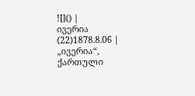![]() |
ივერია (22)1878.8.06 |
„ივერია“, ქართული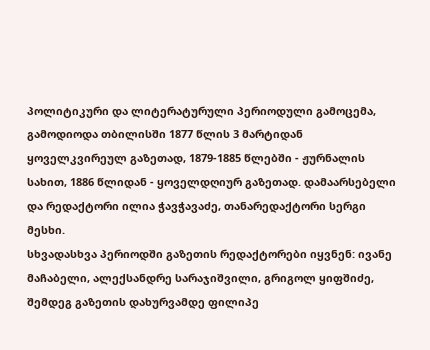პოლიტიკური და ლიტერატურული პერიოდული გამოცემა, გამოდიოდა თბილისში 1877 წლის 3 მარტიდან ყოველკვირეულ გაზეთად, 1879-1885 წლებში - ჟურნალის სახით, 1886 წლიდან - ყოველდღიურ გაზეთად. დამაარსებელი და რედაქტორი ილია ჭავჭავაძე, თანარედაქტორი სერგი მესხი.
სხვადასხვა პერიოდში გაზეთის რედაქტორები იყვნენ: ივანე მაჩაბელი, ალექსანდრე სარაჯიშვილი, გრიგოლ ყიფშიძე, შემდეგ გაზეთის დახურვამდე ფილიპე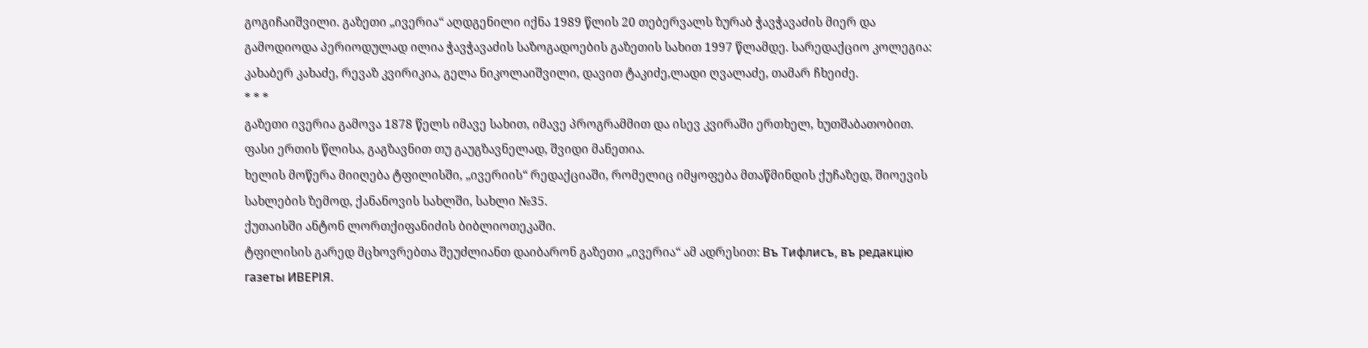გოგიჩაიშვილი. გაზეთი „ივერია“ აღდგენილი იქნა 1989 წლის 20 თებერვალს ზურაბ ჭავჭავაძის მიერ და გამოდიოდა პერიოდულად ილია ჭავჭავაძის საზოგადოების გაზეთის სახით 1997 წლამდე. სარედაქციო კოლეგია: კახაბერ კახაძე, რევაზ კვირიკია, გელა ნიკოლაიშვილი, დავით ტაკიძე,ლადი ღვალაძე, თამარ ჩხეიძე.
* * *
გაზეთი ივერია გამოვა 1878 წელს იმავე სახით, იმავე პროგრამმით და ისევ კვირაში ერთხელ, ხუთშაბათობით.
ფასი ერთის წლისა, გაგზავნით თუ გაუგზავნელად, შვიდი მანეთია.
ხელის მოწერა მიიღება ტფილისში, „ივერიის“ რედაქციაში, რომელიც იმყოფება მთაწმინდის ქუჩაზედ, შიოევის სახლების ზემოდ, ქანანოვის სახლში, სახლი №35.
ქუთაისში ანტონ ლორთქიფანიძის ბიბლიოთეკაში.
ტფილისის გარედ მცხოვრებთა შეუძლიანთ დაიბარონ გაზეთი „ივერია“ ამ ადრესით: Въ Тифлисъ, въ редакцiю газеты ИВЕРІЯ.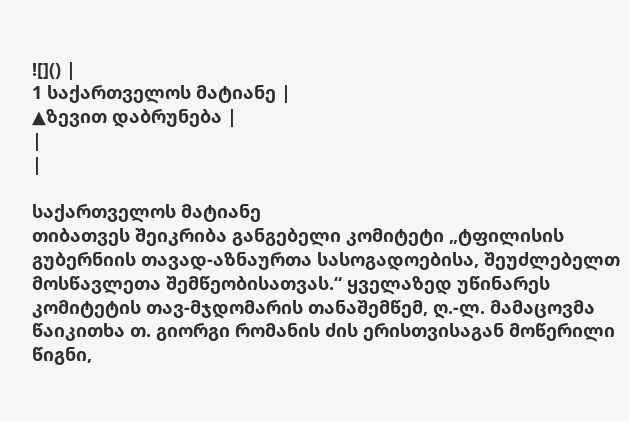![]() |
1 საქართველოს მატიანე |
▲ზევით დაბრუნება |
|
|

საქართველოს მატიანე
თიბათვეს შეიკრიბა განგებელი კომიტეტი „ტფილისის გუბერნიის თავად-აზნაურთა სასოგადოებისა, შეუძლებელთ მოსწავლეთა შემწეობისათვას.“ ყველაზედ უწინარეს კომიტეტის თავ-მჯდომარის თანაშემწემ, ღ.-ლ. მამაცოვმა წაიკითხა თ. გიორგი რომანის ძის ერისთვისაგან მოწერილი წიგნი,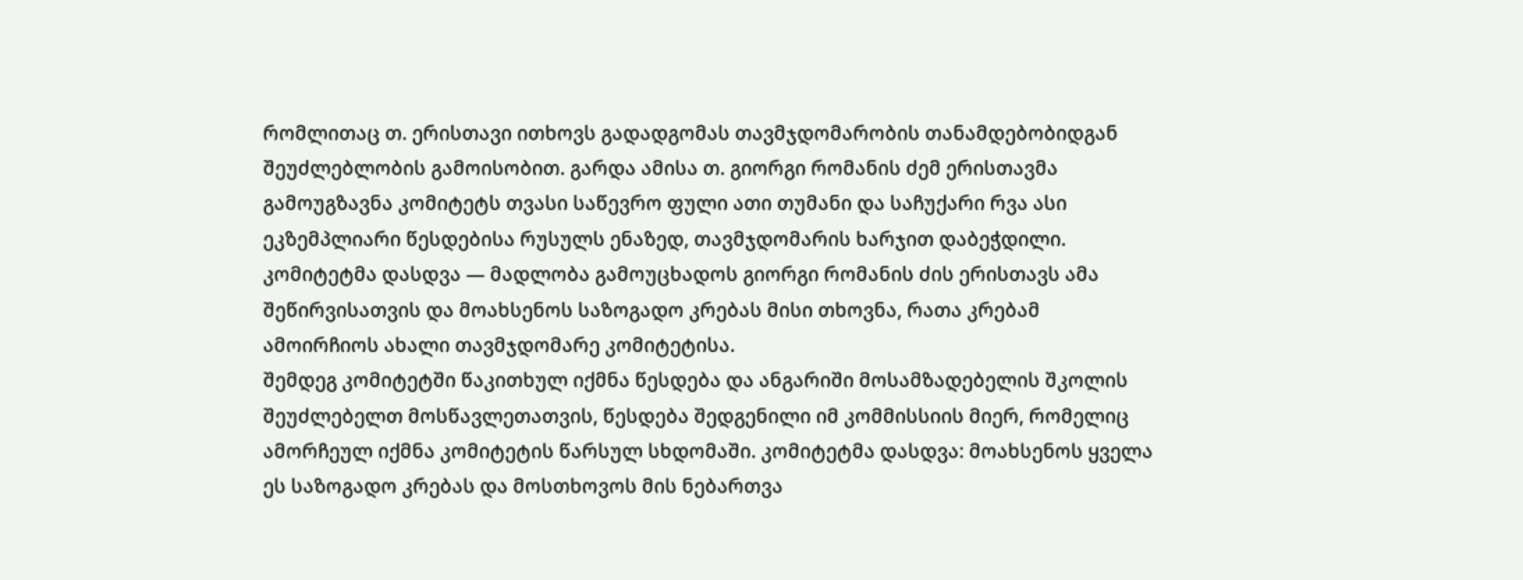რომლითაც თ. ერისთავი ითხოვს გადადგომას თავმჯდომარობის თანამდებობიდგან შეუძლებლობის გამოისობით. გარდა ამისა თ. გიორგი რომანის ძემ ერისთავმა გამოუგზავნა კომიტეტს თვასი საწევრო ფული ათი თუმანი და საჩუქარი რვა ასი ეკზემპლიარი წესდებისა რუსულს ენაზედ, თავმჯდომარის ხარჯით დაბეჭდილი. კომიტეტმა დასდვა — მადლობა გამოუცხადოს გიორგი რომანის ძის ერისთავს ამა შეწირვისათვის და მოახსენოს საზოგადო კრებას მისი თხოვნა, რათა კრებამ ამოირჩიოს ახალი თავმჯდომარე კომიტეტისა.
შემდეგ კომიტეტში წაკითხულ იქმნა წესდება და ანგარიში მოსამზადებელის შკოლის შეუძლებელთ მოსწავლეთათვის, წესდება შედგენილი იმ კომმისსიის მიერ, რომელიც ამორჩეულ იქმნა კომიტეტის წარსულ სხდომაში. კომიტეტმა დასდვა: მოახსენოს ყველა ეს საზოგადო კრებას და მოსთხოვოს მის ნებართვა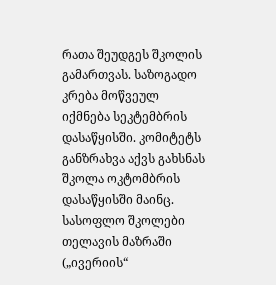რათა შეუდგეს შკოლის გამართვას. საზოგადო კრება მოწვეულ იქმნება სეკტემბრის დასაწყისში. კომიტეტს განზრახვა აქვს გახსნას შკოლა ოკტომბრის დასაწყისში მაინც.
სასოფლო შკოლები თელავის მაზრაში
(„ივერიის“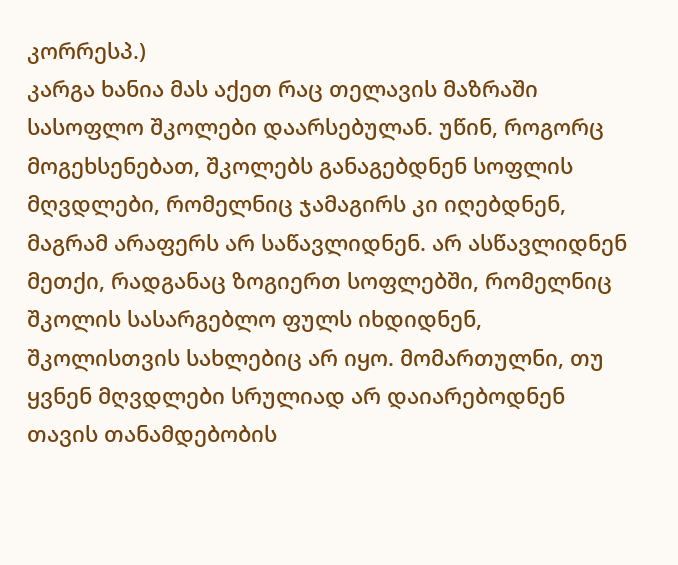კორრესპ.)
კარგა ხანია მას აქეთ რაც თელავის მაზრაში სასოფლო შკოლები დაარსებულან. უწინ, როგორც მოგეხსენებათ, შკოლებს განაგებდნენ სოფლის მღვდლები, რომელნიც ჯამაგირს კი იღებდნენ, მაგრამ არაფერს არ საწავლიდნენ. არ ასწავლიდნენ მეთქი, რადგანაც ზოგიერთ სოფლებში, რომელნიც შკოლის სასარგებლო ფულს იხდიდნენ, შკოლისთვის სახლებიც არ იყო. მომართულნი, თუ ყვნენ მღვდლები სრულიად არ დაიარებოდნენ თავის თანამდებობის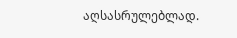აღსასრულებლად.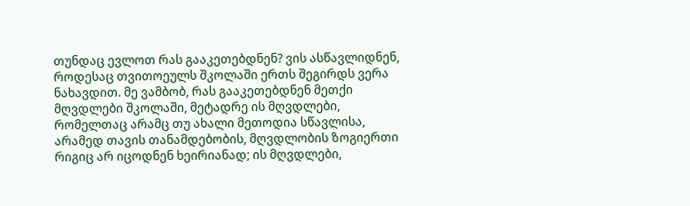თუნდაც ევლოთ რას გააკეთებდნენ? ვის ასწავლიდნენ, როდესაც თვითოეულს შკოლაში ერთს შეგირდს ვერა ნახავდით. მე ვამბობ, რას გააკეთებდნენ მეთქი მღვდლები შკოლაში, მეტადრე ის მღვდლები, რომელთაც არამც თუ ახალი მეთოდია სწავლისა, არამედ თავის თანამდებობის, მღვდლობის ზოგიერთი რიგიც არ იცოდნენ ხეირიანად; ის მღვდლები,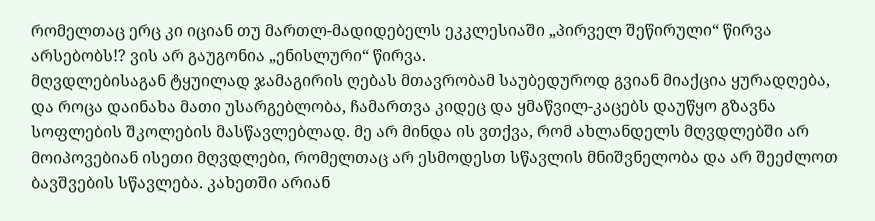რომელთაც ერც კი იციან თუ მართლ-მადიდებელს ეკკლესიაში „პირველ შეწირული“ წირვა არსებობს!? ვის არ გაუგონია „ენისლური“ წირვა.
მღვდლებისაგან ტყუილად ჯამაგირის ღებას მთავრობამ საუბედუროდ გვიან მიაქცია ყურადღება, და როცა დაინახა მათი უსარგებლობა, ჩამართვა კიდეც და ყმაწვილ-კაცებს დაუწყო გზავნა სოფლების შკოლების მასწავლებლად. მე არ მინდა ის ვთქვა, რომ ახლანდელს მღვდლებში არ მოიპოვებიან ისეთი მღვდლები, რომელთაც არ ესმოდესთ სწავლის მნიშვნელობა და არ შეეძლოთ ბავშვების სწავლება. კახეთში არიან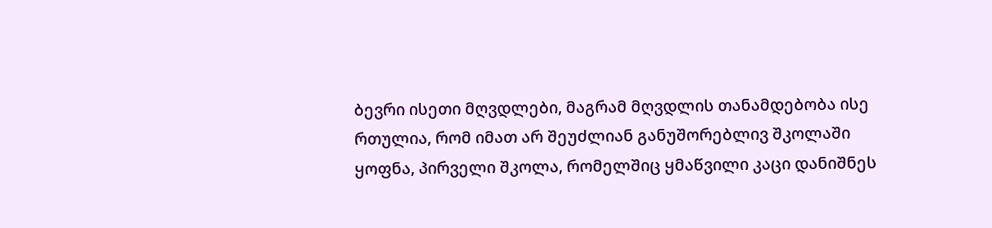ბევრი ისეთი მღვდლები, მაგრამ მღვდლის თანამდებობა ისე რთულია, რომ იმათ არ შეუძლიან განუშორებლივ შკოლაში ყოფნა, პირველი შკოლა, რომელშიც ყმაწვილი კაცი დანიშნეს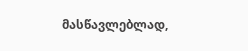მასწავლებლად,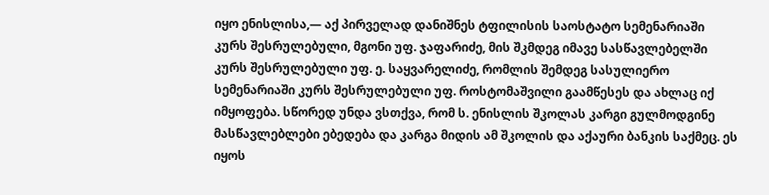იყო ენისლისა,— აქ პირველად დანიშნეს ტფილისის საოსტატო სემენარიაში კურს შესრულებული, მგონი უფ. ჯაფარიძე, მის შკმდეგ იმავე სასწავლებელში კურს შესრულებული უფ. ე. საყვარელიძე, რომლის შემდეგ სასულიერო სემენარიაში კურს შესრულებული უფ. როსტომაშვილი გაამწესეს და ახლაც იქ იმყოფება. სწორედ უნდა ვსთქვა, რომ ს. ენისლის შკოლას კარგი გულმოდგინე მასწავლებლები ებედება და კარგა მიდის ამ შკოლის და აქაური ბანკის საქმეც. ეს იყოს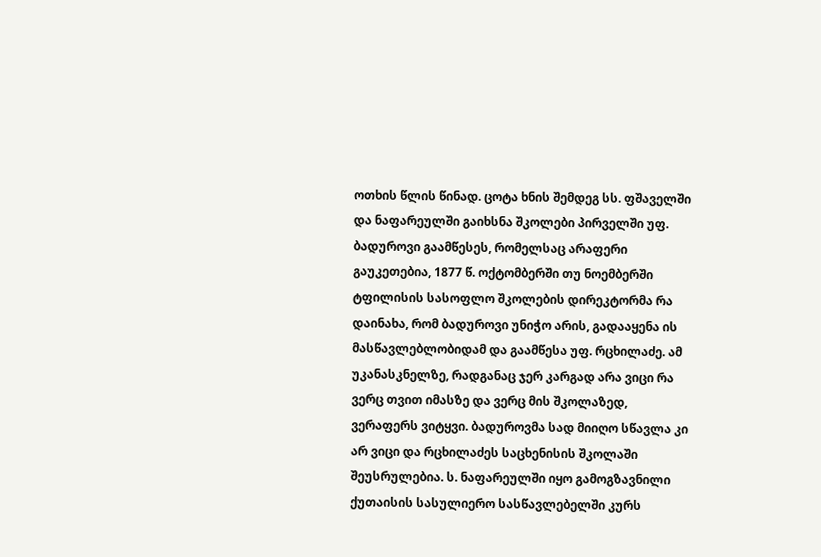ოთხის წლის წინად. ცოტა ხნის შემდეგ სს. ფშაველში და ნაფარეულში გაიხსნა შკოლები პირველში უფ. ბადუროვი გაამწესეს, რომელსაც არაფერი გაუკეთებია, 1877 წ. ოქტომბერში თუ ნოემბერში ტფილისის სასოფლო შკოლების დირეკტორმა რა დაინახა, რომ ბადუროვი უნიჭო არის, გადააყენა ის მასწავლებლობიდამ და გაამწესა უფ. რცხილაძე. ამ უკანასკნელზე, რადგანაც ჯერ კარგად არა ვიცი რა ვერც თვით იმასზე და ვერც მის შკოლაზედ, ვერაფერს ვიტყვი. ბადუროვმა სად მიიღო სწავლა კი არ ვიცი და რცხილაძეს საცხენისის შკოლაში შეუსრულებია. ს. ნაფარეულში იყო გამოგზავნილი ქუთაისის სასულიერო სასწავლებელში კურს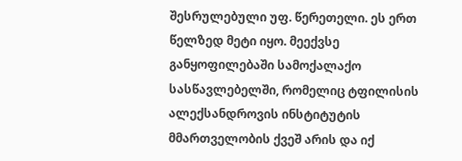შესრულებული უფ. წერეთელი. ეს ერთ წელზედ მეტი იყო. მეექვსე განყოფილებაში სამოქალაქო სასწავლებელში, რომელიც ტფილისის ალექსანდროვის ინსტიტუტის მმართველობის ქვეშ არის და იქ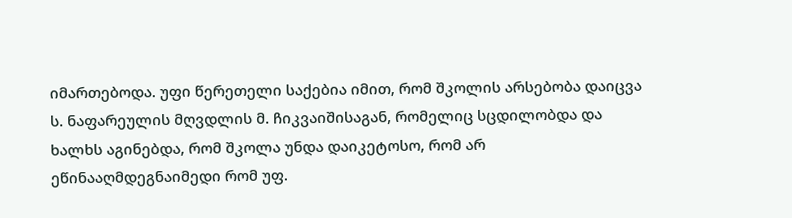იმართებოდა. უფი წერეთელი საქებია იმით, რომ შკოლის არსებობა დაიცვა ს. ნაფარეულის მღვდლის მ. ჩიკვაიშისაგან, რომელიც სცდილობდა და ხალხს აგინებდა, რომ შკოლა უნდა დაიკეტოსო, რომ არ ეწინააღმდეგნაიმედი რომ უფ.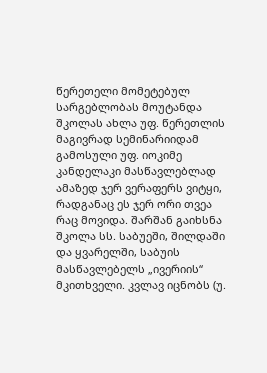წერეთელი მომეტებულ სარგებლობას მოუტანდა შკოლას ახლა უფ. წერეთლის მაგივრად სემინარიიდამ გამოსული უფ. იოკიმე კანდელაკი მასწავლებლად ამაზედ ჯერ ვერაფერს ვიტყი, რადგანაც ეს ჯერ ორი თვეა რაც მოვიდა. შარშან გაიხსნა შკოლა სს. საბუეში, შილდაში და ყვარელში, საბუის მასწავლებელს „ივერიის“ მკითხველი. კვლავ იცნობს (უ.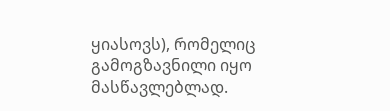ყიასოვს), რომელიც გამოგზავნილი იყო მასწავლებლად.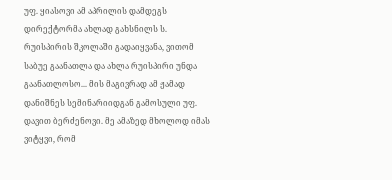უფ. ყიასოვი ამ აპრილის დამდეგს დირექტორმა ახლად გახსნილს ს. რუისპირის შკოლაში გადაიყვანა, ვითომ საბუე გაანათლა და ახლა რუისპირი უნდა გაანათლოსო... მის მაგივრად ამ ჟამად დანიშნეს სემინარიიდგან გამოსული უფ. დავით ბერძენოვი. მე ამაზედ მხოლოდ იმას ვიტყვი, რომ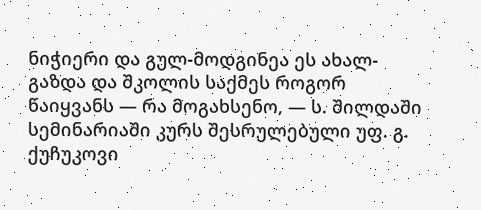ნიჭიერი და გულ-მოდგინეა ეს ახალ-გაზდა და შკოლის საქმეს როგორ წაიყვანს — რა მოგახსენო, — ს. შილდაში სემინარიაში კურს შესრულებული უფ. გ. ქუჩუკოვი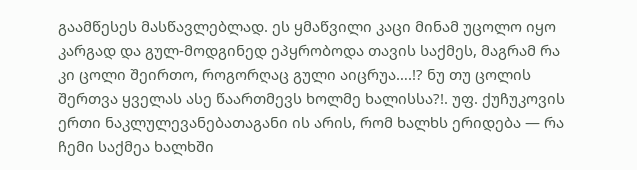გაამწესეს მასწავლებლად. ეს ყმაწვილი კაცი მინამ უცოლო იყო კარგად და გულ-მოდგინედ ეპყრობოდა თავის საქმეს, მაგრამ რა კი ცოლი შეირთო, როგორღაც გული აიცრუა….!? ნუ თუ ცოლის შერთვა ყველას ასე წაართმევს ხოლმე ხალისსა?!. უფ. ქუჩუკოვის ერთი ნაკლულევანებათაგანი ის არის, რომ ხალხს ერიდება — რა ჩემი საქმეა ხალხში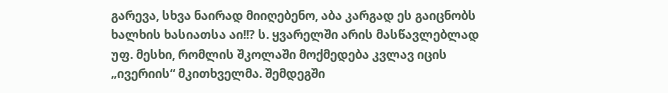გარევა, სხვა ნაირად მიიღებენო, აბა კარგად ეს გაიცნობს ხალხის ხასიათსა აი!!? ს. ყვარელში არის მასწავლებლად უფ. მესხი, რომლის შკოლაში მოქმედება კვლავ იცის „ივერიის“ მკითხველმა. შემდეგში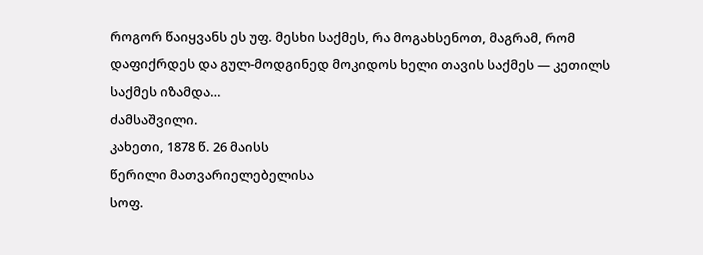როგორ წაიყვანს ეს უფ. მესხი საქმეს, რა მოგახსენოთ, მაგრამ, რომ დაფიქრდეს და გულ-მოდგინედ მოკიდოს ხელი თავის საქმეს — კეთილს საქმეს იზამდა…
ძამსაშვილი.
კახეთი, 1878 წ. 26 მაისს
წერილი მათვარიელებელისა
სოფ.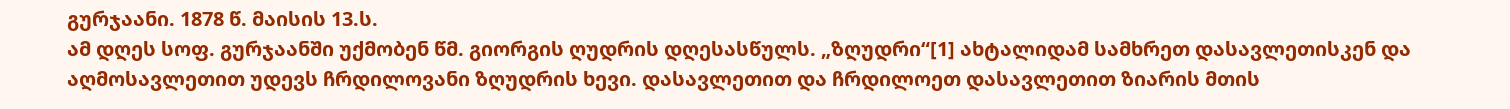გურჯაანი. 1878 წ. მაისის 13.ს.
ამ დღეს სოფ. გურჯაანში უქმობენ წმ. გიორგის ღუდრის დღესასწულს. „ზღუდრი“[1] ახტალიდამ სამხრეთ დასავლეთისკენ და აღმოსავლეთით უდევს ჩრდილოვანი ზღუდრის ხევი. დასავლეთით და ჩრდილოეთ დასავლეთით ზიარის მთის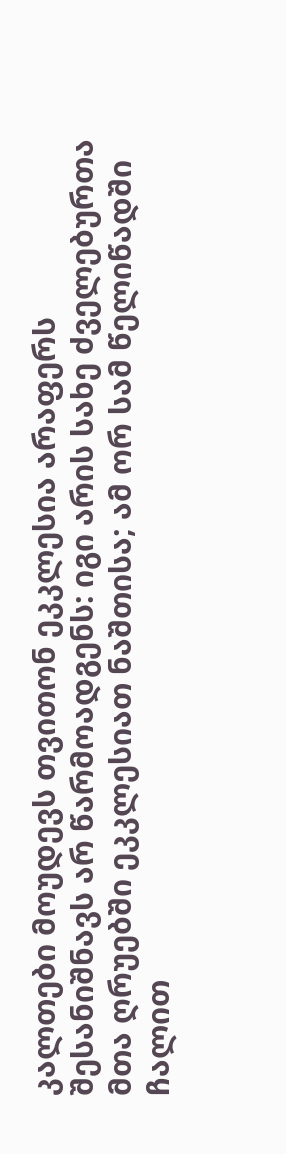კალთები მოუდევს თვითონ ეკკლესია არაფერს შესანიშნავს არ წარმოადგენს: იგი არის სახე ძველებურთა მთა ღრუებში ეკკლესიათ ნაშთისა; ამ ორ სამ წელიწადში ჩალით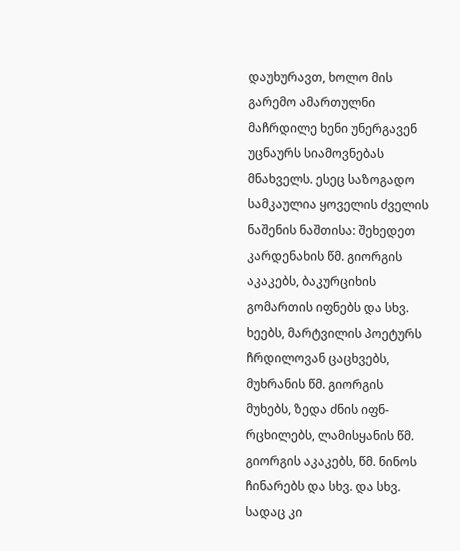დაუხურავთ, ხოლო მის გარემო ამართულნი მაჩრდილე ხენი უნერგავენ უცნაურს სიამოვნებას მნახველს. ესეც საზოგადო სამკაულია ყოველის ძველის ნაშენის ნაშთისა: შეხედეთ კარდენახის წმ. გიორგის აკაკებს, ბაკურციხის გომართის იფნებს და სხვ. ხეებს, მარტვილის პოეტურს ჩრდილოვან ცაცხვებს, მუხრანის წმ. გიორგის მუხებს, ზედა ძნის იფნ-რცხილებს, ლამისყანის წმ. გიორგის აკაკებს, წმ. ნინოს ჩინარებს და სხვ. და სხვ. სადაც კი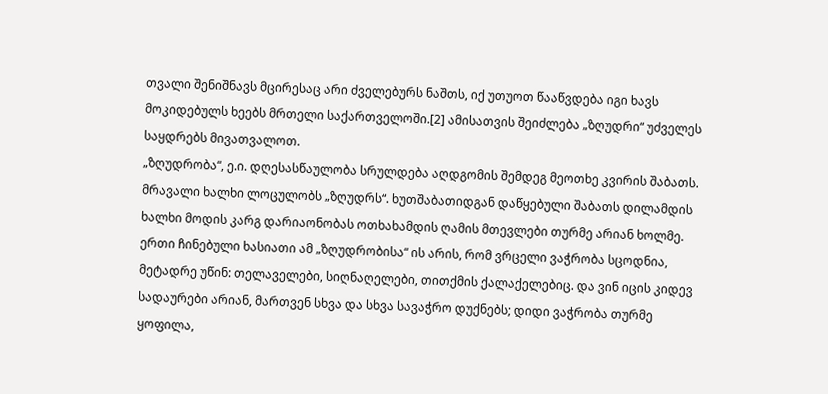თვალი შენიშნავს მცირესაც არი ძველებურს ნაშთს, იქ უთუოთ წააწვდება იგი ხავს მოკიდებულს ხეებს მრთელი საქართველოში.[2] ამისათვის შეიძლება „ზღუდრი“ უძველეს საყდრებს მივათვალოთ.
„ზღუდრობა“, ე.ი. დღესასწაულობა სრულდება აღდგომის შემდეგ მეოთხე კვირის შაბათს. მრავალი ხალხი ლოცულობს „ზღუდრს“. ხუთშაბათიდგან დაწყებული შაბათს დილამდის ხალხი მოდის კარგ დარიაონობას ოთხახამდის ღამის მთევლები თურმე არიან ხოლმე.
ერთი ჩინებული ხასიათი ამ „ზღუდრობისა“ ის არის, რომ ვრცელი ვაჭრობა სცოდნია, მეტადრე უწინ: თელაველები, სიღნაღელები, თითქმის ქალაქელებიც. და ვინ იცის კიდევ სადაურები არიან, მართვენ სხვა და სხვა სავაჭრო დუქნებს; დიდი ვაჭრობა თურმე ყოფილა,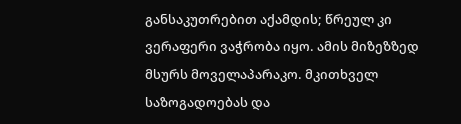განსაკუთრებით აქამდის; წრეულ კი ვერაფერი ვაჭრობა იყო. ამის მიზეზზედ მსურს მოველაპარაკო. მკითხველ საზოგადოებას და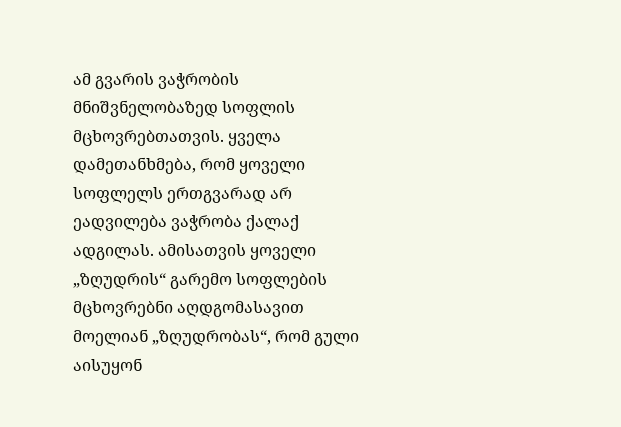ამ გვარის ვაჭრობის მნიშვნელობაზედ სოფლის მცხოვრებთათვის. ყველა დამეთანხმება, რომ ყოველი სოფლელს ერთგვარად არ ეადვილება ვაჭრობა ქალაქ ადგილას. ამისათვის ყოველი „ზღუდრის“ გარემო სოფლების მცხოვრებნი აღდგომასავით მოელიან „ზღუდრობას“, რომ გული აისუყონ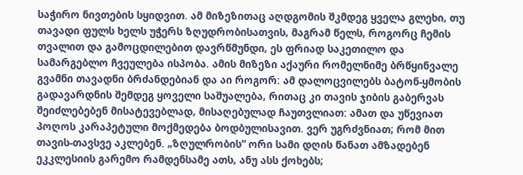საჭირო ნივთების სყიდვით. ამ მიზეზითაც აღდგომის შკმდეგ ყველა გლეხი, თუ თავადი ფულს ხელს უჭერს ზღუდრობისათვის, მაგრამ წელს, როგორც ჩემის თვალით და გამოცდილებით დავრწმუნდი, ეს ფრიად საკეთილო და სამარგებლო ჩვეულება ისპობა. ამის მიზეზი აქაური რომელნიმე ბრწყინვალე გვამნი თავადნი ბრძანდებიან და აი როგორ: ამ დალოცვილებს ბატონ-ყმობის გადავარდნის შემდეგ ყოველი საშუალება, რითაც კი თავის ჯიბის გაბერვას შეიძლებებენ მისატევებლად, მისაღებულად ჩაუთვლიათ: ამათ და უწევიათ პოღოს კარაპეტული მოქმედება ბოდბულისავით. ვერ უგრძვნიათ; რომ მით თავის-თავსვე აკლებენ. „ზღულრობის“ ორი სამი დღის წანათ ამზადებენ ეკკლესიის გარემო რამდენსამე ათს, ანუ ასს ქოხებს;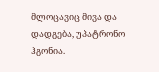მლოცავიც მივა და დადგება, უპატრონო ჰგონია.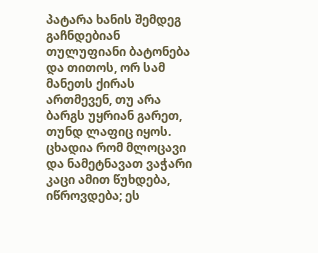პატარა ხანის შემდეგ გაჩნდებიან თულუფიანი ბატონება და თითოს, ორ სამ მანეთს ქირას ართმევენ, თუ არა ბარგს უყრიან გარეთ, თუნდ ლაფიც იყოს. ცხადია რომ მლოცავი და ნამეტნავათ ვაჭარი კაცი ამით წუხდება, იწროვდება; ეს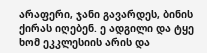არაფერი, ჯანი გავარდეს, ბინის ქირას იღებენ. ე ადგილი და ტყე ხომ ეკკლესიის არის და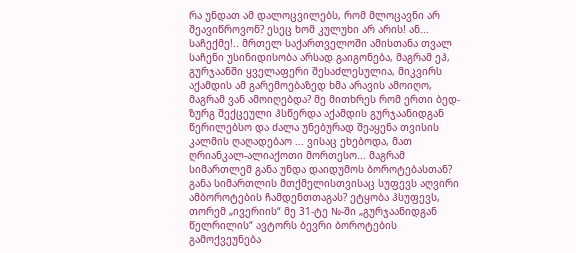რა უნდათ ამ დალოცვილებს, რომ მლოცავნი არ შეავიწროვონ? ესეც ხომ კულუხი არ არის! ან... საჩექმე!.. მრთელ საქართველოში ამისთანა თვალ საჩენი უსინიდისობა არსად გაიგონება, მაგრამ ეჰ, გურჯაანში ყველაფერი შესაძლესულია, მიკვირს აქამდის ამ გარემოებაზედ ხმა არავის ამოიღო, მაგრამ ვან ამოიღებდა? მე მითხრეს რომ ერთი ბედ-ზურგ შექცეული ჰსწერდა აქამდის გურჯაანიდგან წერილებსო და ძალა უნებურად შეაყენა თვისის კალმის ღაღადებაო ... ვისაც ეხებოდა, მათ ღრიანკალ-ალიაქოთი მორთესო... მაგრამ სიმართლემ განა უნდა დაიდუმოს ბოროტებასთან? განა სიმართლის მთქმელისთვისაც სუფევს აღვირი ამბოროტების ჩამდენთთაგას? ეტყობა ჰსუფევს, თორემ „ივერიის“ მე 31-ტე №-ში „გურჯაანიდგან წელრილის“ ავტორს ბევრი ბოროტების გამოქვეუნება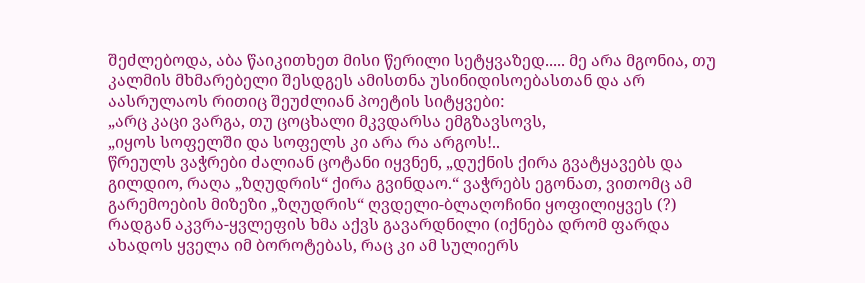შეძლებოდა, აბა წაიკითხეთ მისი წერილი სეტყვაზედ..... მე არა მგონია, თუ კალმის მხმარებელი შესდგეს ამისთნა უსინიდისოებასთან და არ აასრულაოს რითიც შეუძლიან პოეტის სიტყვები:
„არც კაცი ვარგა, თუ ცოცხალი მკვდარსა ემგზავსოვს,
„იყოს სოფელში და სოფელს კი არა რა არგოს!..
წრეულს ვაჭრები ძალიან ცოტანი იყვნენ, „დუქნის ქირა გვატყავებს და გილდიო, რაღა „ზღუდრის“ ქირა გვინდაო.“ ვაჭრებს ეგონათ, ვითომც ამ გარემოების მიზეზი „ზღუდრის“ ღვდელი-ბლაღოჩინი ყოფილიყვეს (?) რადგან აკვრა-ყვლეფის ხმა აქვს გავარდნილი (იქნება დრომ ფარდა ახადოს ყველა იმ ბოროტებას, რაც კი ამ სულიერს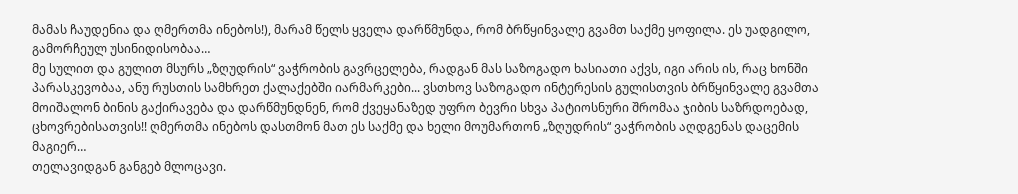მამას ჩაუდენია და ღმერთმა ინებოს!), მარამ წელს ყველა დარწმუნდა, რომ ბრწყინვალე გვამთ საქმე ყოფილა. ეს უადგილო, გამორჩეულ უსინიდისობაა…
მე სულით და გულით მსურს „ზღუდრის“ ვაჭრობის გავრცელება, რადგან მას საზოგადო ხასიათი აქვს, იგი არის ის, რაც ხონში პარასკევობაა, ანუ რუსთის სამხრეთ ქალაქებში იარმარკები... ვსთხოვ საზოგადო ინტერესის გულისთვის ბრწყინვალე გვამთა მოიშალონ ბინის გაქირავება და დარწმუნდნენ, რომ ქვეყანაზედ უფრო ბევრი სხვა პატიოსნური შრომაა ჯიბის საზრდოებად, ცხოვრებისათვის!! ღმერთმა ინებოს დასთმონ მათ ეს საქმე და ხელი მოუმართონ „ზღუდრის“ ვაჭრობის აღდგენას დაცემის მაგიერ…
თელავიდგან განგებ მლოცავი.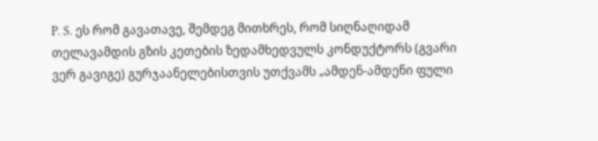P. S. ეს რომ გავათავე, შემდეგ მითხრეს, რომ სიღნაღიდამ თელავამდის გზის კეთების ზედამხედვულს კონდუქტორს (გვარი ვერ გავიგე) გურჯაანელებისთვის უთქვამს „ამდენ-ამდენი ფული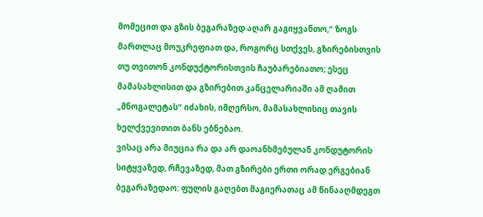მომეცით და გზის ბეგარაზედ აღარ გაგიყვანთო,“ ზოგს მართლაც მოუკრეფიათ და, როგორც სთქვეს, გზირებისთვის თუ თვითონ კონდუქტორისთვის ჩაუბარებიათო; ესეც მამასახლისით და გზირებით კანცელარიაში ამ ღამით „მნოგალეტას“ იძახის, იმღერსო, მამასახლისიც თავის ხელქვევითით ბანს ებნებაო.
ვისაც არა მიუცია რა და არ დაოანხმებულან კონდუტორის სიტყვაზედ, რჩევაზედ, მათ გზირები ერთი ორად ერგებიან ბეგარაზედაო: ფულის გაღებთ მაგიერათაც ამ წინააღმდეგთ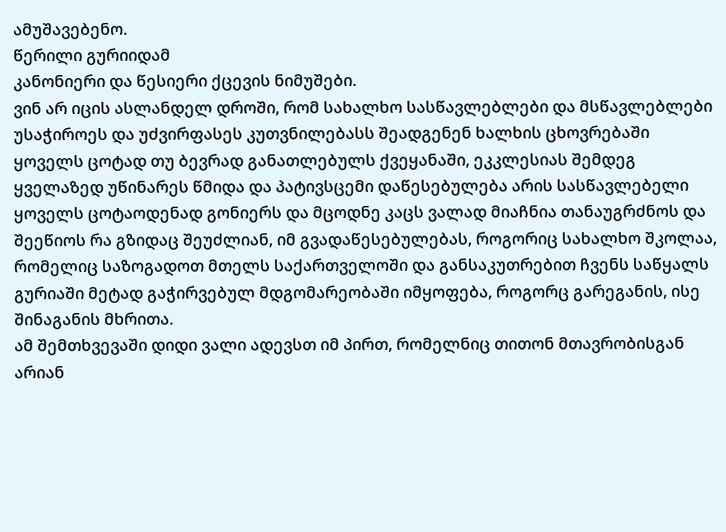ამუშავებენო.
წერილი გურიიდამ
კანონიერი და წესიერი ქცევის ნიმუშები.
ვინ არ იცის ასლანდელ დროში, რომ სახალხო სასწავლებლები და მსწავლებლები უსაჭიროეს და უძვირფასეს კუთვნილებასს შეადგენენ ხალხის ცხოვრებაში ყოველს ცოტად თუ ბევრად განათლებულს ქვეყანაში, ეკკლესიას შემდეგ ყველაზედ უწინარეს წმიდა და პატივსცემი დაწესებულება არის სასწავლებელი ყოველს ცოტაოდენად გონიერს და მცოდნე კაცს ვალად მიაჩნია თანაუგრძნოს და შეეწიოს რა გზიდაც შეუძლიან, იმ გვადაწესებულებას, როგორიც სახალხო შკოლაა, რომელიც საზოგადოთ მთელს საქართველოში და განსაკუთრებით ჩვენს საწყალს გურიაში მეტად გაჭირვებულ მდგომარეობაში იმყოფება, როგორც გარეგანის, ისე შინაგანის მხრითა.
ამ შემთხვევაში დიდი ვალი ადევსთ იმ პირთ, რომელნიც თითონ მთავრობისგან არიან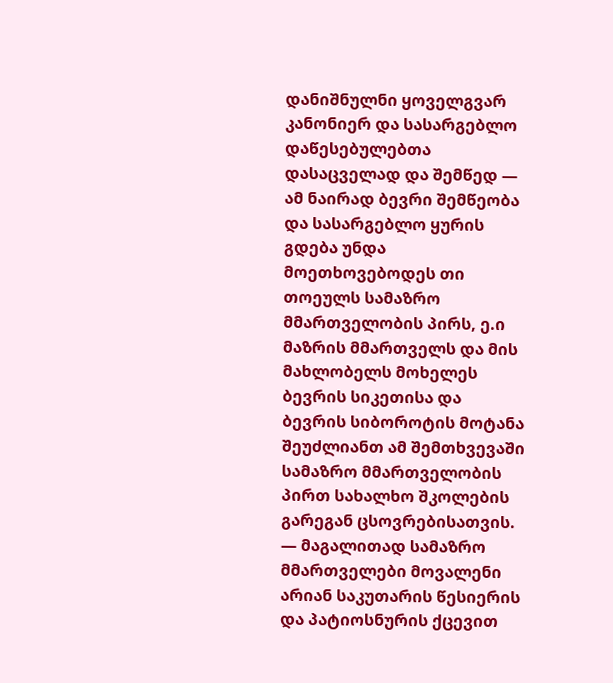დანიშნულნი ყოველგვარ კანონიერ და სასარგებლო დაწესებულებთა დასაცველად და შემწედ — ამ ნაირად ბევრი შემწეობა და სასარგებლო ყურის გდება უნდა მოეთხოვებოდეს თი თოეულს სამაზრო მმართველობის პირს, ე.ი მაზრის მმართველს და მის მახლობელს მოხელეს ბევრის სიკეთისა და ბევრის სიბოროტის მოტანა შეუძლიანთ ამ შემთხვევაში სამაზრო მმართველობის პირთ სახალხო შკოლების გარეგან ცსოვრებისათვის. — მაგალითად სამაზრო მმართველები მოვალენი არიან საკუთარის წესიერის და პატიოსნურის ქცევით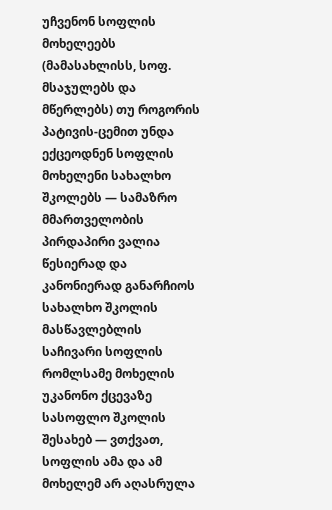უჩვენონ სოფლის მოხელეებს (მამასახლისს, სოფ. მსაჯულებს და მწერლებს) თუ როგორის პატივის-ცემით უნდა ექცეოდნენ სოფლის მოხელენი სახალხო შკოლებს — სამაზრო მმართველობის პირდაპირი ვალია წესიერად და კანონიერად განარჩიოს სახალხო შკოლის მასწავლებლის საჩივარი სოფლის რომლსამე მოხელის უკანონო ქცევაზე სასოფლო შკოლის შესახებ — ვთქვათ, სოფლის ამა და ამ მოხელემ არ აღასრულა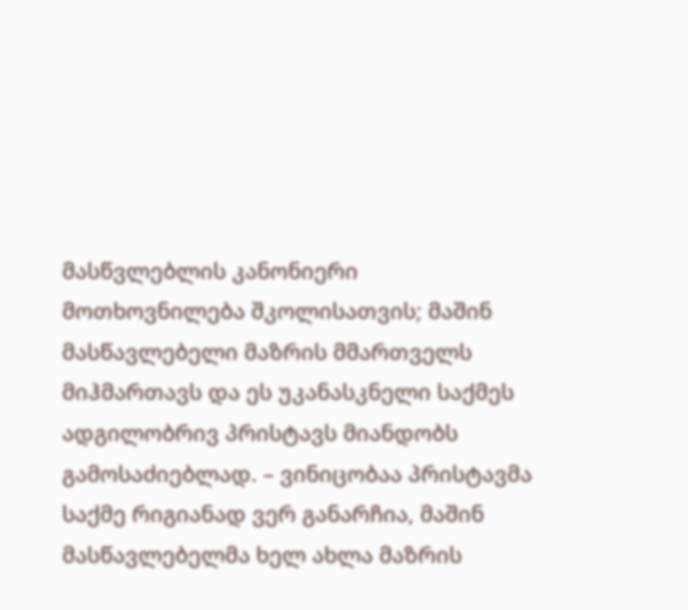მასწვლებლის კანონიერი მოთხოვნილება შკოლისათვის; მაშინ მასწავლებელი მაზრის მმართველს მიჰმართავს და ეს უკანასკნელი საქმეს ადგილობრივ პრისტავს მიანდობს გამოსაძიებლად. – ვინიცობაა პრისტავმა საქმე რიგიანად ვერ განარჩია, მაშინ მასწავლებელმა ხელ ახლა მაზრის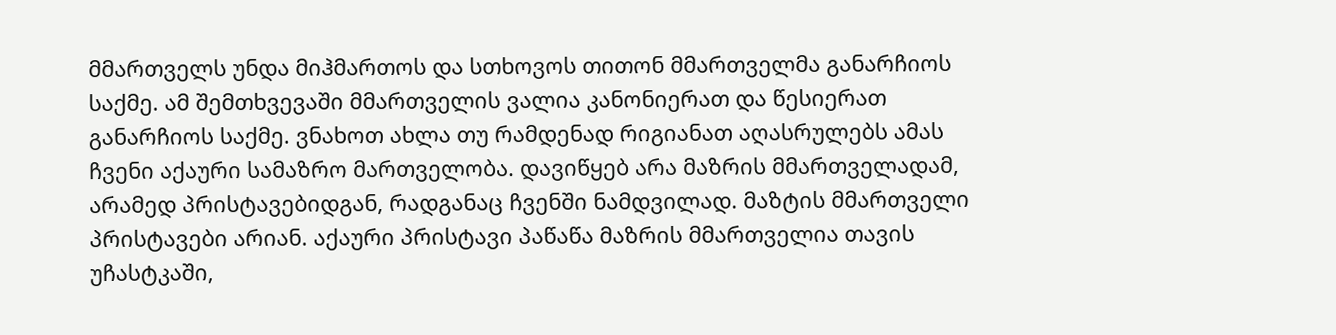მმართველს უნდა მიჰმართოს და სთხოვოს თითონ მმართველმა განარჩიოს საქმე. ამ შემთხვევაში მმართველის ვალია კანონიერათ და წესიერათ განარჩიოს საქმე. ვნახოთ ახლა თუ რამდენად რიგიანათ აღასრულებს ამას ჩვენი აქაური სამაზრო მართველობა. დავიწყებ არა მაზრის მმართველადამ, არამედ პრისტავებიდგან, რადგანაც ჩვენში ნამდვილად. მაზტის მმართველი პრისტავები არიან. აქაური პრისტავი პაწაწა მაზრის მმართველია თავის უჩასტკაში,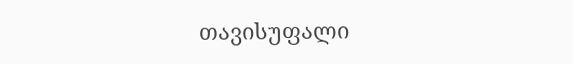თავისუფალი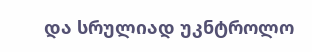და სრულიად უკნტროლო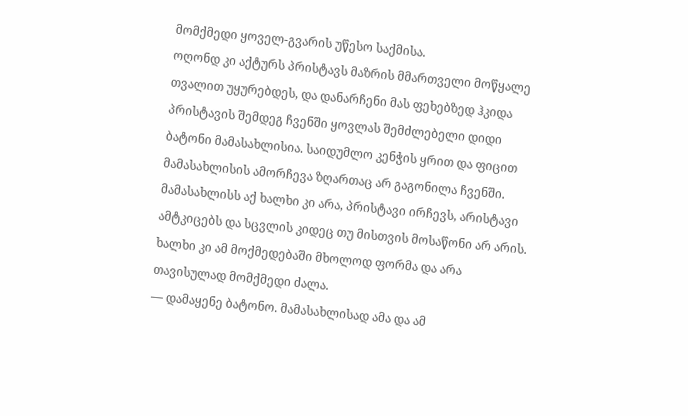მომქმედი ყოველ-გვარის უწესო საქმისა.
ოღონდ კი აქტურს პრისტავს მაზრის მმართველი მოწყალე თვალით უყურებდეს, და დანარჩენი მას ფეხებზედ ჰკიდა პრისტავის შემდეგ ჩვენში ყოვლას შემძლებელი დიდი ბატონი მამასახლისია. საიდუმლო კენჭის ყრით და ფიცით მამასახლისის ამორჩევა ზღართაც არ გაგონილა ჩვენში. მამასახლისს აქ ხალხი კი არა, პრისტავი ირჩევს, არისტავი ამტკიცებს და სცვლის კიდეც თუ მისთვის მოსაწონი არ არის. ხალხი კი ამ მოქმედებაში მხოლოდ ფორმა და არა თავისულად მომქმედი ძალა.
— დამაყენე ბატონო. მამასახლისად ამა და ამ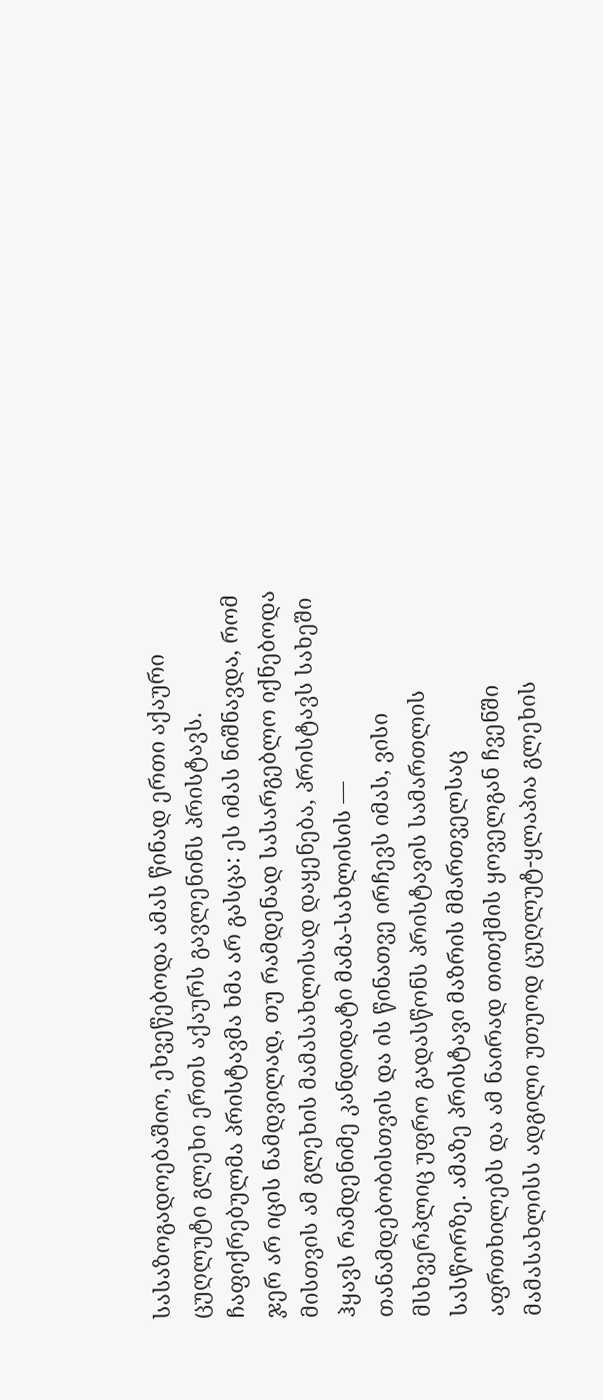სასაზოგადოებაშიო, ეხვეწებოდა ამას წინად ერთი აქაური ცუღლუტი გლეხი ერთს აქაურს გავლენინს პრისტავს. ჩაფიქრებულმა პრისტავმა ხმა არ გასცა: ეს იმას ნიშნავდა, რომ ჯერ არ იცის ნამდვილად, თუ რამდენად სასარგებლო იქნებოდა მისთვის ამ გლეხის მამასახლისად დაყენება, პრისტავს სახეში ჰყავს რამდენიმე კანდიდატი მამა-სახლისის — თანამდებობისთვის და ის წინათვე ირჩევს იმას, ვისი მსხვერპლიც უფრო გადასწონს პრისტავის სამართლის სასწორზე. ამაზე პრისტავი მაზრის მმართველსაც აფრთხილებს და ამ ნაირად თითქმის ყოველგან ჩვენში მამასახლისს ადგილი უთუოდ ცუღლუტ-ყლაპია გლეხის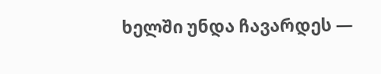ხელში უნდა ჩავარდეს —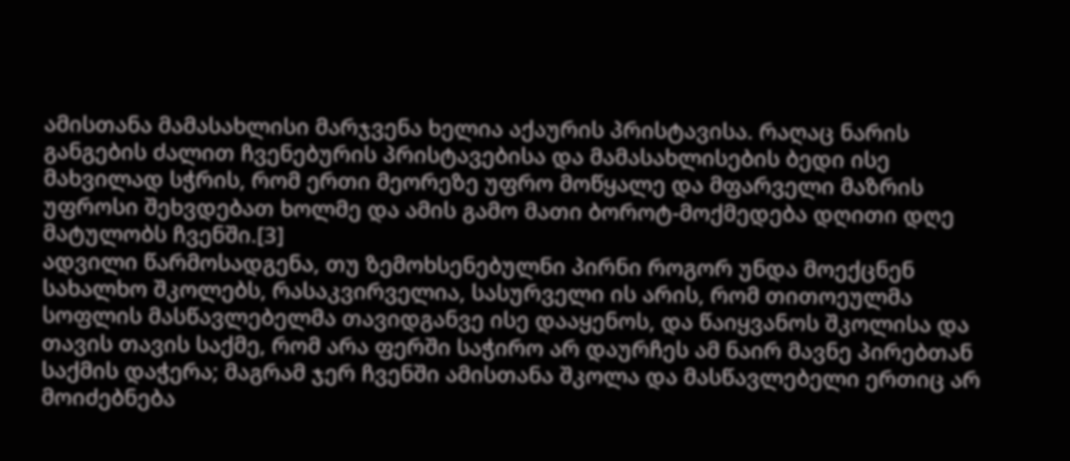ამისთანა მამასახლისი მარჯვენა ხელია აქაურის პრისტავისა. რაღაც ნარის განგების ძალით ჩვენებურის პრისტავებისა და მამასახლისების ბედი ისე მახვილად სჭრის, რომ ერთი მეორეზე უფრო მოწყალე და მფარველი მაზრის უფროსი შეხვდებათ ხოლმე და ამის გამო მათი ბოროტ-მოქმედება დღითი დღე მატულობს ჩვენში.[3]
ადვილი წარმოსადგენა, თუ ზემოხსენებულნი პირნი როგორ უნდა მოექცნენ სახალხო შკოლებს, რასაკვირველია, სასურველი ის არის, რომ თითოეულმა სოფლის მასწავლებელმა თავიდგანვე ისე დააყენოს, და წაიყვანოს შკოლისა და თავის თავის საქმე, რომ არა ფერში საჭირო არ დაურჩეს ამ ნაირ მავნე პირებთან საქმის დაჭერა; მაგრამ ჯერ ჩვენში ამისთანა შკოლა და მასწავლებელი ერთიც არ მოიძებნება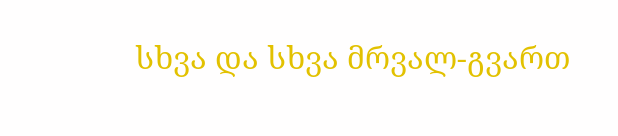სხვა და სხვა მრვალ-გვართ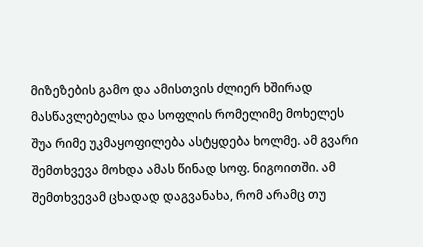მიზეზების გამო და ამისთვის ძლიერ ხშირად მასწავლებელსა და სოფლის რომელიმე მოხელეს შუა რიმე უკმაყოფილება ასტყდება ხოლმე. ამ გვარი შემთხვევა მოხდა ამას წინად სოფ. ნიგოითში. ამ შემთხვევამ ცხადად დაგვანახა, რომ არამც თუ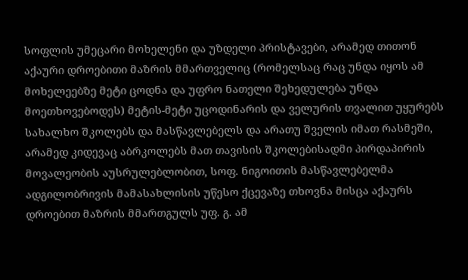სოფლის უმეცარი მოხელენი და უზდელი პრისტავები, არამედ თითონ აქაური დროებითი მაზრის მმართველიც (რომელსაც რაც უნდა იყოს ამ მოხელეებზე მეტი ცოდნა და უფრო ნათელი შეხედულება უნდა მოეთხოვებოდეს) მეტის-მეტი უცოდინარის და ველურის თვალით უყურებს სახალხო შკოლებს და მასწავლებელს და არათუ შველის იმათ რასმეში, არამედ კიდევაც აბრკოლებს მათ თავისის შკოლებისადმი პირდაპირის მოვალეობის აუსრულებლობით, სოფ. ნიგოითის მასწავლებელმა ადგილობრივის მამასახლისის უწესო ქცევაზე თხოვნა მისცა აქაურს დროებით მაზრის მმართგულს უფ. გ. ამ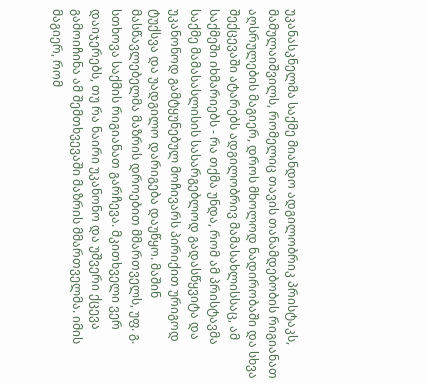უკანასკნელმა საქმე მიანდო ადგილობრიკ პრისტაკს, მამულაიშვილს, რომელიც თავის თანამდებობის რიგიანათ აღსრულების მაგიერ, დროს მხოლოდ ნადირობაში და სხვა შექცევაში ატარებს ადგილობრივ მამასახლისსაც, ამ საქმეში იხმარიებს - რა თქმა უნდა, რომ ამ პრისტავმა საქმე მამასასლისის სასარგებლოდ გადასწყვიტა და უკანონოდ გამტყუნებულ მოჩივარს პირიქით ურიგოდ ტუქსვა და უადგილო დარიგება დაუწყო. მაშინ მასწავლებელმა მაზრის დროებით მმართველს, უფ. გ. სთხოვა საქმის რიგიანათ გარჩევა. მკითხველი ვერ დაიჯერებს, თუ რა ნაირი უკანონო და უშვერი ქცევა გამოიჩინა ამ შემთხვევაში მაზრის მმართველმა. იმის მაგიერ, რომ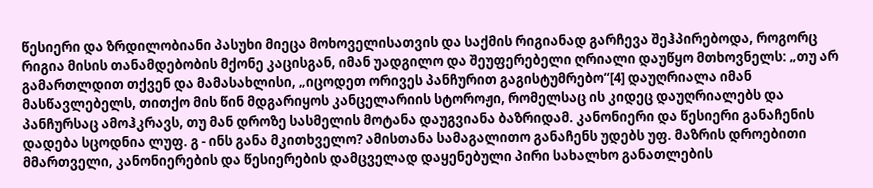წესიერი და ზრდილობიანი პასუხი მიეცა მოხოველისათვის და საქმის რიგიანად გარჩევა შეჰპირებოდა, როგორც რიგია მისის თანამდებობის მქონე კაცისგან, იმან უადგილო და შეუფერებელი ღრიალი დაუწყო მთხოვნელს: „თუ არ გამართლდით თქვენ და მამასახლისი, „იცოდეთ ორივეს პანჩურით გაგისტუმრებო“[4] დაუღრიალა იმან მასწავლებელს, თითქო მის წინ მდგარიყოს კანცელარიის სტოროჟი, რომელსაც ის კიდეც დაუღრიალებს და პანჩურსაც ამოჰკრავს, თუ მან დროზე სასმელის მოტანა დაუგვიანა ბაზრიდამ. კანონიერი და წესიერი განაჩენის დადება სცოდნია ლუფ. გ - ინს განა მკითხველო? ამისთანა სამაგალითო განაჩენს უდებს უფ. მაზრის დროებითი მმართველი, კანონიერების და წესიერების დამცველად დაყენებული პირი სახალხო განათლების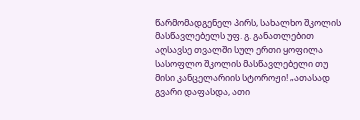წარმომადგენელ პირს, სახალხო შკოლის მასწავლებელს უფ. გ. განათლებით აღსავსე თვალში სულ ერთი ყოფილა სასოფლო შკოლის მასწავლებელი თუ მისი კანცელარიის სტოროჟი! „ათასად გვარი დაფასდა, ათი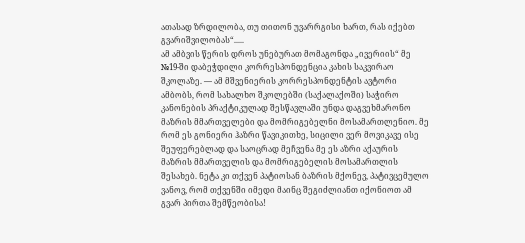ათასად ზრდილობა, თუ თითონ უვარრგისი ხართ, რას იქებთ გვარიშვილობას“.....
ამ ამბვის წერის დროს უნებურათ მომაგონდა „ივერიის“ მე №19-ში დაბეჭდილი კორრესპონდენცია კახის საკვირაო შკოლაზე. — ამ მშვენიერის კორრესპონდენტის ავტორი ამბობს, რომ სახალხო შკოლებში (საქალაქოში) საჭირო კანონების პრაქტიკულად შესწავლაში უნდა დაგვეხმარონო მაზრის მმართველები და მომრიგებელნი მოსამართლენიო. მე რომ ეს გონიერი ჰაზრი წავიკითხე, სიცილი ვერ მოვიკავე ისე შეუფერებლად და საოცრად მეჩვენა მე ეს აზრი აქაურის მაზრის მმართველის და მომრიგებელის მოსამართლის შესახებ. ნეტა კი თქვენ პატიოსან ბაზრის მქონევ, პატივცემულო ვანოვ, რომ თქვენში იმედი მაინც შეგიძლიანთ იქონიოთ ამ გვარ პირთა შემწეობისა!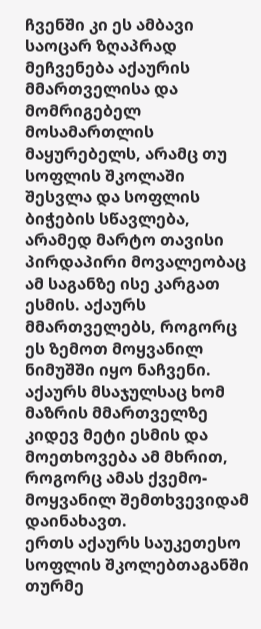ჩვენში კი ეს ამბავი საოცარ ზღაპრად მეჩვენება აქაურის მმართველისა და მომრიგებელ მოსამართლის მაყურებელს, არამც თუ სოფლის შკოლაში შესვლა და სოფლის ბიჭების სწავლება, არამედ მარტო თავისი პირდაპირი მოვალეობაც ამ საგანზე ისე კარგათ ესმის. აქაურს მმართველებს, როგორც ეს ზემოთ მოყვანილ ნიმუშში იყო ნაჩვენი.
აქაურს მსაჯულსაც ხომ მაზრის მმართველზე კიდევ მეტი ესმის და მოეთხოვება ამ მხრით, როგორც ამას ქვემო-მოყვანილ შემთხვევიდამ დაინახავთ.
ერთს აქაურს საუკეთესო სოფლის შკოლებთაგანში თურმე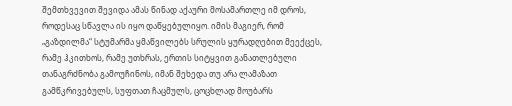შემთხვევით შევიდა ამას წინად აქაური მოსამართლე იმ დროს, როდესაც სწავლა ის იყო დაწყებულიყო. იმის მაგიერ, რომ „გაზდილმა“ სტუმარმა ყმაწვილებს სრულის ყურადღებით მეექცეს, რამე ჰკითხოს, რამე უთხრას, ერთის სიტყვით განათლებული თანაგრძნობა გამოუჩინოს, იმან შეხედა თუ არა ლამაზათ გამწკრივებულს, სუფთათ ჩაცმულს, ცოცხლად მოუბარს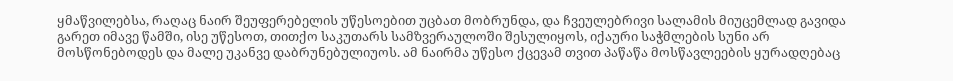ყმაწვილებსა, რაღაც ნაირ შეუფერებელის უწესოებით უცბათ მობრუნდა, და ჩვეულებრივი სალამის მიუცემლად გავიდა გარეთ იმავე წამში, ისე უწესოთ, თითქო საკუთარს სამზვერაულოში შესულიყოს, იქაური საჭმლების სუნი არ მოსწონებოდეს და მალე უკანვე დაბრუნებულიუოს. ამ ნაირმა უწესო ქცევამ თვით პაწაწა მოსწავლეების ყურადღებაც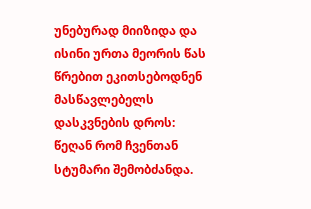უნებურად მიიზიდა და ისინი ურთა მეორის წას წრებით ეკითსებოდნენ მასწავლებელს დასკვნების დროს: წეღან რომ ჩვენთან სტუმარი შემობძანდა.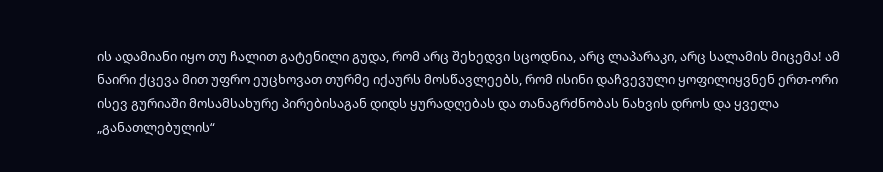ის ადამიანი იყო თუ ჩალით გატენილი გუდა, რომ არც შეხედვი სცოდნია, არც ლაპარაკი, არც სალამის მიცემა! ამ ნაირი ქცევა მით უფრო ეუცხოვათ თურმე იქაურს მოსწავლეებს, რომ ისინი დაჩვევული ყოფილიყვნენ ერთ-ორი ისევ გურიაში მოსამსახურე პირებისაგან დიდს ყურადღებას და თანაგრძნობას ნახვის დროს და ყველა „განათლებულის“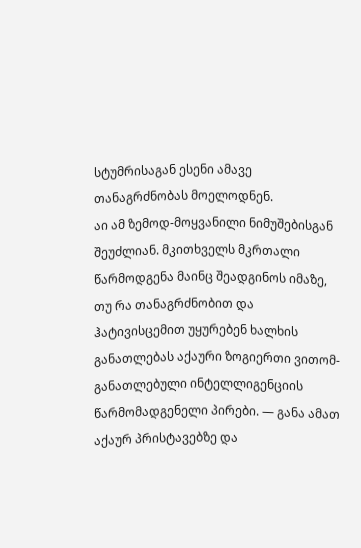სტუმრისაგან ესენი ამავე თანაგრძნობას მოელოდნენ.
აი ამ ზემოდ-მოყვანილი ნიმუშებისგან შეუძლიან. მკითხველს მკრთალი წარმოდგენა მაინც შეადგინოს იმაზე, თუ რა თანაგრძნობით და ჰატივისცემით უყურებენ ხალხის განათლებას აქაური ზოგიერთი ვითომ-განათლებული ინტელლიგენციის წარმომადგენელი პირები. — განა ამათ აქაურ პრისტავებზე და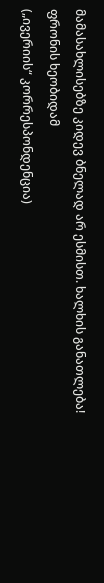მამასახლისებზე კიდევ ბნელად არ ესმისთ. ხალხის განათლება!
ფრონის ხეობიდამ
(„ივერიის“ კორრესპონდენცია)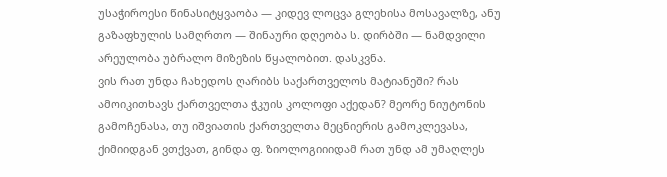უსაჭიროესი წინასიტყვაობა — კიდევ ლოცვა გლეხისა მოსავალზე, ანუ გაზაფხულის სამღრთო — შინაური დღეობა ს. დირბში — ნამდვილი არეულობა უბრალო მიზეზის წყალობით. დასკვნა.
ვის რათ უნდა ჩახედოს ღარიბს საქართველოს მატიანეში? რას ამოიკითხავს ქართველთა ჭკუის კოლოფი აქედან? მეორე ნიუტონის გამოჩენასა, თუ იშვიათის ქართველთა მეცნიერის გამოკლევასა, ქიმიიდგან ვთქვათ, გინდა ფ. ზიოლოგიიიდამ რათ უნდ ამ უმაღლეს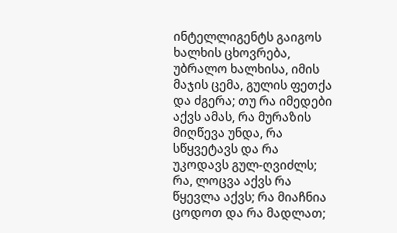ინტელლიგენტს გაიგოს ხალხის ცხოვრება, უბრალო ხალხისა, იმის მაჯის ცემა, გულის ფეთქა და ძგერა; თუ რა იმედები აქვს ამას, რა მურაზის მიღწევა უნდა, რა სწყვეტავს და რა უკოდავს გულ-ღვიძლს; რა, ლოცვა აქვს რა წყევლა აქვს; რა მიაჩნია ცოდოთ და რა მადლათ;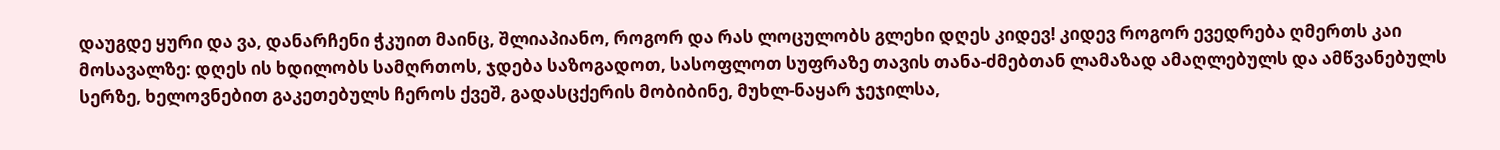დაუგდე ყური და ვა, დანარჩენი ჭკუით მაინც, შლიაპიანო, როგორ და რას ლოცულობს გლეხი დღეს კიდევ! კიდევ როგორ ევედრება ღმერთს კაი მოსავალზე: დღეს ის ხდილობს სამღრთოს, ჯდება საზოგადოთ, სასოფლოთ სუფრაზე თავის თანა-ძმებთან ლამაზად ამაღლებულს და ამწვანებულს სერზე, ხელოვნებით გაკეთებულს ჩეროს ქვეშ, გადასცქერის მობიბინე, მუხლ-ნაყარ ჯეჯილსა,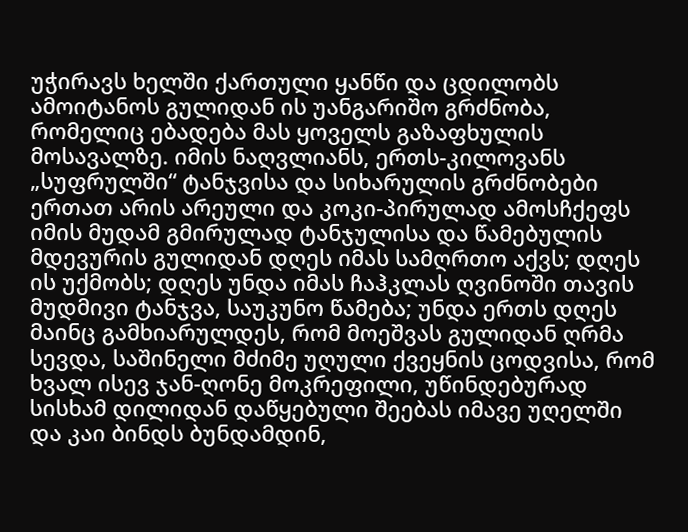უჭირავს ხელში ქართული ყანწი და ცდილობს ამოიტანოს გულიდან ის უანგარიშო გრძნობა, რომელიც ებადება მას ყოველს გაზაფხულის მოსავალზე. იმის ნაღვლიანს, ერთს-კილოვანს „სუფრულში“ ტანჯვისა და სიხარულის გრძნობები ერთათ არის არეული და კოკი-პირულად ამოსჩქეფს იმის მუდამ გმირულად ტანჯულისა და წამებულის მდევურის გულიდან დღეს იმას სამღრთო აქვს; დღეს ის უქმობს; დღეს უნდა იმას ჩაჰკლას ღვინოში თავის მუდმივი ტანჯვა, საუკუნო წამება; უნდა ერთს დღეს მაინც გამხიარულდეს, რომ მოეშვას გულიდან ღრმა სევდა, საშინელი მძიმე უღული ქვეყნის ცოდვისა, რომ ხვალ ისევ ჯან-ღონე მოკრეფილი, უწინდებურად სისხამ დილიდან დაწყებული შეებას იმავე უღელში და კაი ბინდს ბუნდამდინ,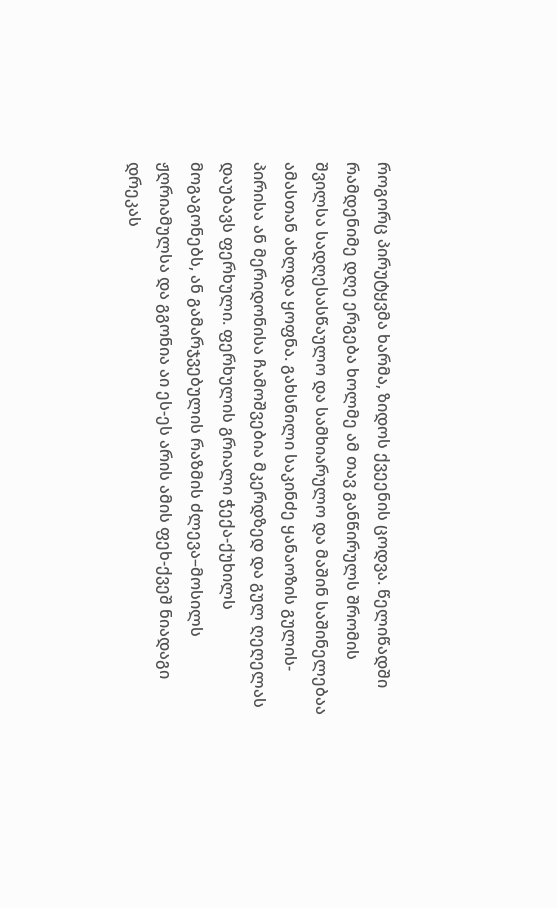როგორც პირუტყვმა ხარმა, ზიდოს ქვეენის ცოდვა. წელიწადში რამდენიმე დღე ერგება ხოლმე ამ თავ განწირულს შრომის შვილსა სადღესასწაულო და სამხიარულო და მაშინ საშინელებაა ამასთან ახლდა ყოფნა. გახსნილი საკინძე ყანაოზის გულის-პირისა ან მერიდონისა ჩამოშვებია მკერდზედ და გულ ღეღელას დაუბავს ფერხული. ფერხულის გრიალი ჭექა-ქუხილს მოგაგონებს, ან გამარჯვებულის რაზმის ძლევა–მოსილს ჟღრიამულსა და გგონია აი ეს-ეს არის ამის ფეხ-ქვეშ ნიადაგი დრეკას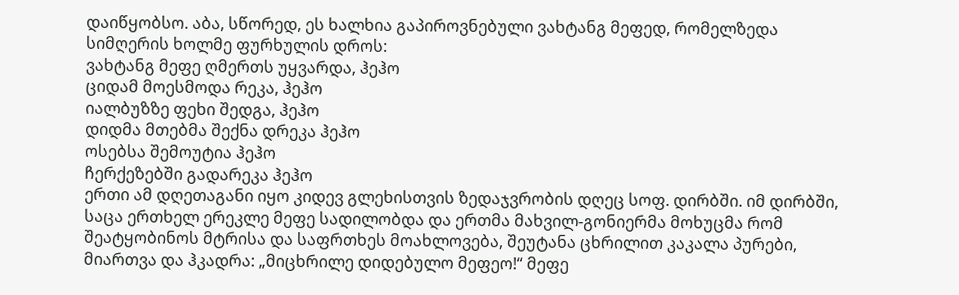დაიწყობსო. აბა, სწორედ, ეს ხალხია გაპიროვნებული ვახტანგ მეფედ, რომელზედა სიმღერის ხოლმე ფურხულის დროს:
ვახტანგ მეფე ღმერთს უყვარდა, ჰეჰო
ციდამ მოესმოდა რეკა, ჰეჰო
იალბუზზე ფეხი შედგა, ჰეჰო
დიდმა მთებმა შექნა დრეკა ჰეჰო
ოსებსა შემოუტია ჰეჰო
ჩერქეზებში გადარეკა ჰეჰო
ერთი ამ დღეთაგანი იყო კიდევ გლეხისთვის ზედაჯვრობის დღეც სოფ. დირბში. იმ დირბში, საცა ერთხელ ერეკლე მეფე სადილობდა და ერთმა მახვილ-გონიერმა მოხუცმა რომ შეატყობინოს მტრისა და საფრთხეს მოახლოვება, შეუტანა ცხრილით კაკალა პურები, მიართვა და ჰკადრა: „მიცხრილე დიდებულო მეფეო!“ მეფე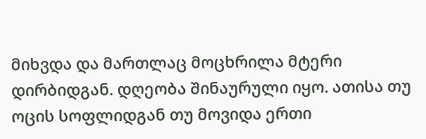მიხვდა და მართლაც მოცხრილა მტერი დირბიდგან. დღეობა შინაურული იყო. ათისა თუ ოცის სოფლიდგან თუ მოვიდა ერთი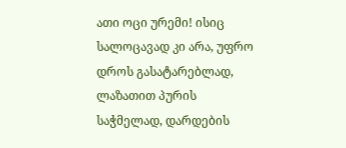ათი ოცი ურემი! ისიც სალოცავად კი არა, უფრო დროს გასატარებლად, ლაზათით პურის საჭმელად, დარდების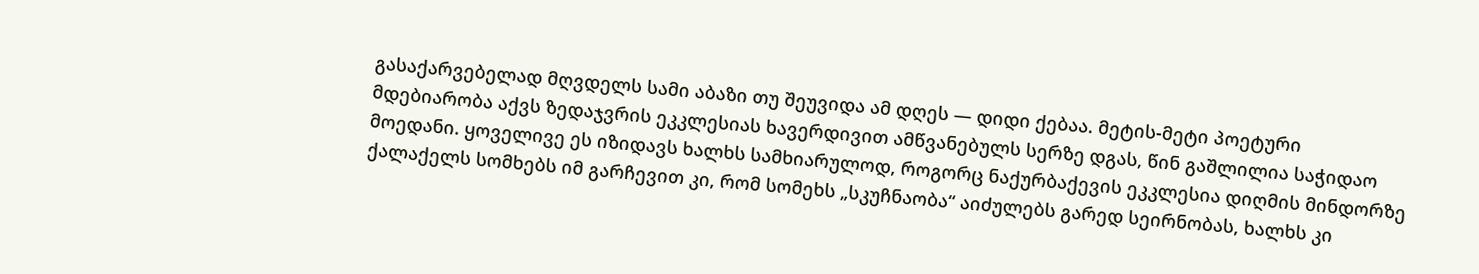გასაქარვებელად მღვდელს სამი აბაზი თუ შეუვიდა ამ დღეს — დიდი ქებაა. მეტის-მეტი პოეტური მდებიარობა აქვს ზედაჯვრის ეკკლესიას ხავერდივით ამწვანებულს სერზე დგას, წინ გაშლილია საჭიდაო მოედანი. ყოველივე ეს იზიდავს ხალხს სამხიარულოდ, როგორც ნაქურბაქევის ეკკლესია დიღმის მინდორზე ქალაქელს სომხებს იმ გარჩევით კი, რომ სომეხს „სკუჩნაობა“ აიძულებს გარედ სეირნობას, ხალხს კი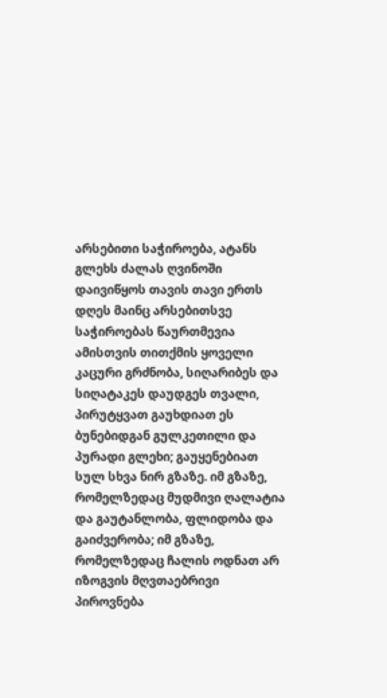არსებითი საჭიროება, ატანს გლეხს ძალას ღვინოში დაივიწყოს თავის თავი ერთს დღეს მაინც არსებითსვე საჭიროებას წაურთმევია ამისთვის თითქმის ყოველი კაცური გრძნობა, სიღარიბეს და სიღატაკეს დაუდგეს თვალი, პირუტყვათ გაუხდიათ ეს ბუნებიდგან გულკეთილი და პურადი გლეხი; გაუყენებიათ სულ სხვა ნირ გზაზე. იმ გზაზე, რომელზედაც მუდმივი ღალატია და გაუტანლობა, ფლიდობა და გაიძვერობა; იმ გზაზე, რომელზედაც ჩალის ოდნათ არ იზოგვის მღვთაებრივი პიროვნება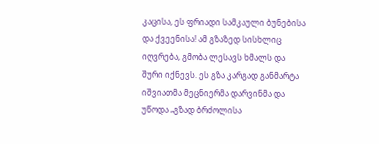კაცისა, ეს ფრიადი სამკაული ბუნებისა და ქვეენისა! ამ გზაზედ სისხლიც იღვრება, გმობა ლესავს ხმალს და შური იქნევს. ეს გზა კარგად განმარტა იშვიათმა მეცნიერმა დარვინმა და უწოდა „გზად ბრძოლისა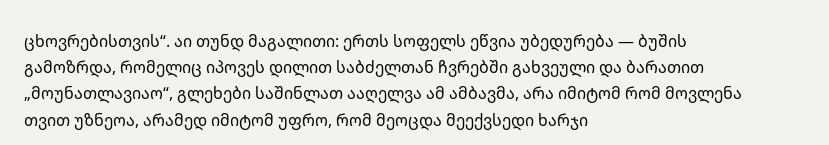ცხოვრებისთვის“. აი თუნდ მაგალითი: ერთს სოფელს ეწვია უბედურება — ბუშის გამოზრდა, რომელიც იპოვეს დილით საბძელთან ჩვრებში გახვეული და ბარათით „მოუნათლავიაო“, გლეხები საშინლათ ააღელვა ამ ამბავმა, არა იმიტომ რომ მოვლენა თვით უზნეოა, არამედ იმიტომ უფრო, რომ მეოცდა მეექვსედი ხარჯი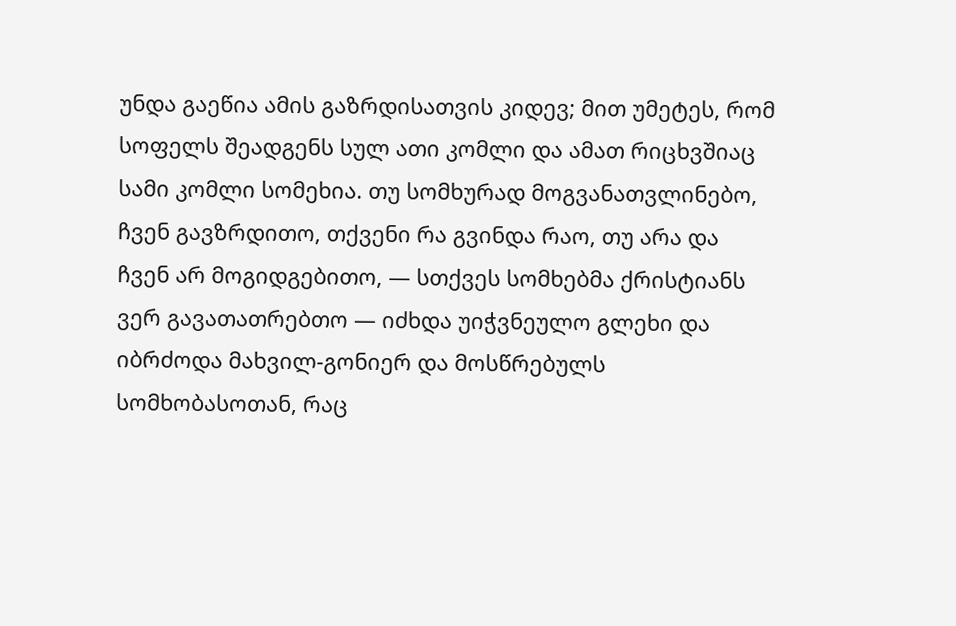უნდა გაეწია ამის გაზრდისათვის კიდევ; მით უმეტეს, რომ სოფელს შეადგენს სულ ათი კომლი და ამათ რიცხვშიაც სამი კომლი სომეხია. თუ სომხურად მოგვანათვლინებო, ჩვენ გავზრდითო, თქვენი რა გვინდა რაო, თუ არა და ჩვენ არ მოგიდგებითო, — სთქვეს სომხებმა ქრისტიანს ვერ გავათათრებთო — იძხდა უიჭვნეულო გლეხი და იბრძოდა მახვილ-გონიერ და მოსწრებულს სომხობასოთან, რაც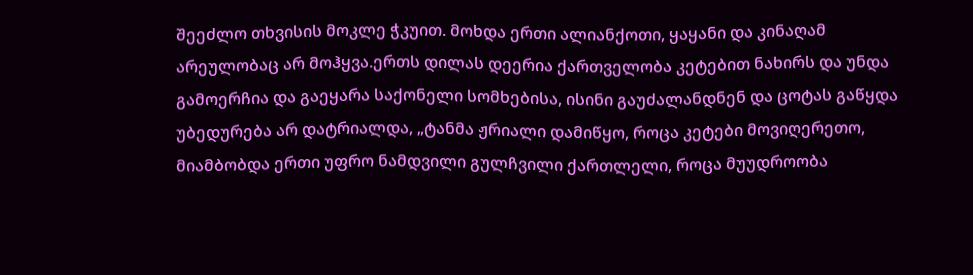შეეძლო თხვისის მოკლე ჭკუით. მოხდა ერთი ალიანქოთი, ყაყანი და კინაღამ არეულობაც არ მოჰყვა.ერთს დილას დეერია ქართველობა კეტებით ნახირს და უნდა გამოერჩია და გაეყარა საქონელი სომხებისა, ისინი გაუძალანდნენ და ცოტას გაწყდა უბედურება არ დატრიალდა, „ტანმა ჟრიალი დამიწყო, როცა კეტები მოვიღერეთო, მიამბობდა ერთი უფრო ნამდვილი გულჩვილი ქართლელი, როცა მუუდროობა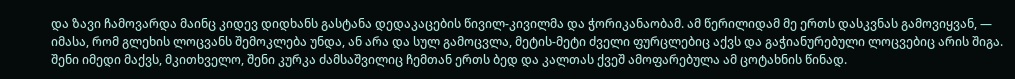და ზავი ჩამოვარდა მაინც კიდევ დიდხანს გასტანა დედაკაცების წივილ-კივილმა და ჭორიკანაობამ. ამ წერილიდამ მე ერთს დასკვნას გამოვიყვან, — იმასა, რომ გლეხის ლოცვანს შემოკლება უნდა, ან არა და სულ გამოცვლა, მეტის-მეტი ძველი ფურცლებიც აქვს და გაჭიანურებული ლოცვებიც არის შიგა. შენი იმედი მაქვს, მკითხველო, შენი კურკა ძამსაშვილიც ჩემთან ერთს ბედ და კალთას ქვეშ ამოფარებულა ამ ცოტახნის წინად.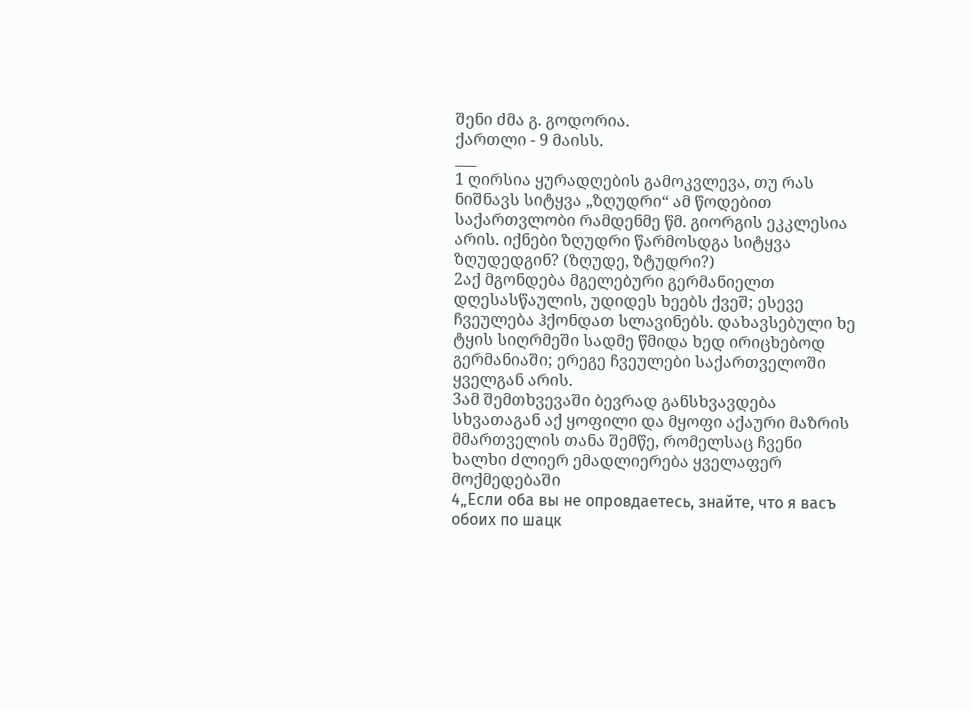შენი ძმა გ. გოდორია.
ქართლი - 9 მაისს.
___
1 ღირსია ყურადღების გამოკვლევა, თუ რას ნიშნავს სიტყვა „ზღუდრი“ ამ წოდებით საქართვლობი რამდენმე წმ. გიორგის ეკკლესია არის. იქნები ზღუდრი წარმოსდგა სიტყვა ზღუდედგინ? (ზღუდე, ზტუდრი?)
2აქ მგონდება მგელებური გერმანიელთ დღესასწაულის, უდიდეს ხეებს ქვეშ; ესევე ჩვეულება ჰქონდათ სლავინებს. დახავსებული ხე ტყის სიღრმეში სადმე წმიდა ხედ ირიცხებოდ გერმანიაში; ერეგე ჩვეულები საქართველოში ყველგან არის.
3ამ შემთხვევაში ბევრად განსხვავდება სხვათაგან აქ ყოფილი და მყოფი აქაური მაზრის მმართველის თანა შემწე, რომელსაც ჩვენი ხალხი ძლიერ ემადლიერება ყველაფერ მოქმედებაში
4„Если оба вы не опровдаетесь, знайте, что я васъ обоих по шацк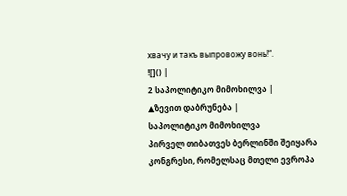хвачу и такъ выпровожу вонь!“.
![]() |
2 საპოლიტიკო მიმოხილვა |
▲ზევით დაბრუნება |
საპოლიტიკო მიმოხილვა
პირველ თიბათვეს ბერლინში შეიყარა კონგრესი, რომელსაც მთელი ევროპა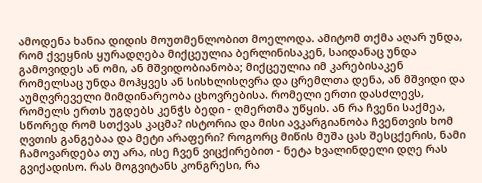ამოდენა ხანია დიდის მოუთმენლობით მოელოდა. ამიტომ თქმა აღარ უნდა, რომ ქვეყნის ყურადღება მიქცეულია ბერლინისაკენ, საიდანაც უნდა გამოვიდეს ან ომი, ან მშვიდობიანობა; მიქცეულია იმ კარებისაკენ რომელსაც უნდა მოჰყვეს ან სისხლისღვრა და ცრემლთა დენა, ან მშვიდი და აუმღვრეველი მიმდინარეობა ცხოვრებისა. რომელი ერთი დასძლევს, რომელს ერთს უგდებს კენჭს ბედი - ღმერთმა უწყის. ან რა ჩვენი საქმეა, სწორედ რომ სთქვას კაცმა? ისტორია და მისი ავკარგიანობა ჩვენთვის ხომ ღვთის განგებაა და მეტი არაფერი? როგორც მიწის მუშა ცას შესცქერის, ნამი ჩამოვარდება თუ არა, ისე ჩვენ ვიცქირებით - ნეტა ხვალინდელი დღე რას გვიქადისო. რას მოგვიტანს კონგრესი, რა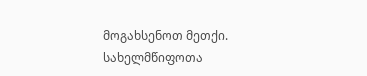მოგახსენოთ მეთქი. სახელმწიფოთა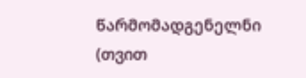წარმომადგენელნი (თვით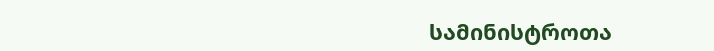სამინისტროთა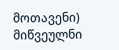მოთავენი) მიწვეულნი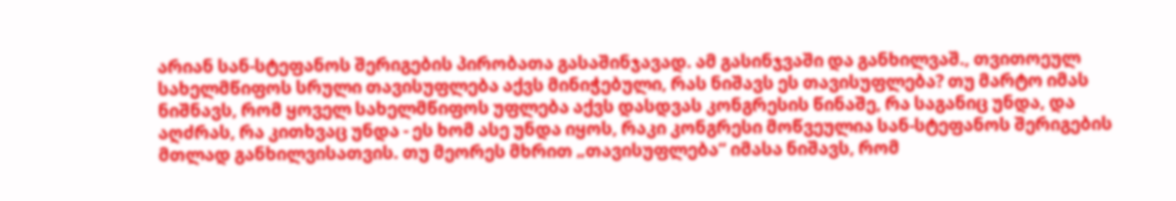არიან სან-სტეფანოს შერიგების პირობათა გასაშინჯავად. ამ გასინჯვაში და განხილვაშ., თვითოეულ სახელმწიფოს სრული თავისუფლება აქვს მინიჭებული, რას ნიშავს ეს თავისუფლება? თუ მარტო იმას ნიშნავს, რომ ყოველ სახელმწიფოს უფლება აქვს დასდვას კონგრესის წინაშე, რა საგანიც უნდა, და აღძრას, რა კითხვაც უნდა - ეს ხომ ასე უნდა იყოს, რაკი კონგრესი მოწვეულია სან-სტეფანოს შერიგების მთლად განხილვისათვის. თუ მეორეს მხრით „თავისუფლება“ იმასა ნიშავს, რომ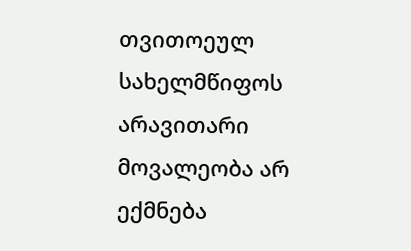თვითოეულ სახელმწიფოს არავითარი მოვალეობა არ ექმნება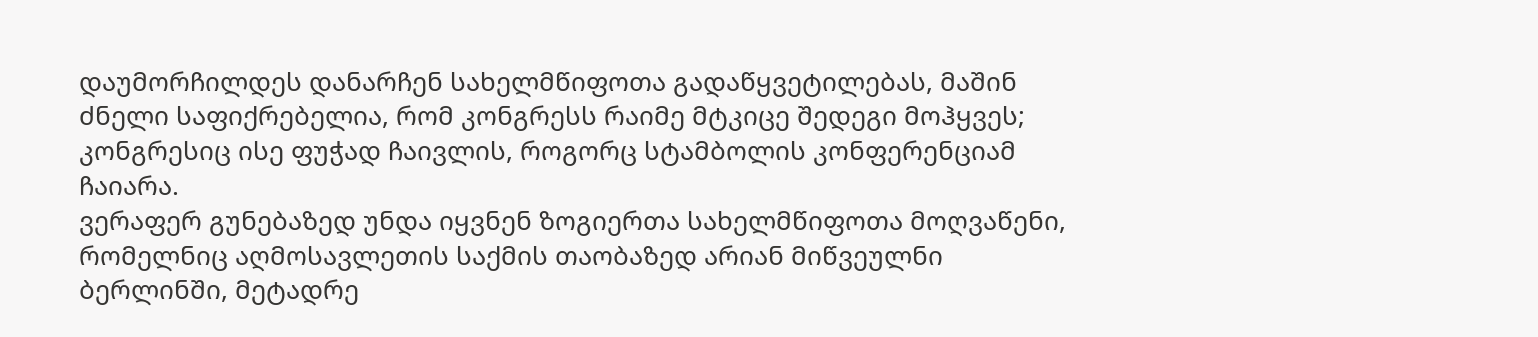დაუმორჩილდეს დანარჩენ სახელმწიფოთა გადაწყვეტილებას, მაშინ ძნელი საფიქრებელია, რომ კონგრესს რაიმე მტკიცე შედეგი მოჰყვეს; კონგრესიც ისე ფუჭად ჩაივლის, როგორც სტამბოლის კონფერენციამ ჩაიარა.
ვერაფერ გუნებაზედ უნდა იყვნენ ზოგიერთა სახელმწიფოთა მოღვაწენი, რომელნიც აღმოსავლეთის საქმის თაობაზედ არიან მიწვეულნი ბერლინში, მეტადრე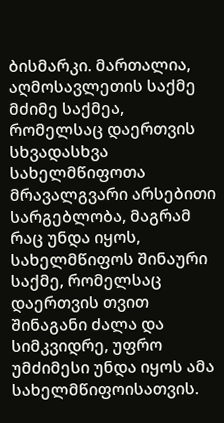ბისმარკი. მართალია, აღმოსავლეთის საქმე მძიმე საქმეა, რომელსაც დაერთვის სხვადასხვა სახელმწიფოთა მრავალგვარი არსებითი სარგებლობა, მაგრამ რაც უნდა იყოს, სახელმწიფოს შინაური საქმე, რომელსაც დაერთვის თვით შინაგანი ძალა და სიმკვიდრე, უფრო უმძიმესი უნდა იყოს ამა სახელმწიფოისათვის.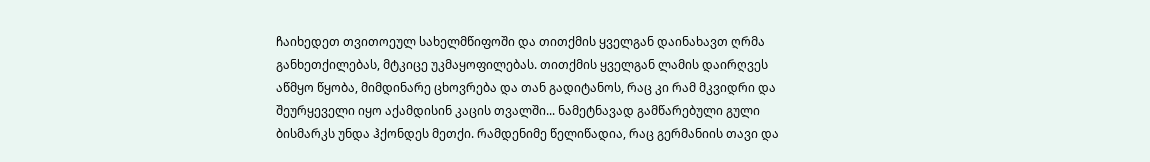ჩაიხედეთ თვითოეულ სახელმწიფოში და თითქმის ყველგან დაინახავთ ღრმა განხეთქილებას, მტკიცე უკმაყოფილებას. თითქმის ყველგან ლამის დაირღვეს აწმყო წყობა, მიმდინარე ცხოვრება და თან გადიტანოს, რაც კი რამ მკვიდრი და შეურყეველი იყო აქამდისინ კაცის თვალში... ნამეტნავად გამწარებული გული ბისმარკს უნდა ჰქონდეს მეთქი. რამდენიმე წელიწადია, რაც გერმანიის თავი და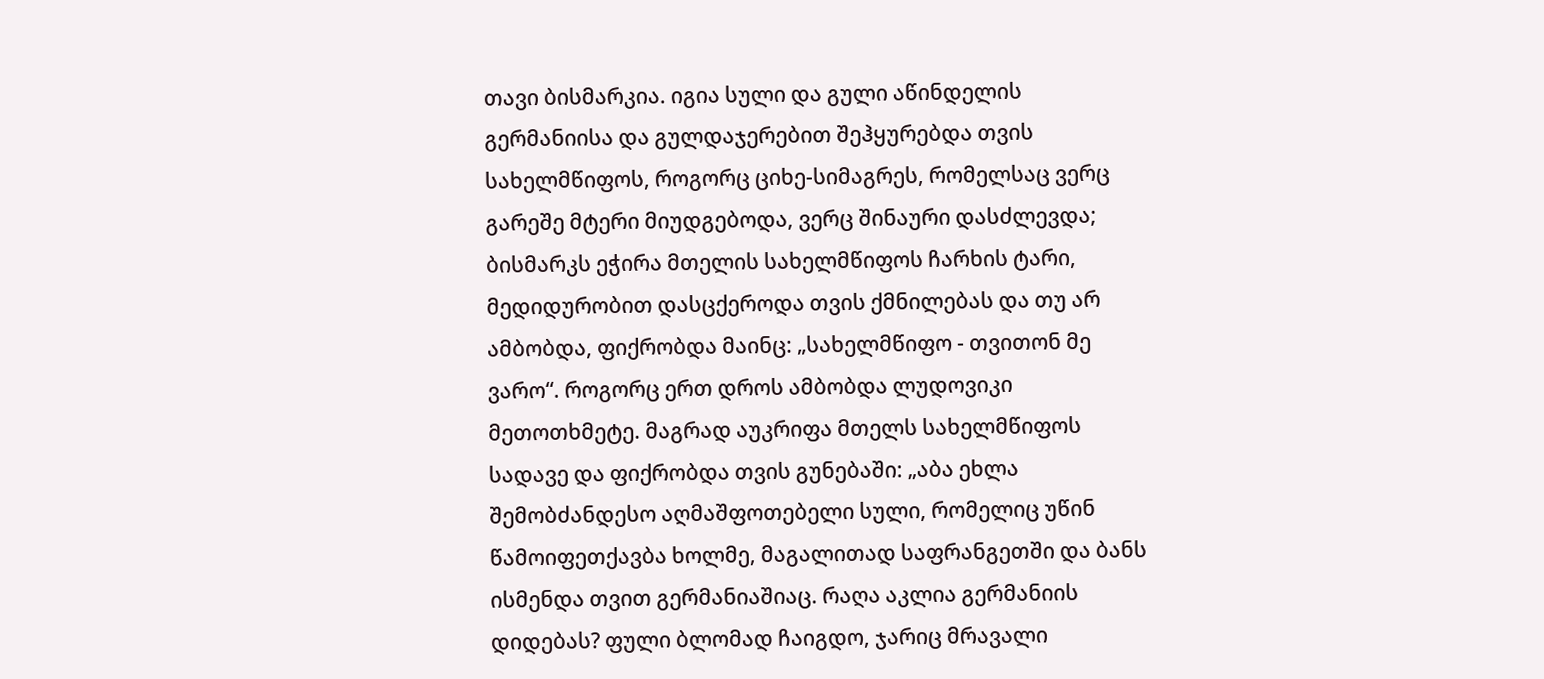თავი ბისმარკია. იგია სული და გული აწინდელის გერმანიისა და გულდაჯერებით შეჰყურებდა თვის სახელმწიფოს, როგორც ციხე-სიმაგრეს, რომელსაც ვერც გარეშე მტერი მიუდგებოდა, ვერც შინაური დასძლევდა; ბისმარკს ეჭირა მთელის სახელმწიფოს ჩარხის ტარი, მედიდურობით დასცქეროდა თვის ქმნილებას და თუ არ ამბობდა, ფიქრობდა მაინც: „სახელმწიფო - თვითონ მე ვარო“. როგორც ერთ დროს ამბობდა ლუდოვიკი მეთოთხმეტე. მაგრად აუკრიფა მთელს სახელმწიფოს სადავე და ფიქრობდა თვის გუნებაში: „აბა ეხლა შემობძანდესო აღმაშფოთებელი სული, რომელიც უწინ წამოიფეთქავბა ხოლმე, მაგალითად საფრანგეთში და ბანს ისმენდა თვით გერმანიაშიაც. რაღა აკლია გერმანიის დიდებას? ფული ბლომად ჩაიგდო, ჯარიც მრავალი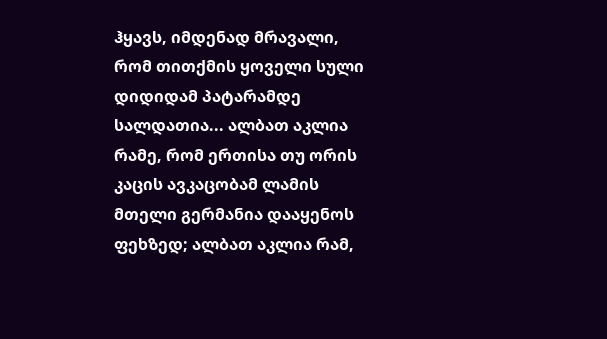ჰყავს, იმდენად მრავალი, რომ თითქმის ყოველი სული დიდიდამ პატარამდე სალდათია... ალბათ აკლია რამე, რომ ერთისა თუ ორის კაცის ავკაცობამ ლამის მთელი გერმანია დააყენოს ფეხზედ; ალბათ აკლია რამ,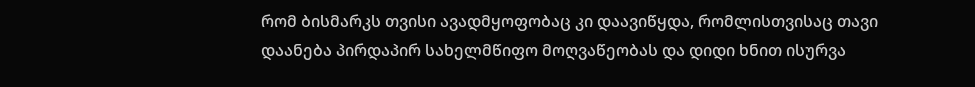რომ ბისმარკს თვისი ავადმყოფობაც კი დაავიწყდა, რომლისთვისაც თავი დაანება პირდაპირ სახელმწიფო მოღვაწეობას და დიდი ხნით ისურვა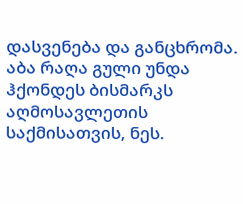დასვენება და განცხრომა. აბა რაღა გული უნდა ჰქონდეს ბისმარკს აღმოსავლეთის საქმისათვის, ნეს.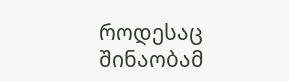როდესაც შინაობამ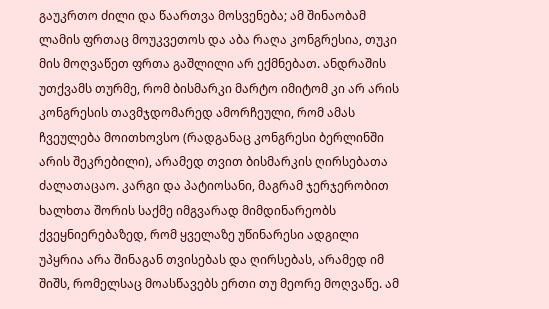გაუკრთო ძილი და წაართვა მოსვენება; ამ შინაობამ ლამის ფრთაც მოუკვეთოს და აბა რაღა კონგრესია, თუკი მის მოღვაწეთ ფრთა გაშლილი არ ექმნებათ. ანდრაშის უთქვამს თურმე, რომ ბისმარკი მარტო იმიტომ კი არ არის კონგრესის თავმჯდომარედ ამორჩეული, რომ ამას ჩვეულება მოითხოვსო (რადგანაც კონგრესი ბერლინში არის შეკრებილი), არამედ თვით ბისმარკის ღირსებათა ძალათაცაო. კარგი და პატიოსანი, მაგრამ ჯერჯერობით ხალხთა შორის საქმე იმგვარად მიმდინარეობს ქვეყნიერებაზედ, რომ ყველაზე უწინარესი ადგილი უპყრია არა შინაგან თვისებას და ღირსებას, არამედ იმ შიშს, რომელსაც მოასწავებს ერთი თუ მეორე მოღვაწე. ამ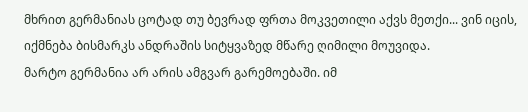მხრით გერმანიას ცოტად თუ ბევრად ფრთა მოკვეთილი აქვს მეთქი... ვინ იცის, იქმნება ბისმარკს ანდრაშის სიტყვაზედ მწარე ღიმილი მოუვიდა.
მარტო გერმანია არ არის ამგვარ გარემოებაში. იმ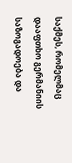საქმეს, რომელმაც დააფთხო გერმანიის საზოგადოება და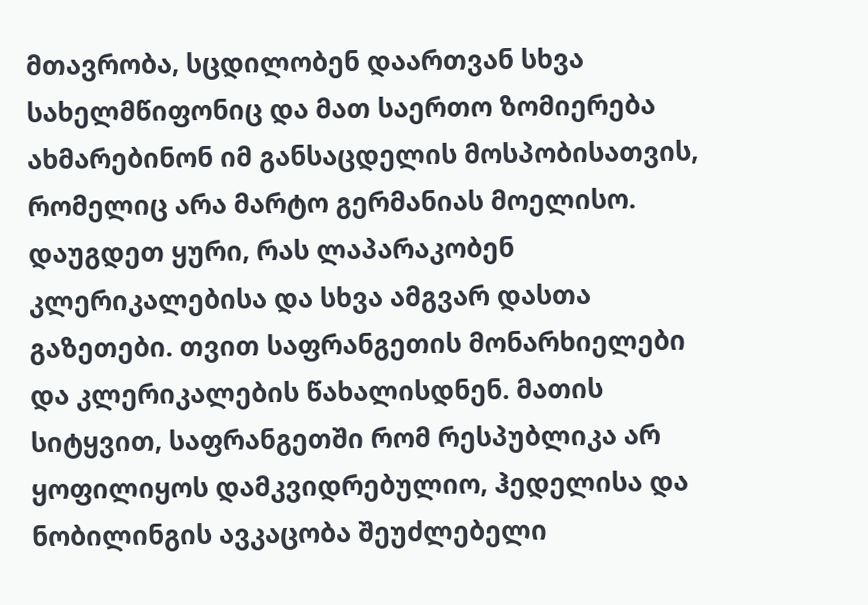მთავრობა, სცდილობენ დაართვან სხვა სახელმწიფონიც და მათ საერთო ზომიერება ახმარებინონ იმ განსაცდელის მოსპობისათვის, რომელიც არა მარტო გერმანიას მოელისო. დაუგდეთ ყური, რას ლაპარაკობენ კლერიკალებისა და სხვა ამგვარ დასთა გაზეთები. თვით საფრანგეთის მონარხიელები და კლერიკალების წახალისდნენ. მათის სიტყვით, საფრანგეთში რომ რესპუბლიკა არ ყოფილიყოს დამკვიდრებულიო, ჰედელისა და ნობილინგის ავკაცობა შეუძლებელი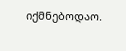იქმნებოდაო.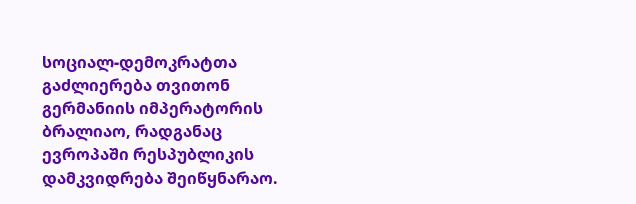სოციალ-დემოკრატთა გაძლიერება თვითონ გერმანიის იმპერატორის ბრალიაო, რადგანაც ევროპაში რესპუბლიკის დამკვიდრება შეიწყნარაო.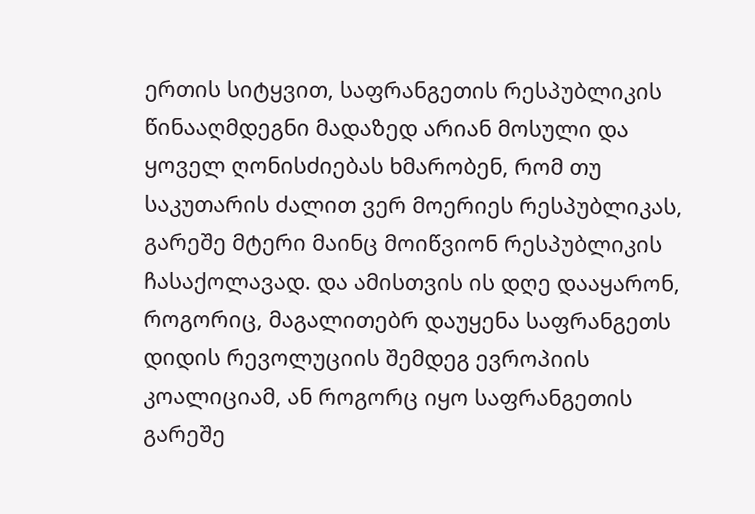ერთის სიტყვით, საფრანგეთის რესპუბლიკის წინააღმდეგნი მადაზედ არიან მოსული და ყოველ ღონისძიებას ხმარობენ, რომ თუ საკუთარის ძალით ვერ მოერიეს რესპუბლიკას, გარეშე მტერი მაინც მოიწვიონ რესპუბლიკის ჩასაქოლავად. და ამისთვის ის დღე დააყარონ, როგორიც, მაგალითებრ დაუყენა საფრანგეთს დიდის რევოლუციის შემდეგ ევროპიის კოალიციამ, ან როგორც იყო საფრანგეთის გარეშე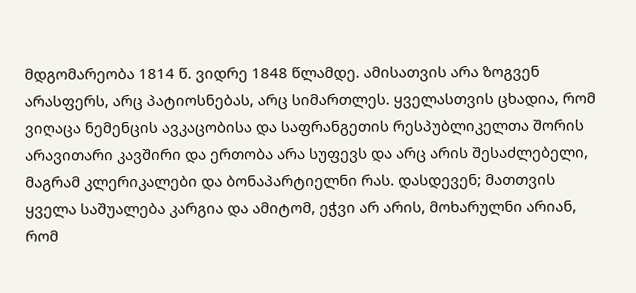მდგომარეობა 1814 წ. ვიდრე 1848 წლამდე. ამისათვის არა ზოგვენ არასფერს, არც პატიოსნებას, არც სიმართლეს. ყველასთვის ცხადია, რომ ვიღაცა ნემენცის ავკაცობისა და საფრანგეთის რესპუბლიკელთა შორის არავითარი კავშირი და ერთობა არა სუფევს და არც არის შესაძლებელი, მაგრამ კლერიკალები და ბონაპარტიელნი რას. დასდევენ; მათთვის ყველა საშუალება კარგია და ამიტომ, ეჭვი არ არის, მოხარულნი არიან, რომ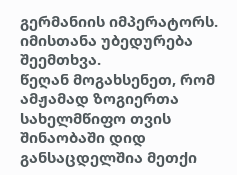გერმანიის იმპერატორს. იმისთანა უბედურება შეემთხვა.
წეღან მოგახსენეთ, რომ ამჟამად ზოგიერთა სახელმწიფო თვის შინაობაში დიდ განსაცდელშია მეთქი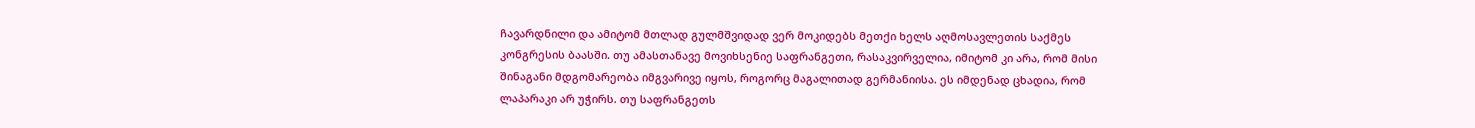ჩავარდნილი და ამიტომ მთლად გულმშვიდად ვერ მოკიდებს მეთქი ხელს აღმოსავლეთის საქმეს კონგრესის ბაასში. თუ ამასთანავე მოვიხსენიე საფრანგეთი, რასაკვირველია, იმიტომ კი არა, რომ მისი შინაგანი მდგომარეობა იმგვარივე იყოს, როგორც მაგალითად გერმანიისა. ეს იმდენად ცხადია, რომ ლაპარაკი არ უჭირს. თუ საფრანგეთს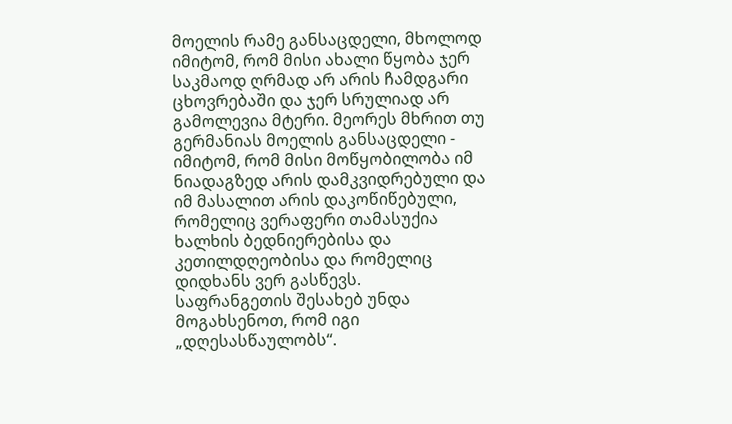მოელის რამე განსაცდელი, მხოლოდ იმიტომ, რომ მისი ახალი წყობა ჯერ საკმაოდ ღრმად არ არის ჩამდგარი ცხოვრებაში და ჯერ სრულიად არ გამოლევია მტერი. მეორეს მხრით თუ გერმანიას მოელის განსაცდელი - იმიტომ, რომ მისი მოწყობილობა იმ ნიადაგზედ არის დამკვიდრებული და იმ მასალით არის დაკოწიწებული, რომელიც ვერაფერი თამასუქია ხალხის ბედნიერებისა და კეთილდღეობისა და რომელიც დიდხანს ვერ გასწევს.
საფრანგეთის შესახებ უნდა მოგახსენოთ, რომ იგი „დღესასწაულობს“.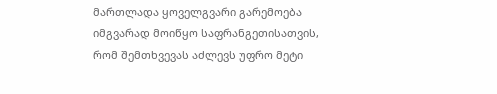მართლადა ყოველგვარი გარემოება იმგვარად მოიწყო საფრანგეთისათვის, რომ შემთხვევას აძლევს უფრო მეტი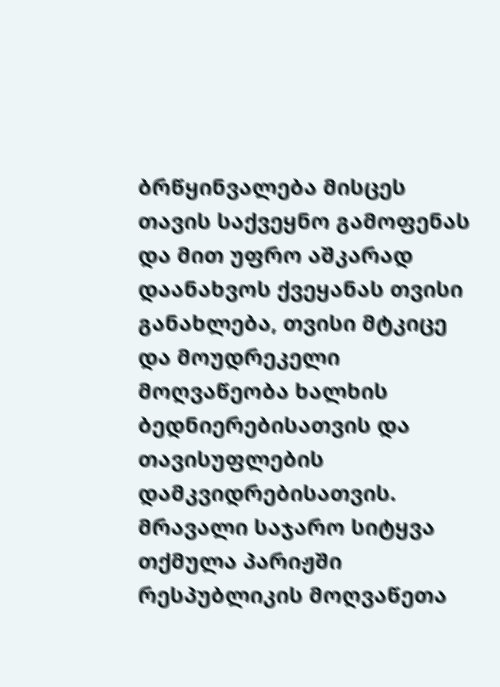ბრწყინვალება მისცეს თავის საქვეყნო გამოფენას და მით უფრო აშკარად დაანახვოს ქვეყანას თვისი განახლება, თვისი მტკიცე და მოუდრეკელი მოღვაწეობა ხალხის ბედნიერებისათვის და თავისუფლების დამკვიდრებისათვის.
მრავალი საჯარო სიტყვა თქმულა პარიჟში რესპუბლიკის მოღვაწეთა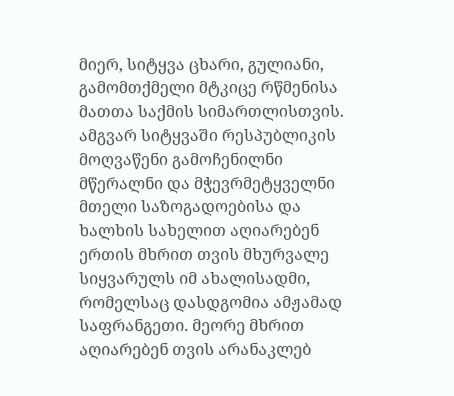მიერ, სიტყვა ცხარი, გულიანი, გამომთქმელი მტკიცე რწმენისა მათთა საქმის სიმართლისთვის. ამგვარ სიტყვაში რესპუბლიკის მოღვაწენი გამოჩენილნი მწერალნი და მჭევრმეტყველნი მთელი საზოგადოებისა და ხალხის სახელით აღიარებენ ერთის მხრით თვის მხურვალე სიყვარულს იმ ახალისადმი, რომელსაც დასდგომია ამჟამად საფრანგეთი. მეორე მხრით აღიარებენ თვის არანაკლებ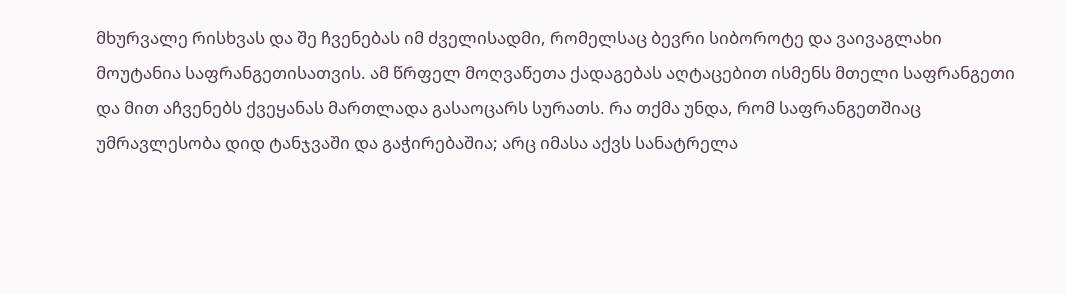მხურვალე რისხვას და შე ჩვენებას იმ ძველისადმი, რომელსაც ბევრი სიბოროტე და ვაივაგლახი მოუტანია საფრანგეთისათვის. ამ წრფელ მოღვაწეთა ქადაგებას აღტაცებით ისმენს მთელი საფრანგეთი და მით აჩვენებს ქვეყანას მართლადა გასაოცარს სურათს. რა თქმა უნდა, რომ საფრანგეთშიაც უმრავლესობა დიდ ტანჯვაში და გაჭირებაშია; არც იმასა აქვს სანატრელა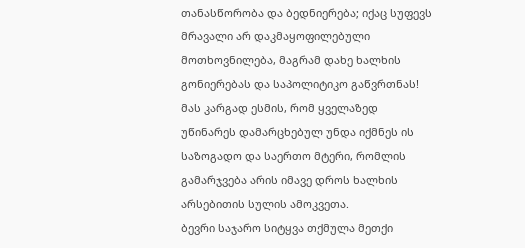თანასწორობა და ბედნიერება; იქაც სუფევს მრავალი არ დაკმაყოფილებული მოთხოვნილება, მაგრამ დახე ხალხის გონიერებას და საპოლიტიკო გაწვრთნას! მას კარგად ესმის, რომ ყველაზედ უწინარეს დამარცხებულ უნდა იქმნეს ის საზოგადო და საერთო მტერი, რომლის გამარჯვება არის იმავე დროს ხალხის არსებითის სულის ამოკვეთა.
ბევრი საჯარო სიტყვა თქმულა მეთქი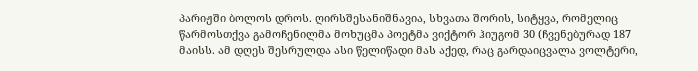პარიჟში ბოლოს დროს. ღირსშესანიშნავია, სხვათა შორის, სიტყვა, რომელიც წარმოსთქვა გამოჩენილმა მოხუცმა პოეტმა ვიქტორ ჰიუგომ 30 (ჩვენებურად 187 მაისს. ამ დღეს შესრულდა ასი წელიწადი მას აქედ, რაც გარდაიცვალა ვოლტერი,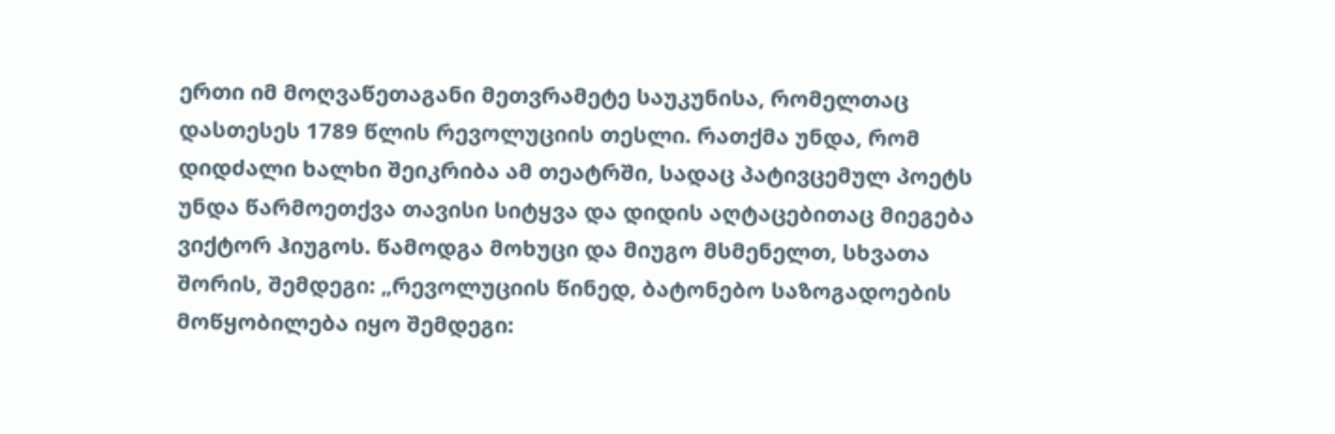ერთი იმ მოღვაწეთაგანი მეთვრამეტე საუკუნისა, რომელთაც დასთესეს 1789 წლის რევოლუციის თესლი. რათქმა უნდა, რომ დიდძალი ხალხი შეიკრიბა ამ თეატრში, სადაც პატივცემულ პოეტს უნდა წარმოეთქვა თავისი სიტყვა და დიდის აღტაცებითაც მიეგება ვიქტორ ჰიუგოს. წამოდგა მოხუცი და მიუგო მსმენელთ, სხვათა შორის, შემდეგი: „რევოლუციის წინედ, ბატონებო საზოგადოების მოწყობილება იყო შემდეგი: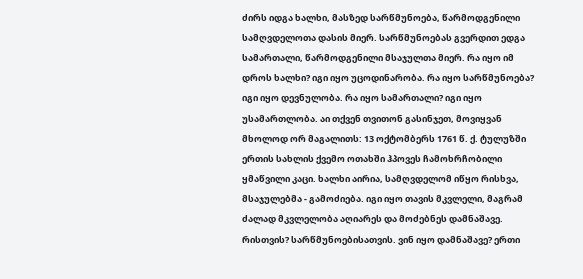ძირს იდგა ხალხი, მასზედ სარწმუნოება, წარმოდგენილი სამღვდელოთა დასის მიერ. სარწმუნოებას გვერდით ედგა სამართალი, წარმოდგენილი მსაჯულთა მიერ. რა იყო იმ დროს ხალხი? იგი იყო უცოდინარობა. რა იყო სარწმუნოება? იგი იყო დევნულობა. რა იყო სამართალი? იგი იყო უსამართლობა. აი თქვენ თვითონ გასინჯეთ, მოვიყვან მხოლოდ ორ მაგალითს: 13 ოქტომბერს 1761 წ. ქ. ტულუზში ერთის სახლის ქვემო ოთახში ჰპოვეს ჩამოხრჩობილი ყმაწვილი კაცი. ხალხი აირია, სამღვდელომ იწყო რისხვა, მსაჯულებმა - გამოძიება. იგი იყო თავის მკვლელი, მაგრამ ძალად მკვლელობა აღიარეს და მოძებნეს დამნაშავე. რისთვის? სარწმუნოებისათვის. ვინ იყო დამნაშავე? ერთი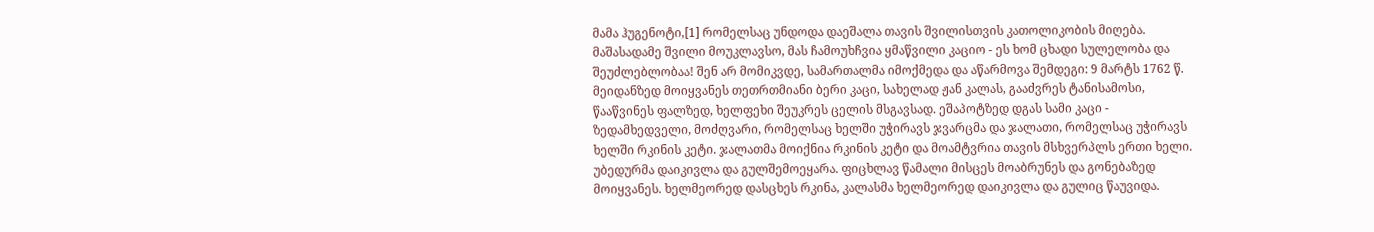მამა ჰუგენოტი,[1] რომელსაც უნდოდა დაეშალა თავის შვილისთვის კათოლიკობის მიღება. მაშასადამე შვილი მოუკლავსო, მას ჩამოუხჩვია ყმაწვილი კაციო - ეს ხომ ცხადი სულელობა და შეუძლებლობაა! შენ არ მომიკვდე, სამართალმა იმოქმედა და აწარმოვა შემდეგი: 9 მარტს 1762 წ. მეიდანზედ მოიყვანეს თეთრთმიანი ბერი კაცი, სახელად ჟან კალას, გააძვრეს ტანისამოსი, წააწვინეს ფალზედ, ხელფეხი შეუკრეს ცელის მსგავსად. ეშაპოტზედ დგას სამი კაცი - ზედამხედველი, მოძღვარი, რომელსაც ხელში უჭირავს ჯვარცმა და ჯალათი, რომელსაც უჭირავს ხელში რკინის კეტი. ჯალათმა მოიქნია რკინის კეტი და მოამტვრია თავის მსხვერპლს ერთი ხელი. უბედურმა დაიკივლა და გულშემოეყარა. ფიცხლავ წამალი მისცეს მოაბრუნეს და გონებაზედ მოიყვანეს. ხელმეორედ დასცხეს რკინა, კალასმა ხელმეორედ დაიკივლა და გულიც წაუვიდა.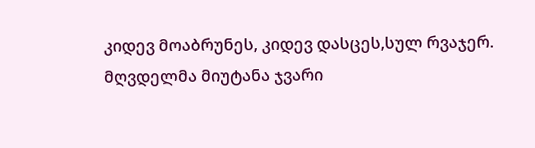კიდევ მოაბრუნეს, კიდევ დასცეს,სულ რვაჯერ. მღვდელმა მიუტანა ჯვარი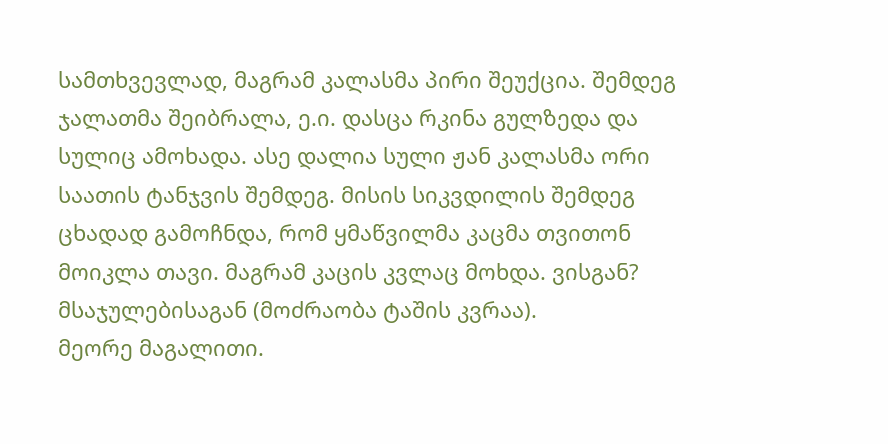სამთხვევლად, მაგრამ კალასმა პირი შეუქცია. შემდეგ ჯალათმა შეიბრალა, ე.ი. დასცა რკინა გულზედა და სულიც ამოხადა. ასე დალია სული ჟან კალასმა ორი საათის ტანჯვის შემდეგ. მისის სიკვდილის შემდეგ ცხადად გამოჩნდა, რომ ყმაწვილმა კაცმა თვითონ მოიკლა თავი. მაგრამ კაცის კვლაც მოხდა. ვისგან? მსაჯულებისაგან (მოძრაობა ტაშის კვრაა).
მეორე მაგალითი.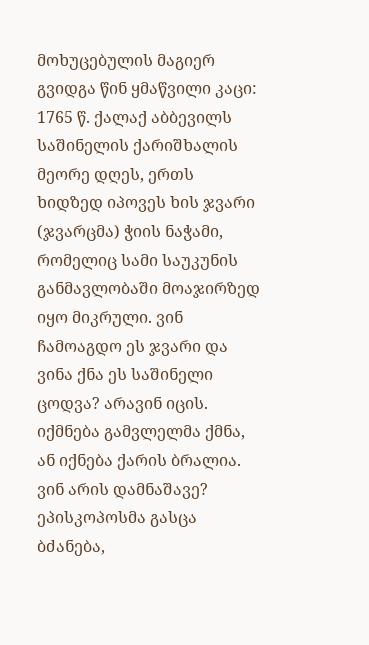მოხუცებულის მაგიერ გვიდგა წინ ყმაწვილი კაცი: 1765 წ. ქალაქ აბბევილს საშინელის ქარიშხალის მეორე დღეს, ერთს ხიდზედ იპოვეს ხის ჯვარი (ჯვარცმა) ჭიის ნაჭამი, რომელიც სამი საუკუნის განმავლობაში მოაჯირზედ იყო მიკრული. ვინ ჩამოაგდო ეს ჯვარი და ვინა ქნა ეს საშინელი ცოდვა? არავინ იცის. იქმნება გამვლელმა ქმნა, ან იქნება ქარის ბრალია. ვინ არის დამნაშავე? ეპისკოპოსმა გასცა ბძანება,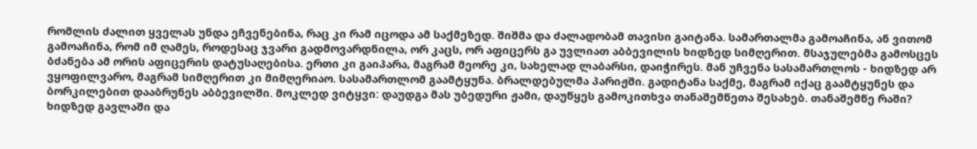რომლის ძალით ყველას უნდა ეჩვენებინა, რაც კი რამ იცოდა ამ საქმეზედ. შიშმა და ძალადობამ თავისი გაიტანა. სამართალმა გამოაჩინა, ან ვითომ გამოაჩინა, რომ იმ ღამეს, როდესაც ჯვარი გადმოვარდნილა, ორ კაცს, ორ აფიცერს გა უვლიათ აბბევილის ხიდზედ სიმღერით. მსაჯულებმა გამოსცეს ბძანება ამ ორის აფიცერის დატუსაღებისა. ერთი კი გაიპარა, მაგრამ მეორე კი, სახელად ლაბარსი, დაიჭირეს. მან უჩვენა სასამართლოს - ხიდზედ არ ვყოფილვარო, მაგრამ სიმღერით კი მიმღერიაო. სასამართლომ გაამტყუნა. ბრალდებულმა პარიჟში. გადიტანა საქმე, მაგრამ იქაც გაამტყუნეს და ბორკილებით დააბრუნეს აბბევილში. მოკლედ ვიტყვი: დაუდგა მას უბედური ჟამი, დაუწყეს გამოკითხვა თანაშემწეთა შესახებ. თანაშემწე რაში? ხიდზედ გავლაში და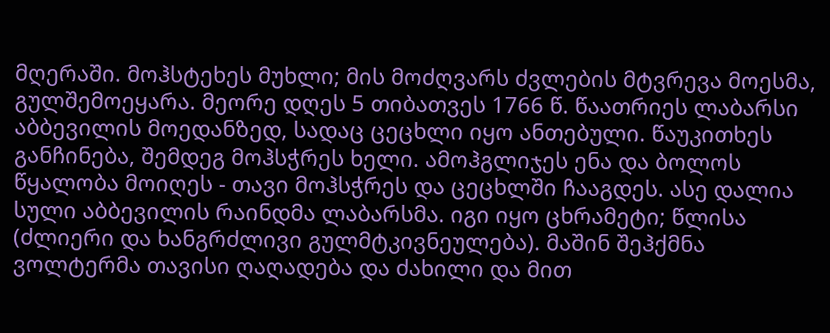მღერაში. მოჰსტეხეს მუხლი; მის მოძღვარს ძვლების მტვრევა მოესმა, გულშემოეყარა. მეორე დღეს 5 თიბათვეს 1766 წ. წაათრიეს ლაბარსი აბბევილის მოედანზედ, სადაც ცეცხლი იყო ანთებული. წაუკითხეს განჩინება, შემდეგ მოჰსჭრეს ხელი. ამოჰგლიჯეს ენა და ბოლოს წყალობა მოიღეს - თავი მოჰსჭრეს და ცეცხლში ჩააგდეს. ასე დალია სული აბბევილის რაინდმა ლაბარსმა. იგი იყო ცხრამეტი; წლისა (ძლიერი და ხანგრძლივი გულმტკივნეულება). მაშინ შეჰქმნა ვოლტერმა თავისი ღაღადება და ძახილი და მით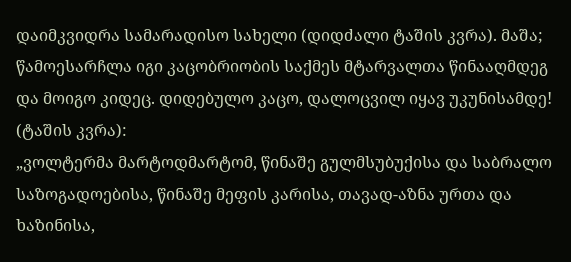დაიმკვიდრა სამარადისო სახელი (დიდძალი ტაშის კვრა). მაშა; წამოესარჩლა იგი კაცობრიობის საქმეს მტარვალთა წინააღმდეგ და მოიგო კიდეც. დიდებულო კაცო, დალოცვილ იყავ უკუნისამდე! (ტაშის კვრა):
„ვოლტერმა მარტოდმარტომ, წინაშე გულმსუბუქისა და საბრალო საზოგადოებისა, წინაშე მეფის კარისა, თავად-აზნა ურთა და ხაზინისა,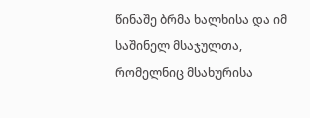წინაშე ბრმა ხალხისა და იმ საშინელ მსაჯულთა, რომელნიც მსახურისა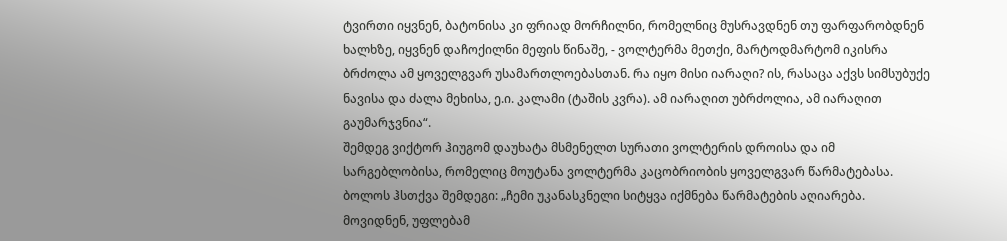ტვირთი იყვნენ, ბატონისა კი ფრიად მორჩილნი, რომელნიც მუსრავდნენ თუ ფარფარობდნენ ხალხზე, იყვნენ დაჩოქილნი მეფის წინაშე, - ვოლტერმა მეთქი, მარტოდმარტომ იკისრა ბრძოლა ამ ყოველგვარ უსამართლოებასთან. რა იყო მისი იარაღი? ის, რასაცა აქვს სიმსუბუქე ნავისა და ძალა მეხისა, ე.ი. კალამი (ტაშის კვრა). ამ იარაღით უბრძოლია, ამ იარაღით გაუმარჯვნია“.
შემდეგ ვიქტორ ჰიუგომ დაუხატა მსმენელთ სურათი ვოლტერის დროისა და იმ სარგებლობისა, რომელიც მოუტანა ვოლტერმა კაცობრიობის ყოველგვარ წარმატებასა. ბოლოს ჰსთქვა შემდეგი: „ჩემი უკანასკნელი სიტყვა იქმნება წარმატების აღიარება. მოვიდნენ, უფლებამ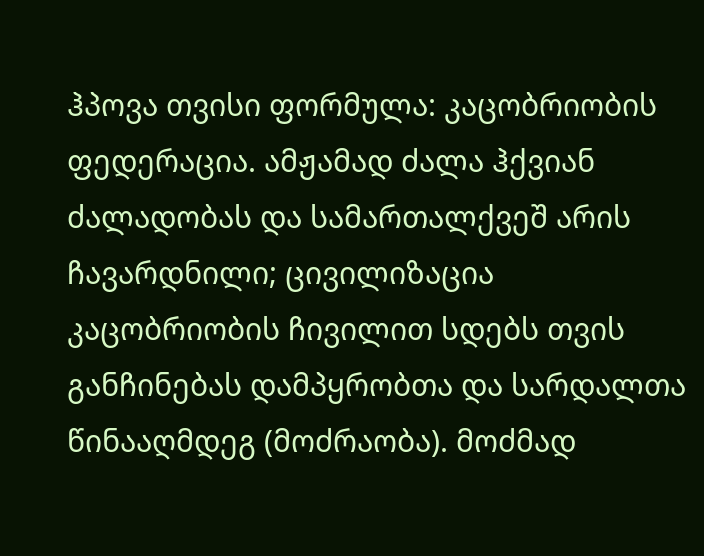ჰპოვა თვისი ფორმულა: კაცობრიობის ფედერაცია. ამჟამად ძალა ჰქვიან ძალადობას და სამართალქვეშ არის ჩავარდნილი; ცივილიზაცია კაცობრიობის ჩივილით სდებს თვის განჩინებას დამპყრობთა და სარდალთა წინააღმდეგ (მოძრაობა). მოძმად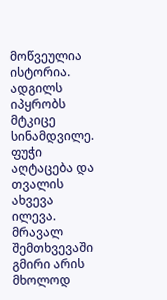მოწვეულია ისტორია. ადგილს იპყრობს მტკიცე სინამდვილე. ფუჭი აღტაცება და თვალის ახვევა ილევა. მრავალ შემთხვევაში გმირი არის მხოლოდ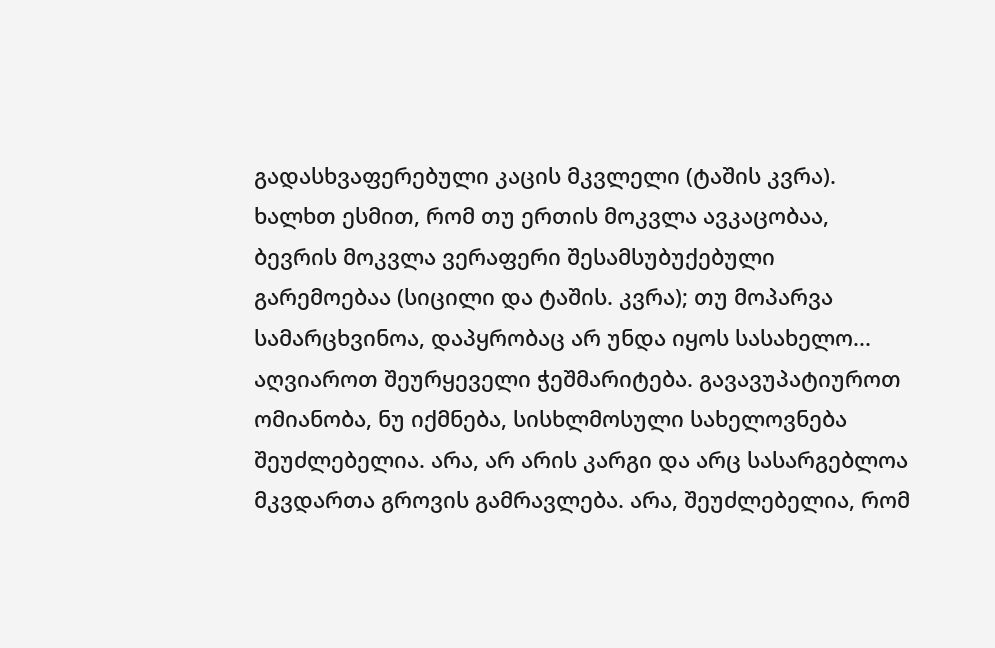გადასხვაფერებული კაცის მკვლელი (ტაშის კვრა). ხალხთ ესმით, რომ თუ ერთის მოკვლა ავკაცობაა, ბევრის მოკვლა ვერაფერი შესამსუბუქებული გარემოებაა (სიცილი და ტაშის. კვრა); თუ მოპარვა სამარცხვინოა, დაპყრობაც არ უნდა იყოს სასახელო... აღვიაროთ შეურყეველი ჭეშმარიტება. გავავუპატიუროთ ომიანობა, ნუ იქმნება, სისხლმოსული სახელოვნება შეუძლებელია. არა, არ არის კარგი და არც სასარგებლოა მკვდართა გროვის გამრავლება. არა, შეუძლებელია, რომ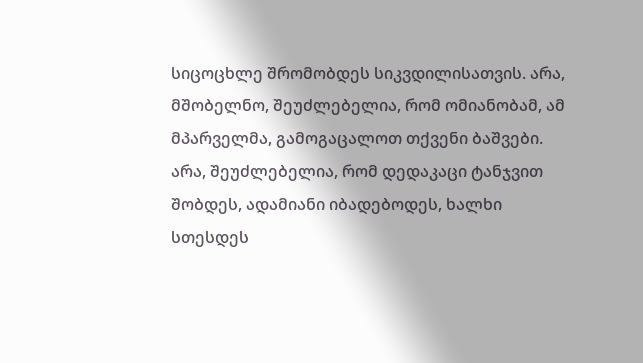სიცოცხლე შრომობდეს სიკვდილისათვის. არა, მშობელნო, შეუძლებელია, რომ ომიანობამ, ამ მპარველმა, გამოგაცალოთ თქვენი ბაშვები. არა, შეუძლებელია, რომ დედაკაცი ტანჯვით შობდეს, ადამიანი იბადებოდეს, ხალხი სთესდეს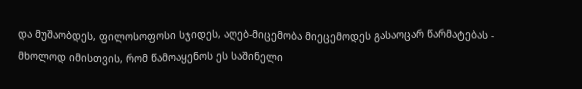და მუშაობდეს, ფილოსოფოსი სჯიდეს, აღებ-მიცემობა მიეცემოდეს გასაოცარ წარმატებას - მხოლოდ იმისთვის, რომ წამოაყენოს ეს საშინელი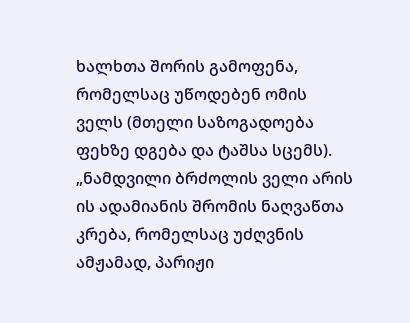ხალხთა შორის გამოფენა, რომელსაც უწოდებენ ომის ველს (მთელი საზოგადოება ფეხზე დგება და ტაშსა სცემს).
„ნამდვილი ბრძოლის ველი არის ის ადამიანის შრომის ნაღვაწთა კრება, რომელსაც უძღვნის ამჟამად, პარიჟი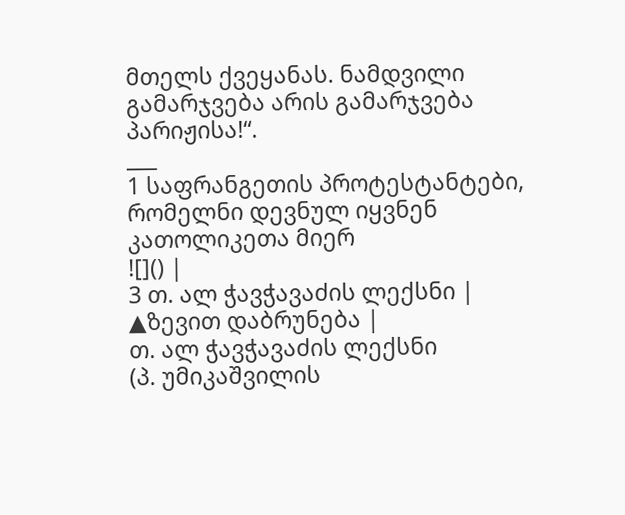მთელს ქვეყანას. ნამდვილი გამარჯვება არის გამარჯვება პარიჟისა!“.
___
1 საფრანგეთის პროტესტანტები, რომელნი დევნულ იყვნენ კათოლიკეთა მიერ
![]() |
3 თ. ალ ჭავჭავაძის ლექსნი |
▲ზევით დაბრუნება |
თ. ალ ჭავჭავაძის ლექსნი
(პ. უმიკაშვილის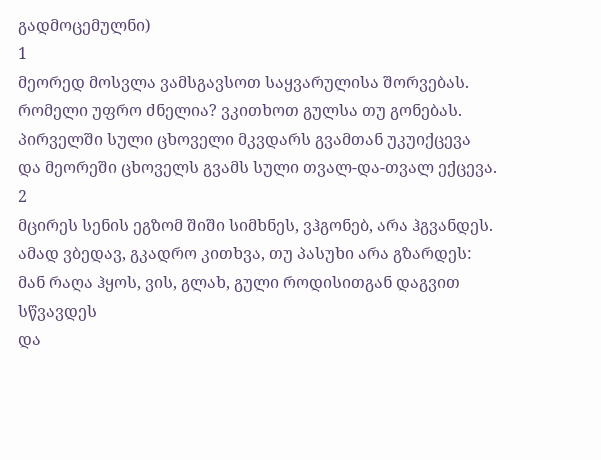გადმოცემულნი)
1
მეორედ მოსვლა ვამსგავსოთ საყვარულისა შორვებას.
რომელი უფრო ძნელია? ვკითხოთ გულსა თუ გონებას.
პირველში სული ცხოველი მკვდარს გვამთან უკუიქცევა
და მეორეში ცხოველს გვამს სული თვალ-და-თვალ ექცევა.
2
მცირეს სენის ეგზომ შიში სიმხნეს, ვჰგონებ, არა ჰგვანდეს.
ამად ვბედავ, გკადრო კითხვა, თუ პასუხი არა გზარდეს:
მან რაღა ჰყოს, ვის, გლახ, გული როდისითგან დაგვით სწვავდეს
და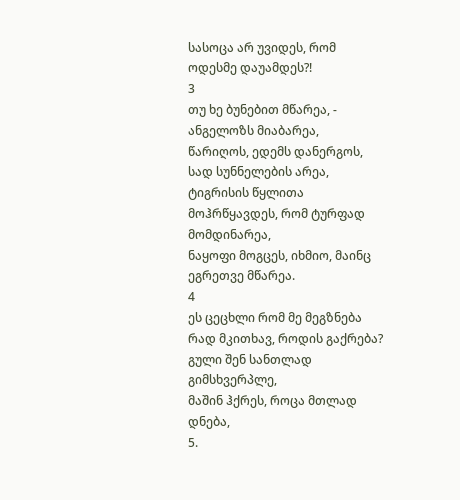სასოცა არ უვიდეს, რომ ოდესმე დაუამდეს?!
3
თუ ხე ბუნებით მწარეა, - ანგელოზს მიაბარეა,
წარიღოს, ედემს დანერგოს, სად სუნნელების არეა,
ტიგრისის წყლითა მოჰრწყავდეს, რომ ტურფად მომდინარეა,
ნაყოფი მოგცეს, იხმიო, მაინც ეგრეთვე მწარეა.
4
ეს ცეცხლი რომ მე მეგზნება
რად მკითხავ, როდის გაქრება?
გული შენ სანთლად გიმსხვერპლე,
მაშინ ჰქრეს, როცა მთლად დნება,
5.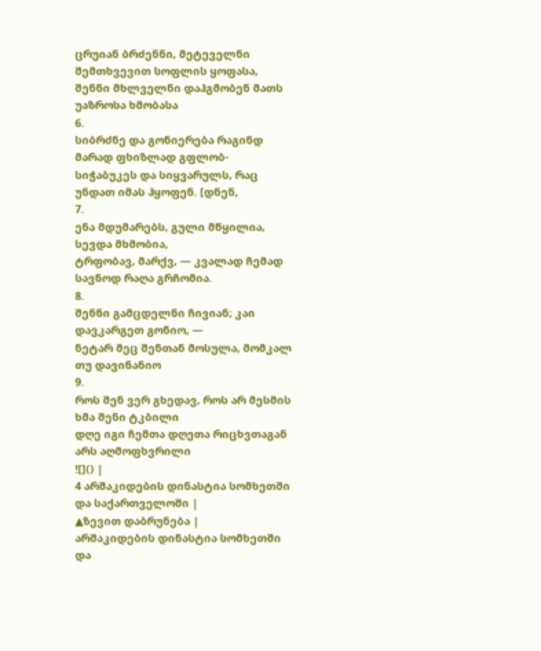ცრუიან ბრძენნი, მეტეველნი შემთხვევით სოფლის ყოფასა,
შენნი მხლველნი დაჰგმობენ მათს უაზროსა ხმობასა
6.
სიბრძნე და გონიერება რაგინდ მარად ფხიზლად გფლობ-
სიჭაბუკეს და სიყვარულს, რაც უნდათ იმას ჰყოფენ. [დნენ,
7.
ენა მდუმარებს, გული მწყილია, სევდა მხმობია,
ტრფობავ, მარქვ, — კვალად ჩემად სავნოდ რაღა გრჩომია.
8.
შენნი გამცდელნი ჩივიან; კაი დავკარგეთ გონიო, —
ნეტარ მეც შენთან მოსულა, მომკალ თუ დავინანიო
9.
როს შენ ვერ გხედავ, როს არ მესმის ხმა შენი ტკბილი
დღე იგი ჩემთა დღეთა რიცხვთაგან არს აღმოფხვრილი
![]() |
4 არშაკიდების დინასტია სომხეთში და საქართველოში |
▲ზევით დაბრუნება |
არშაკიდების დინასტია სომხეთში და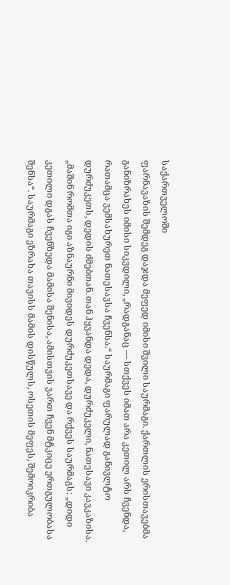საქართველოში
ფარნავაზის შემდეგ დაჯდა მეფედ იმისი შვილი საურმაგი. ქართლის ერისთავებმა განიზრახეს იმისი სიკვდილი, „რადგანაც — სთქვეს იმათ არა კეთილ არს ჩვენდა, რათამცა ვემსახურეთ ნათესავსა ჩვენსა.“ საურმაგი ფარულად განივლტო დურძუკეთს, დედის ძმებთან. თან ჰყვანდა დედა, დურძუკელი, ნათესავი კავკაზისა. „მაშინ რომთა იგი აზნაურნი მივიდეს დურძუკეთსავე და რქვეს საურმაგს: „დიდი კეთილი დგას ჩვენზედა მამისა შენისა, ამისთვის ვართ ჩვენ მტკიცე ერთგულობასა შენსა“. საურმაგი ეზრახა თავისს მამის დისწულს, ოსეთის მეფეს, შემოიკრიბა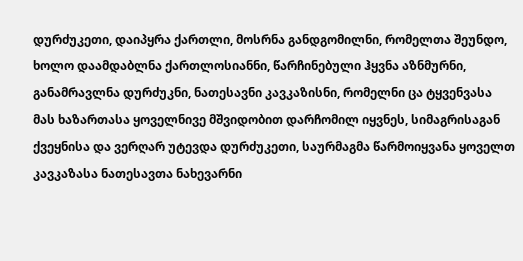დურძუკეთი, დაიპყრა ქართლი, მოსრნა განდგომილნი, რომელთა შეუნდო, ხოლო დაამდაბლნა ქართლოსიანნი, წარჩინებული ჰყვნა აზნმურნი, განამრავლნა დურძუკნი, ნათესავნი კავკაზისნი, რომელნი ცა ტყვენვასა მას ხაზართასა ყოველნივე მშვიდობით დარჩომილ იყვნეს, სიმაგრისაგან ქვეყნისა და ვერღარ უტევდა დურძუკეთი, საურმაგმა წარმოიყვანა ყოველთ კავკაზასა ნათესავთა ნახევარნი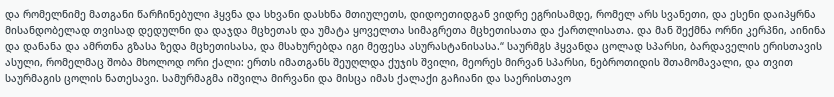და რომელნიმე მათგანი წარჩინებული ჰყვნა და სხვანი დასხნა მთიულეთს, დიდოეთიდგან ვიდრე ეგრისამდე, რომელ არს სვანეთი, და ესენი დაიპყრნა მისანდობელად თვისად დედულნი და დაჯდა მცხეთას და უმატა ყოველთა სიმაგრეთა მცხეთისათა და ქართლისათა. და მან შექმნა ორნი კერპნი, აინინა და დანანა და ამრთნა გზასა ზედა მცხეთისასა, და მსახურებდა იგი მეფესა ასურასტანისასა.“ საურმგს ჰყვანდა ცოლად სპარსი, ბარდაველის ერისთავის ასული, რომელმაც შობა მხოლოდ ორი ქალი: ერთს იმათგანს შეუღლდა ქუჯის შვილი, მეორეს მირვან სპარსი, ნებროთიდის შთამომავალი, და თვით საურმაგის ცოლის ნათესავი. სამურმაგმა იშვილა მირვანი და მისცა იმას ქალაქი გაჩიანი და საერისთავო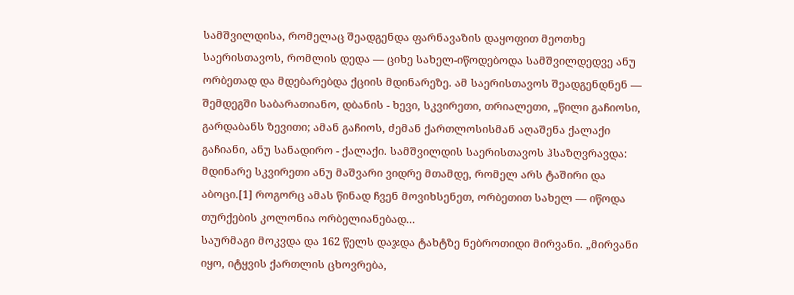სამშვილდისა, რომელაც შეადგენდა ფარნავაზის დაყოფით მეოთხე საერისთავოს, რომლის დედა — ციხე სახელ-იწოდებოდა სამშვილდედვე ანუ ორბეთად და მდებარებდა ქციის მდინარეზე. ამ საერისთავოს შეადგენდნენ — შემდეგში საბარათიანო, დბანის - ხევი, სკვირეთი, თრიალეთი, „წილი გაჩიოსი, გარდაბანს ზევითი; ამან გაჩიოს, ძემან ქართლოსისმან აღაშენა ქალაქი გაჩიანი, ანუ სანადირო - ქალაქი. სამშვილდის საერისთავოს ჰსაზღვრავდა: მდინარე სკვირეთი ანუ მაშვარი ვიდრე მთამდე, რომელ არს ტაშირი და აბოცი.[1] როგორც ამას წინად ჩვენ მოვიხსენეთ, ორბეთით სახელ — იწოდა თურქების კოლონია ორბელიანებად...
საურმაგი მოკვდა და 162 წელს დაჯდა ტახტზე ნებროთიდი მირვანი. „მირვანი იყო, იტყვის ქართლის ცხოვრება,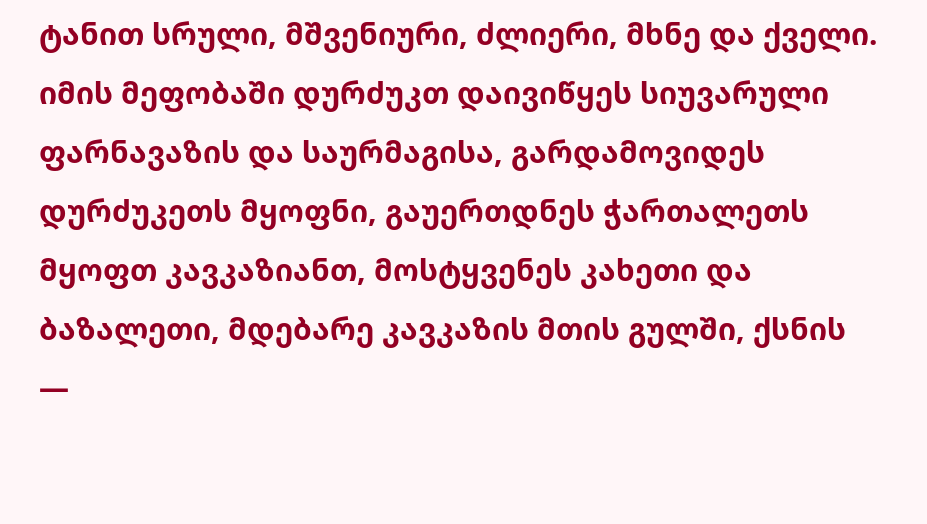ტანით სრული, მშვენიური, ძლიერი, მხნე და ქველი. იმის მეფობაში დურძუკთ დაივიწყეს სიუვარული ფარნავაზის და საურმაგისა, გარდამოვიდეს დურძუკეთს მყოფნი, გაუერთდნეს ჭართალეთს მყოფთ კავკაზიანთ, მოსტყვენეს კახეთი და ბაზალეთი, მდებარე კავკაზის მთის გულში, ქსნის —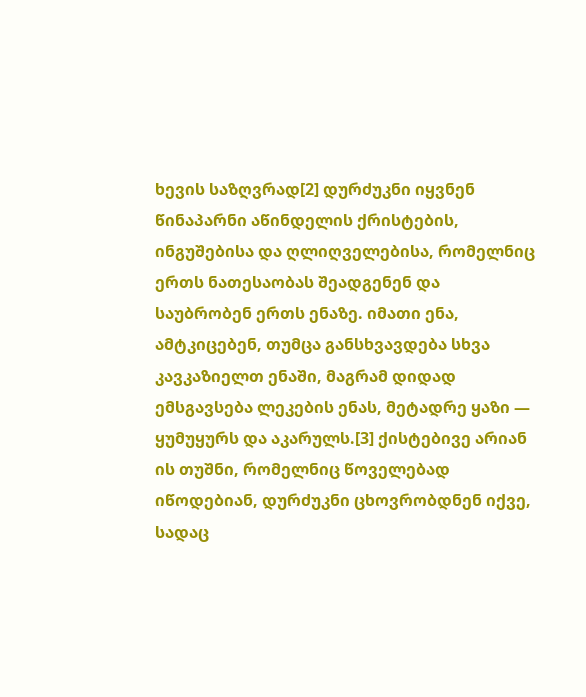ხევის საზღვრად[2] დურძუკნი იყვნენ წინაპარნი აწინდელის ქრისტების, ინგუშებისა და ღლიღველებისა, რომელნიც ერთს ნათესაობას შეადგენენ და საუბრობენ ერთს ენაზე. იმათი ენა, ამტკიცებენ, თუმცა განსხვავდება სხვა კავკაზიელთ ენაში, მაგრამ დიდად ემსგავსება ლეკების ენას, მეტადრე ყაზი — ყუმუყურს და აკარულს.[3] ქისტებივე არიან ის თუშნი, რომელნიც წოველებად იწოდებიან, დურძუკნი ცხოვრობდნენ იქვე, სადაც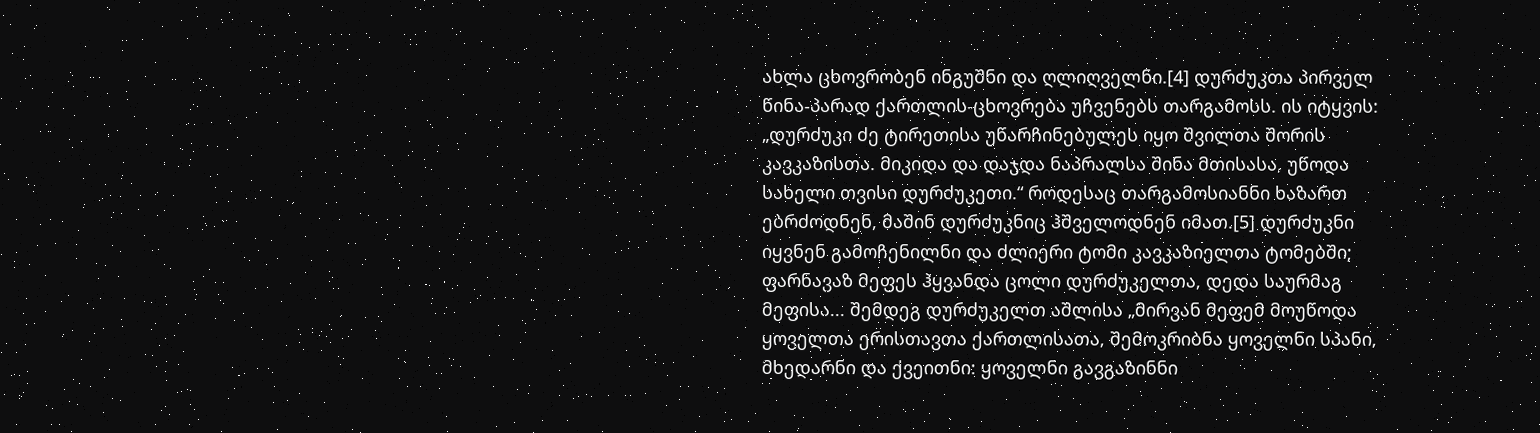ახლა ცხოვრობენ ინგუშნი და ღლიღველნი.[4] დურძუკთა პირველ წინა-პარად ქართლის-ცხოვრება უჩვენებს თარგამოსს. ის იტყვის: „დურძუკი ძე ტირეთისა უწარჩინებულეს იყო შვილთა შორის კავკაზისთა. მიკიდა და დაჯდა ნაპრალსა შინა მთისასა, უწოდა სახელი თვისი დურძუკეთი.“ როდესაც თარგამოსიანნი ხაზართ ებრძოდნენ, მაშინ დურძუკნიც ჰშველოდნენ იმათ.[5] დურძუკნი იყვნენ გამოჩენილნი და ძლიერი ტომი კავკაზიელთა ტომებში; ფარნავაზ მეფეს ჰყვანდა ცოლი დურძუკელთა, დედა საურმაგ მეფისა... შემდეგ დურძუკელთ აშლისა „მირვან მეფემ მოუწოდა ყოველთა ერისთავთა ქართლისათა, შემოკრიბნა ყოველნი სპანი, მხედარნი და ქვეითნი: ყოველნი გავგაზინნი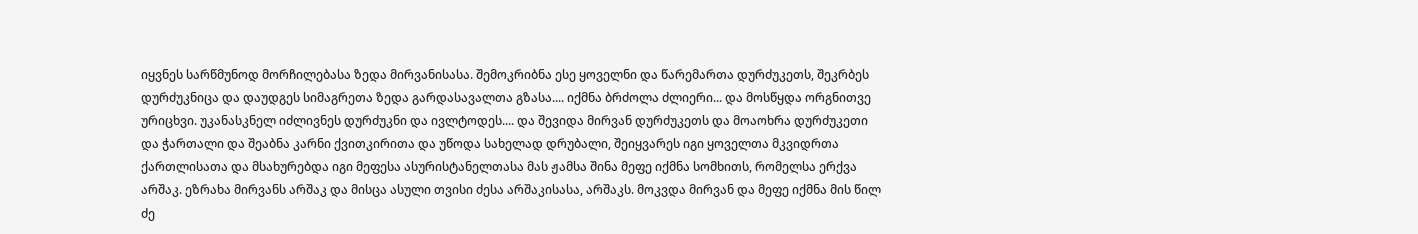იყვნეს სარწმუნოდ მორჩილებასა ზედა მირვანისასა. შემოკრიბნა ესე ყოველნი და წარემართა დურძუკეთს, შეკრბეს დურძუკნიცა და დაუდგეს სიმაგრეთა ზედა გარდასავალთა გზასა.... იქმნა ბრძოლა ძლიერი... და მოსწყდა ორგნითვე ურიცხვი. უკანასკნელ იძლივნეს დურძუკნი და ივლტოდეს.... და შევიდა მირვან დურძუკეთს და მოაოხრა დურძუკეთი და ჭართალი და შეაბნა კარნი ქვითკირითა და უწოდა სახელად დრუბალი, შეიყვარეს იგი ყოველთა მკვიდრთა ქართლისათა და მსახურებდა იგი მეფესა ასურისტანელთასა მას ჟამსა შინა მეფე იქმნა სომხითს, რომელსა ერქვა არშაკ. ეზრახა მირვანს არშაკ და მისცა ასული თვისი ძესა არშაკისასა, არშაკს. მოკვდა მირვან და მეფე იქმნა მის წილ ძე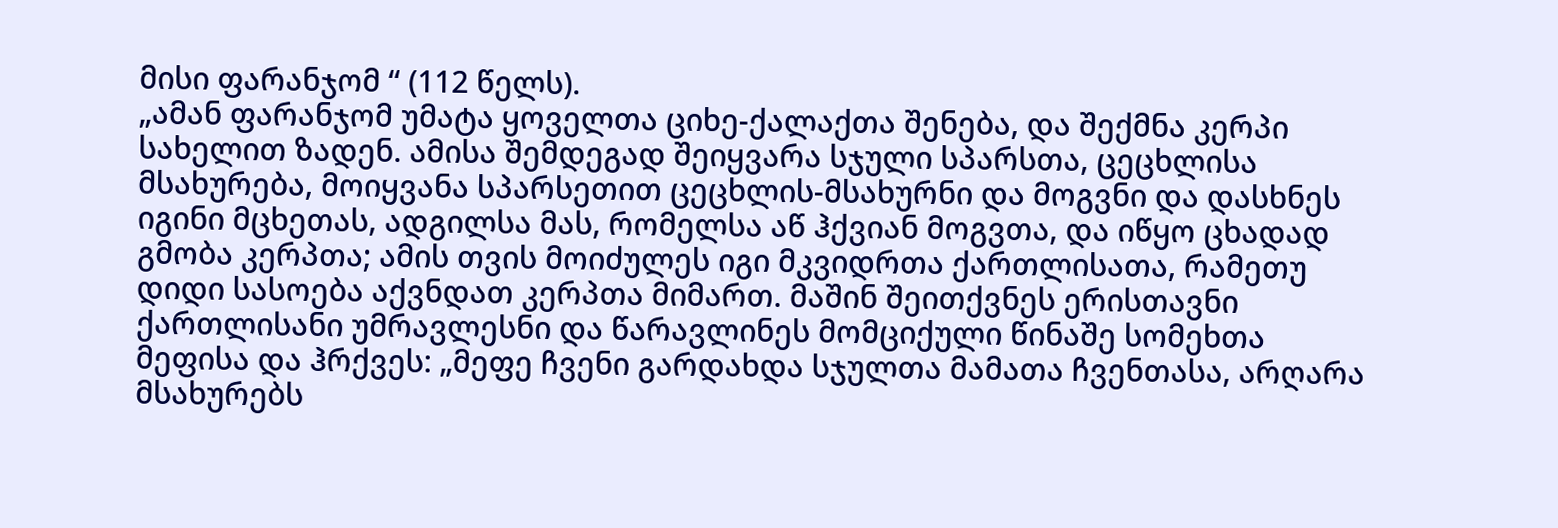მისი ფარანჯომ “ (112 წელს).
„ამან ფარანჯომ უმატა ყოველთა ციხე-ქალაქთა შენება, და შექმნა კერპი სახელით ზადენ. ამისა შემდეგად შეიყვარა სჯული სპარსთა, ცეცხლისა მსახურება, მოიყვანა სპარსეთით ცეცხლის-მსახურნი და მოგვნი და დასხნეს იგინი მცხეთას, ადგილსა მას, რომელსა აწ ჰქვიან მოგვთა, და იწყო ცხადად გმობა კერპთა; ამის თვის მოიძულეს იგი მკვიდრთა ქართლისათა, რამეთუ დიდი სასოება აქვნდათ კერპთა მიმართ. მაშინ შეითქვნეს ერისთავნი ქართლისანი უმრავლესნი და წარავლინეს მომციქული წინაშე სომეხთა მეფისა და ჰრქვეს: „მეფე ჩვენი გარდახდა სჯულთა მამათა ჩვენთასა, არღარა მსახურებს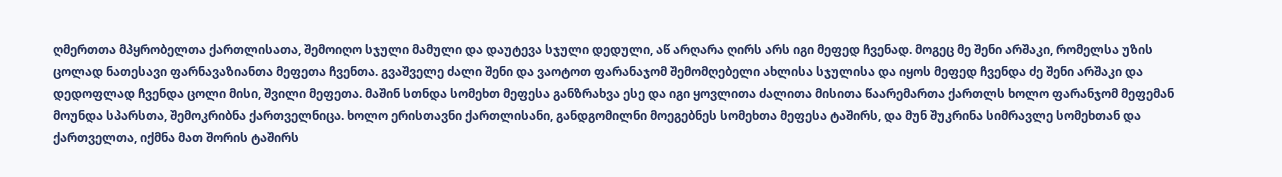ღმერთთა მპყრობელთა ქართლისათა, შემოიღო სჯული მამული და დაუტევა სჯული დედული, აწ არღარა ღირს არს იგი მეფედ ჩვენად. მოგეც მე შენი არშაკი, რომელსა უზის ცოლად ნათესავი ფარნავაზიანთა მეფეთა ჩვენთა. გვაშველე ძალი შენი და ვაოტოთ ფარანაჯომ შემომღებელი ახლისა სჯულისა და იყოს მეფედ ჩვენდა ძე შენი არშაკი და დედოფლად ჩვენდა ცოლი მისი, შვილი მეფეთა. მაშინ სთნდა სომეხთ მეფესა განზრახვა ესე და იგი ყოვლითა ძალითა მისითა წაარემართა ქართლს ხოლო ფარანჯომ მეფემან მოუნდა სპარსთა, შემოკრიბნა ქართველნიცა. ხოლო ერისთავნი ქართლისანი, განდგომილნი მოეგებნეს სომეხთა მეფესა ტაშირს, და მუნ შუკრინა სიმრავლე სომეხთან და ქართველთა, იქმნა მათ შორის ტაშირს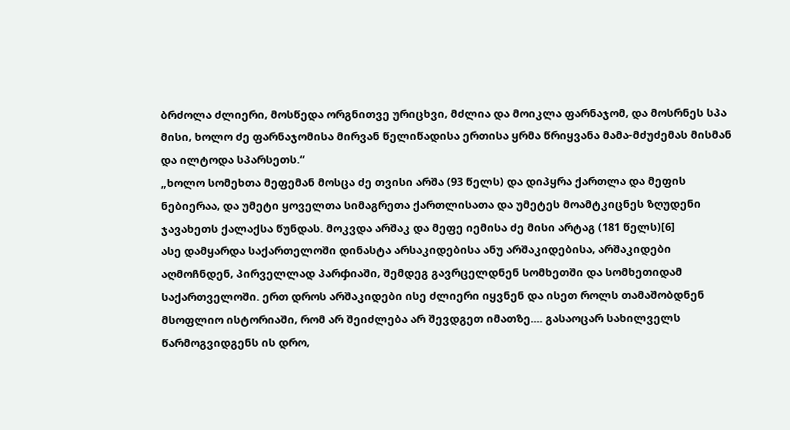ბრძოლა ძლიერი, მოსწედა ორგნითვე ურიცხვი, მძლია და მოიკლა ფარნაჯომ, და მოსრნეს სპა მისი, ხოლო ძე ფარნაჯომისა მირვან წელიწადისა ერთისა ყრმა წრიყვანა მამა-მძუძემას მისმან და ილტოდა სპარსეთს.“
„ხოლო სომეხთა მეფემან მოსცა ძე თვისი არშა (93 წელს) და დიპყრა ქართლა და მეფის ნებიერაა, და უმეტი ყოველთა სიმაგრეთა ქართლისათა და უმეტეს მოამტკიცნეს ზღუდენი ჯავახეთს ქალაქსა წუნდას. მოკვდა არშაკ და მეფე იემისა ძე მისი არტაგ (181 წელს)[6]
ასე დამყარდა საქართელოში დინასტა არსაკიდებისა ანუ არშაკიდებისა, არშაკიდები აღმოჩნდენ, პირველლად პარჶიაში, შემდეგ გავრცელდნენ სომხეთში და სომხეთიდამ საქართველოში. ერთ დროს არშაკიდები ისე ძლიერი იყვნენ და ისეთ როლს თამაშობდნენ მსოფლიო ისტორიაში, რომ არ შეიძლება არ შევდგეთ იმათზე.... გასაოცარ სახილველს წარმოგვიდგენს ის დრო,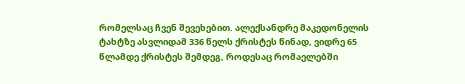რომელსაც ჩვენ შევეხებით. ალექსანდრე მაკედონელის ტახტზე ასვლიდამ 336 წელს ქრისტეს წინად, ვიდრე 65 წლამდე ქრისტეს შემდეგ, როდესაც რომაელებში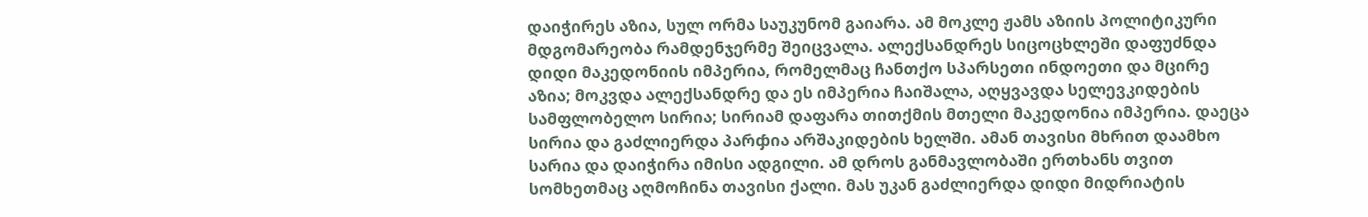დაიჭირეს აზია, სულ ორმა საუკუნომ გაიარა. ამ მოკლე ჟამს აზიის პოლიტიკური მდგომარეობა რამდენჯერმე შეიცვალა. ალექსანდრეს სიცოცხლეში დაფუძნდა დიდი მაკედონიის იმპერია, რომელმაც ჩანთქო სპარსეთი ინდოეთი და მცირე აზია; მოკვდა ალექსანდრე და ეს იმპერია ჩაიშალა, აღყვავდა სელევკიდების სამფლობელო სირია; სირიამ დაფარა თითქმის მთელი მაკედონია იმპერია. დაეცა სირია და გაძლიერდა პარჶია არშაკიდების ხელში. ამან თავისი მხრით დაამხო სარია და დაიჭირა იმისი ადგილი. ამ დროს განმავლობაში ერთხანს თვით სომხეთმაც აღმოჩინა თავისი ქალი. მას უკან გაძლიერდა დიდი მიდრიატის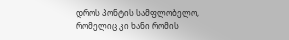დროს პონტის სამფლობელო, რომელიც კი ხანი რომის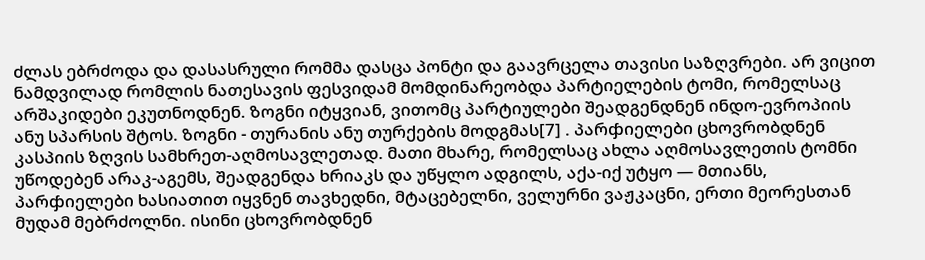ძლას ებრძოდა და დასასრული რომმა დასცა პონტი და გაავრცელა თავისი საზღვრები. არ ვიცით ნამდვილად რომლის ნათესავის ფესვიდამ მომდინარეობდა პარტიელების ტომი, რომელსაც არშაკიდები ეკუთნოდნენ. ზოგნი იტყვიან, ვითომც პარტიულები შეადგენდნენ ინდო-ევროპიის ანუ სპარსის შტოს. ზოგნი - თურანის ანუ თურქების მოდგმას[7] . პარჶიელები ცხოვრობდნენ კასპიის ზღვის სამხრეთ-აღმოსავლეთად. მათი მხარე, რომელსაც ახლა აღმოსავლეთის ტომნი უწოდებენ არაკ-აგემს, შეადგენდა ხრიაკს და უწყლო ადგილს, აქა-იქ უტყო — მთიანს, პარჶიელები ხასიათით იყვნენ თავხედნი, მტაცებელნი, ველურნი ვაჟკაცნი, ერთი მეორესთან მუდამ მებრძოლნი. ისინი ცხოვრობდნენ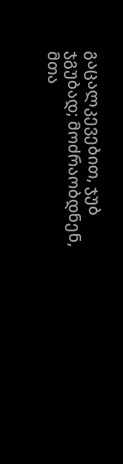გაცალკევებით, ჯუბ ჯგუბად; მოძრაობდნენ, მთა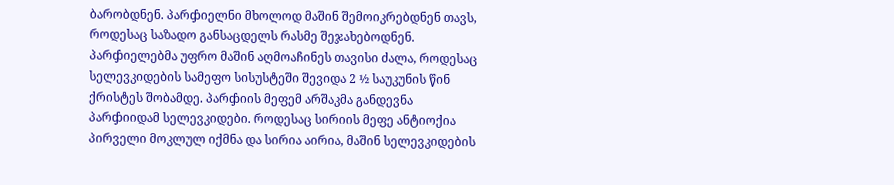ბარობდნენ. პარჶიელნი მხოლოდ მაშინ შემოიკრებდნენ თავს, როდესაც საზადო განსაცდელს რასმე შეჯახებოდნენ. პარჶიელებმა უფრო მაშინ აღმოაჩინეს თავისი ძალა, როდესაც სელევკიდების სამეფო სისუსტეში შევიდა 2 ½ საუკუნის წინ ქრისტეს შობამდე. პარჶიის მეფემ არშაკმა განდევნა პარჶიიდამ სელევკიდები. როდესაც სირიის მეფე ანტიოქია პირველი მოკლულ იქმნა და სირია აირია, მაშინ სელევკიდების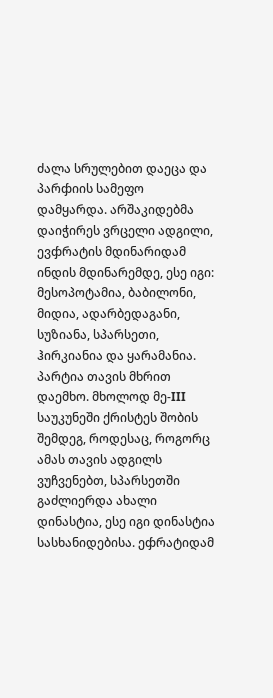ძალა სრულებით დაეცა და პარჶიის სამეფო დამყარდა. არშაკიდებმა დაიჭირეს ვრცელი ადგილი, ევჶრატის მდინარიდამ ინდის მდინარემდე, ესე იგი: მესოპოტამია, ბაბილონი, მიდია, ადარბედაგანი, სუზიანა, სპარსეთი, ჰირკიანია და ყარამანია. პარტია თავის მხრით დაემხო. მხოლოდ მე-III საუკუნეში ქრისტეს შობის შემდეგ, როდესაც, როგორც ამას თავის ადგილს ვუჩვენებთ, სპარსეთში გაძლიერდა ახალი დინასტია, ესე იგი დინასტია სასხანიდებისა. ეჶრატიდამ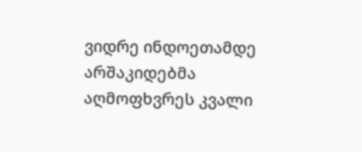ვიდრე ინდოეთამდე არშაკიდებმა აღმოფხვრეს კვალი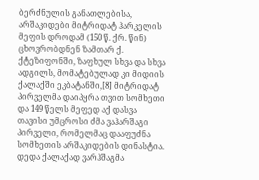ბერძნულის განათლებისა, არშაკიდები მიტრიდატ ჰარკელის მეფის დროდამ (150 წ. ქრ. წინ) ცხოვრობდნენ ზამთარ ქ. ქტეზიფონში, ზაფხულ სხვა და სხვა ადგილს, მომატებულად კი მიდიის ქალაქში ეკბატანში,[8] მიტრიდატ პირველმა დაიპყრა თვით სომხეთი და 149 წელს მეფედ აქ დასვა თავისი უმცროსი ძმა ვაჰარშაგი პირველი, რომელმაც დააფუძნა სომხეთის არშაკიდების დინასტია. დედა ქალაქად ვარჰშაგმა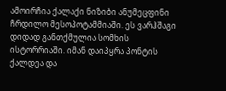ამოირჩია ქალაქი ნიზიბი ანუმეცფინი ჩრდილო მესოპოტამმიაში. ეს ვარჰშაგი დიდად განთქმულია სომხის ისტორრიაში. იმან დაიპყრა პონტის ქალდეა და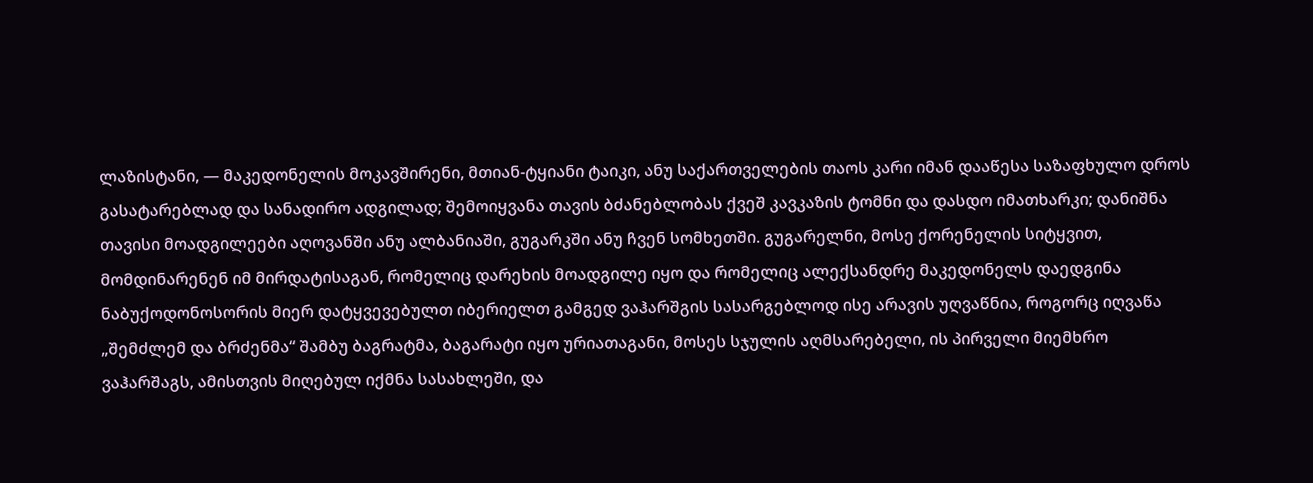ლაზისტანი, — მაკედონელის მოკავშირენი, მთიან-ტყიანი ტაიკი, ანუ საქართველების თაოს კარი იმან დააწესა საზაფხულო დროს გასატარებლად და სანადირო ადგილად; შემოიყვანა თავის ბძანებლობას ქვეშ კავკაზის ტომნი და დასდო იმათხარკი; დანიშნა თავისი მოადგილეები აღოვანში ანუ ალბანიაში, გუგარკში ანუ ჩვენ სომხეთში. გუგარელნი, მოსე ქორენელის სიტყვით, მომდინარენენ იმ მირდატისაგან, რომელიც დარეხის მოადგილე იყო და რომელიც ალექსანდრე მაკედონელს დაედგინა ნაბუქოდონოსორის მიერ დატყვევებულთ იბერიელთ გამგედ ვაჰარშგის სასარგებლოდ ისე არავის უღვაწნია, როგორც იღვაწა „შემძლემ და ბრძენმა“ შამბუ ბაგრატმა, ბაგარატი იყო ურიათაგანი, მოსეს სჯულის აღმსარებელი, ის პირველი მიემხრო ვაჰარშაგს, ამისთვის მიღებულ იქმნა სასახლეში, და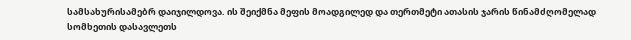სამსახურისამებრ დაიჯილდოვა. ის შეიქმნა მეფის მოადგილედ და თერთმეტი ათასის ჯარის წინამძღომელად სომხეთის დასავლეთს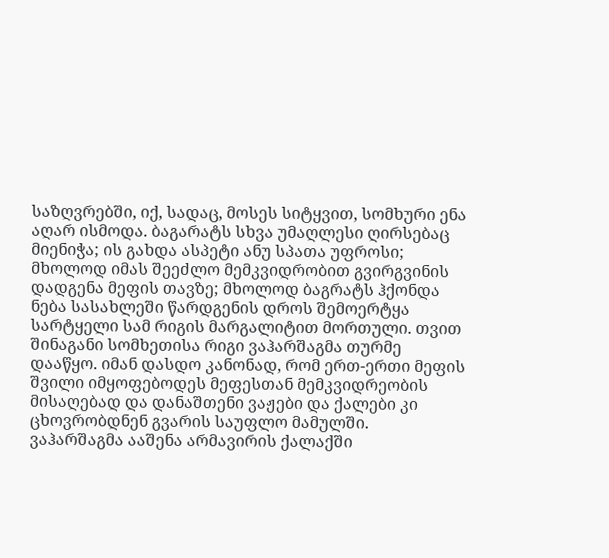საზღვრებში, იქ, სადაც, მოსეს სიტყვით, სომხური ენა აღარ ისმოდა. ბაგარატს სხვა უმაღლესი ღირსებაც მიენიჭა; ის გახდა ასპეტი ანუ სპათა უფროსი; მხოლოდ იმას შეეძლო მემკვიდრობით გვირგვინის დადგენა მეფის თავზე; მხოლოდ ბაგრატს ჰქონდა ნება სასახლეში წარდგენის დროს შემოერტყა სარტყელი სამ რიგის მარგალიტით მორთული. თვით შინაგანი სომხეთისა რიგი ვაჰარშაგმა თურმე დააწყო. იმან დასდო კანონად, რომ ერთ-ერთი მეფის შვილი იმყოფებოდეს მეფესთან მემკვიდრეობის მისაღებად და დანაშთენი ვაჟები და ქალები კი ცხოვრობდნენ გვარის საუფლო მამულში. ვაჰარშაგმა ააშენა არმავირის ქალაქში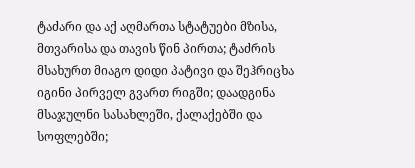ტაძარი და აქ აღმართა სტატუები მზისა, მთვარისა და თავის წინ პირთა; ტაძრის მსახურთ მიაგო დიდი პატივი და შეჰრიცხა იგინი პირველ გვართ რიგში; დაადგინა მსაჯულნი სასახლეში, ქალაქებში და სოფლებში;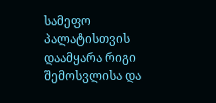სამეფო პალატისთვის დაამყარა რიგი შემოსვლისა და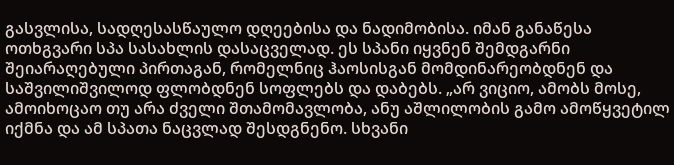გასვლისა, სადღესასწაულო დღეებისა და ნადიმობისა. იმან განაწესა ოთხგვარი სპა სასახლის დასაცველად. ეს სპანი იყვნენ შემდგარნი შეიარაღებული პირთაგან, რომელნიც ჰაოსისგან მომდინარეობდნენ და საშვილიშვილოდ ფლობდნენ სოფლებს და დაბებს. „არ ვიციო, ამობს მოსე, ამოიხოცაო თუ არა ძველი შთამომავლობა, ანუ აშლილობის გამო ამოწყვეტილ იქმნა და ამ სპათა ნაცვლად შესდგნენო. სხვანი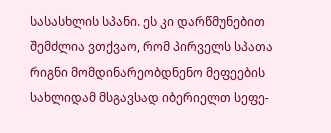სასასხლის სპანი. ეს კი დარწმუნებით შემძლია ვთქვაო, რომ პირველს სპათა რიგნი მომდინარეობდნენო მეფეების სახლიდამ მსგავსად იბერიელთ სეფე-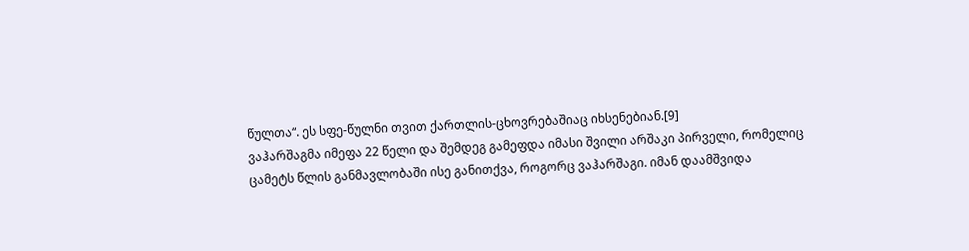წულთა“. ეს სფე-წულნი თვით ქართლის-ცხოვრებაშიაც იხსენებიან.[9]
ვაჰარშაგმა იმეფა 22 წელი და შემდეგ გამეფდა იმასი შვილი არშაკი პირველი, რომელიც ცამეტს წლის განმავლობაში ისე განითქვა, როგორც ვაჰარშაგი. იმან დაამშვიდა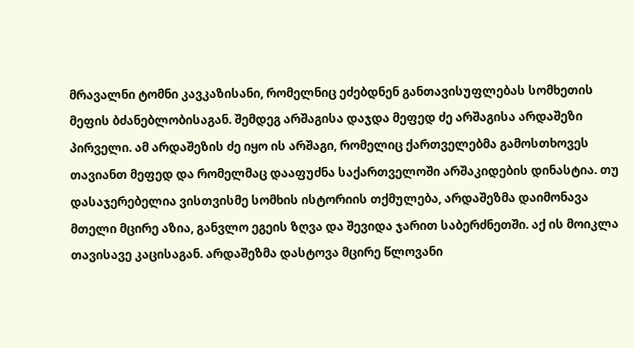მრავალნი ტომნი კავკაზისანი, რომელნიც ეძებდნენ განთავისუფლებას სომხეთის მეფის ბძანებლობისაგან. შემდეგ არშაგისა დაჯდა მეფედ ძე არშაგისა არდაშეზი პირველი. ამ არდაშეზის ძე იყო ის არშაგი, რომელიც ქართველებმა გამოსთხოვეს თავიანთ მეფედ და რომელმაც დააფუძნა საქართველოში არშაკიდების დინასტია. თუ დასაჯერებელია ვისთვისმე სომხის ისტორიის თქმულება, არდაშეზმა დაიმონავა მთელი მცირე აზია, განვლო ეგეის ზღვა და შევიდა ჯარით საბერძნეთში. აქ ის მოიკლა თავისავე კაცისაგან. არდაშეზმა დასტოვა მცირე წლოვანი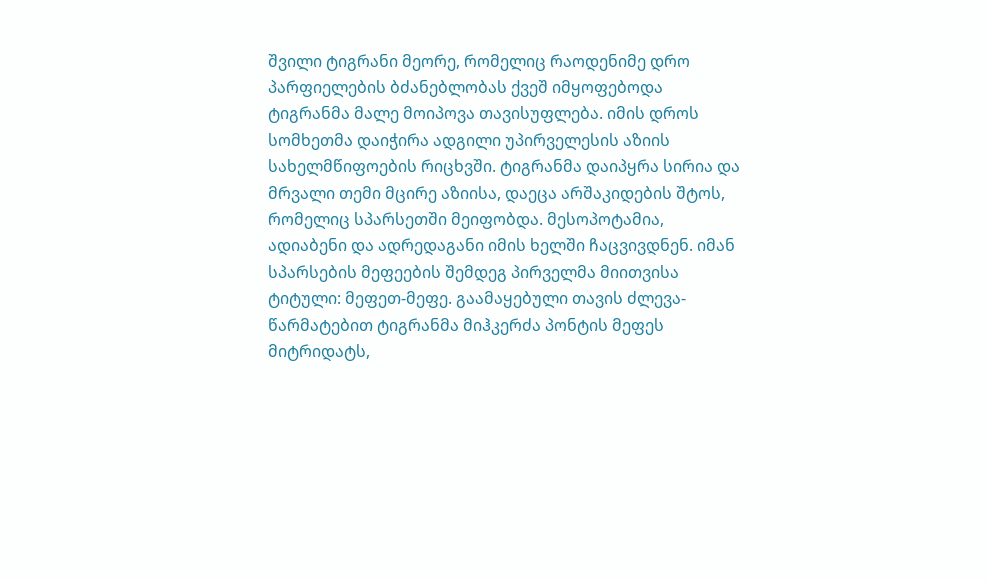შვილი ტიგრანი მეორე, რომელიც რაოდენიმე დრო პარფიელების ბძანებლობას ქვეშ იმყოფებოდა ტიგრანმა მალე მოიპოვა თავისუფლება. იმის დროს სომხეთმა დაიჭირა ადგილი უპირველესის აზიის სახელმწიფოების რიცხვში. ტიგრანმა დაიპყრა სირია და მრვალი თემი მცირე აზიისა, დაეცა არშაკიდების შტოს, რომელიც სპარსეთში მეიფობდა. მესოპოტამია, ადიაბენი და ადრედაგანი იმის ხელში ჩაცვივდნენ. იმან სპარსების მეფეების შემდეგ პირველმა მიითვისა ტიტული: მეფეთ-მეფე. გაამაყებული თავის ძლევა-წარმატებით ტიგრანმა მიჰკერძა პონტის მეფეს მიტრიდატს,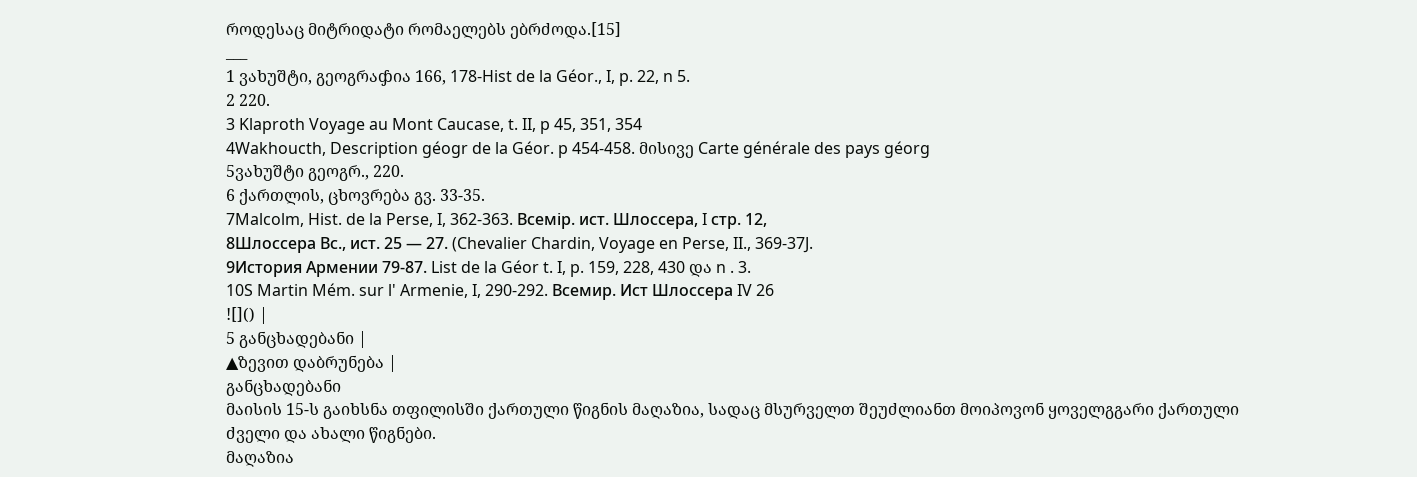როდესაც მიტრიდატი რომაელებს ებრძოდა.[15]
___
1 ვახუშტი, გეოგრაჶია 166, 178-Hist de la Géor., I, p. 22, n 5.
2 220.
3 Klaproth Voyage au Mont Caucase, t. II, p 45, 351, 354
4Wakhoucth, Description géogr de la Géor. p 454-458. მისივე Carte générale des pays géorg
5ვახუშტი გეოგრ., 220.
6 ქართლის, ცხოვრება გვ. 33-35.
7Malcolm, Hist. de la Perse, I, 362-363. Bсемiр. ист. Шлоссера, I стр. 12,
8Шлоссера Вс., ист. 25 — 27. (Chevalier Chardin, Voyage en Perse, II., 369-37J.
9История Армении 79-87. List de la Géor t. I, p. 159, 228, 430 და n . 3.
10S Martin Mém. sur l' Armenie, I, 290-292. Всемир. Ист Шлоссера IV 26
![]() |
5 განცხადებანი |
▲ზევით დაბრუნება |
განცხადებანი
მაისის 15-ს გაიხსნა თფილისში ქართული წიგნის მაღაზია, სადაც მსურველთ შეუძლიანთ მოიპოვონ ყოველგგარი ქართული ძველი და ახალი წიგნები.
მაღაზია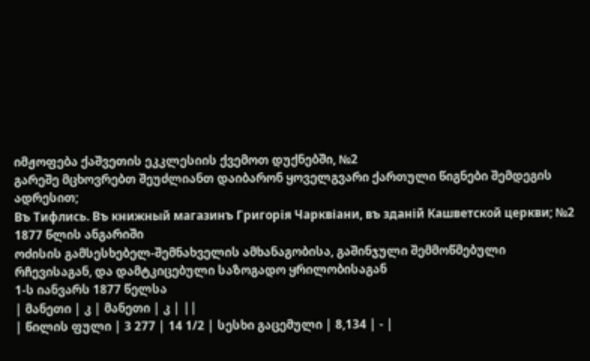იმჟოფება ქაშვეთის ეკკლესიის ქვემოთ დუქნებში, №2
გარეშე მცხოვრებთ შეუძლიანთ დაიბარონ ყოველგვარი ქართული წიგნები შემდეგის ადრესით;
Въ Тифлись. Въ книжный магазинъ Григорія Чарквіани, въ зданій Кашветской церкви; №2
1877 წლის ანგარიში
ოძისის გამსესხებელ-შემნახველის ამხანაგობისა, გაშინჯული შემმოწმებული რჩევისაგან, და დამტკიცებული საზოგადო ყრილობისაგან
1-ს იანვარს 1877 წელსა
| მანეთი | კ | მანეთი | კ | ||
| წილის ფული | 3 277 | 14 1/2 | სესხი გაცემული | 8,134 | - |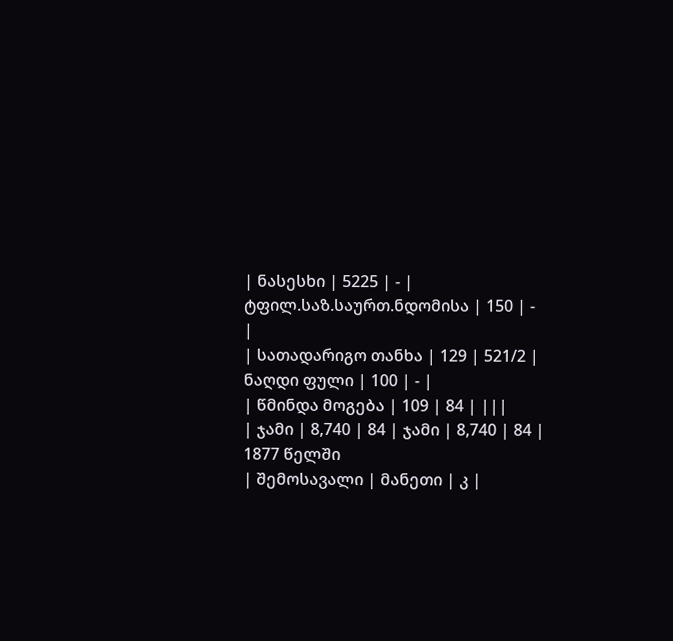| ნასესხი | 5225 | - | ტფილ.საზ.საურთ.ნდომისა | 150 | - |
| სათადარიგო თანხა | 129 | 521/2 | ნაღდი ფული | 100 | - |
| წმინდა მოგება | 109 | 84 | |||
| ჯამი | 8,740 | 84 | ჯამი | 8,740 | 84 |
1877 წელში
| შემოსავალი | მანეთი | კ |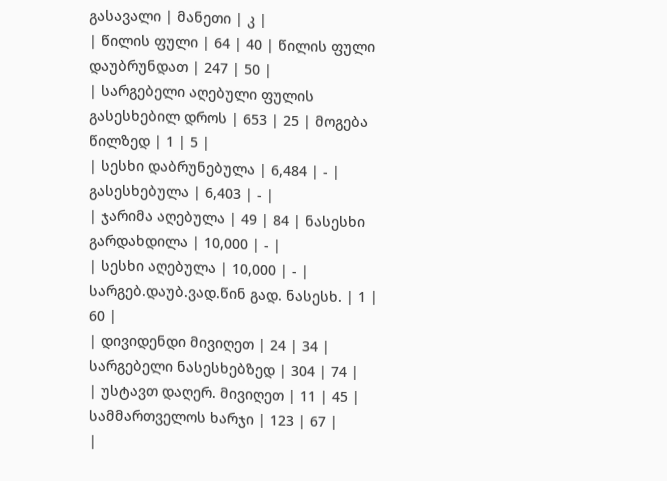გასავალი | მანეთი | კ |
| წილის ფული | 64 | 40 | წილის ფული დაუბრუნდათ | 247 | 50 |
| სარგებელი აღებული ფულის გასესხებილ დროს | 653 | 25 | მოგება წილზედ | 1 | 5 |
| სესხი დაბრუნებულა | 6,484 | - | გასესხებულა | 6,403 | - |
| ჯარიმა აღებულა | 49 | 84 | ნასესხი გარდახდილა | 10,000 | - |
| სესხი აღებულა | 10,000 | - | სარგებ.დაუბ.ვად.წინ გად. ნასესხ. | 1 | 60 |
| დივიდენდი მივიღეთ | 24 | 34 | სარგებელი ნასესხებზედ | 304 | 74 |
| უსტავთ დაღერ. მივიღეთ | 11 | 45 | სამმართველოს ხარჯი | 123 | 67 |
|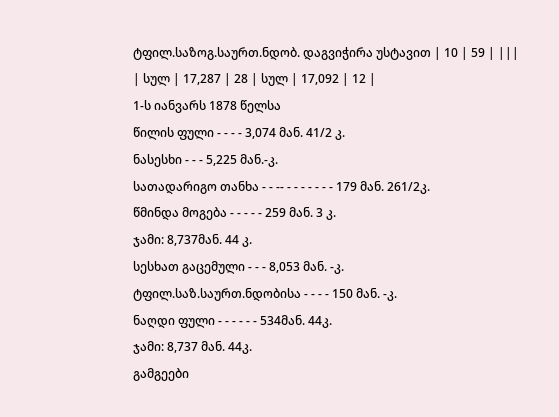ტფილ.საზოგ.საურთ.ნდობ. დაგვიჭირა უსტავით | 10 | 59 | |||
| სულ | 17,287 | 28 | სულ | 17,092 | 12 |
1-ს იანვარს 1878 წელსა
წილის ფული - - - - 3,074 მან. 41/2 კ.
ნასესხი - - - 5,225 მან.-კ.
სათადარიგო თანხა - - -- - - - - - - - 179 მან. 261/2კ.
წმინდა მოგება - - - - - 259 მან. 3 კ.
ჯამი: 8,737მან. 44 კ.
სესხათ გაცემული - - - 8,053 მან. -კ.
ტფილ.საზ.საურთ.ნდობისა - - - - 150 მან. -კ.
ნაღდი ფული - - - - - - 534მან. 44კ.
ჯამი: 8,737 მან. 44კ.
გამგეები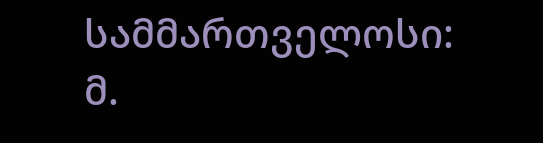სამმართველოსი: მ.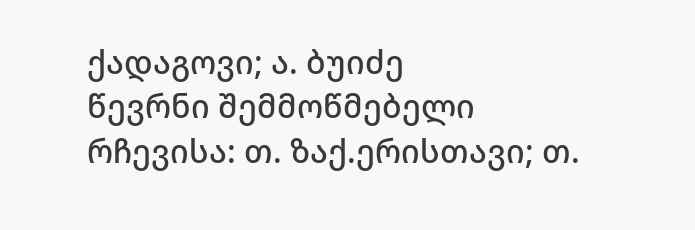ქადაგოვი; ა. ბუიძე
წევრნი შემმოწმებელი რჩევისა: თ. ზაქ.ერისთავი; თ.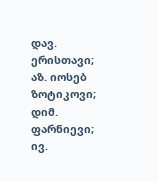დავ. ერისთავი; აზ. იოსებ ზოტიკოვი; დიმ. ფარნიევი; ივ.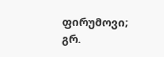ფირუმოვი; გრ.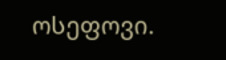ოსეფოვი.